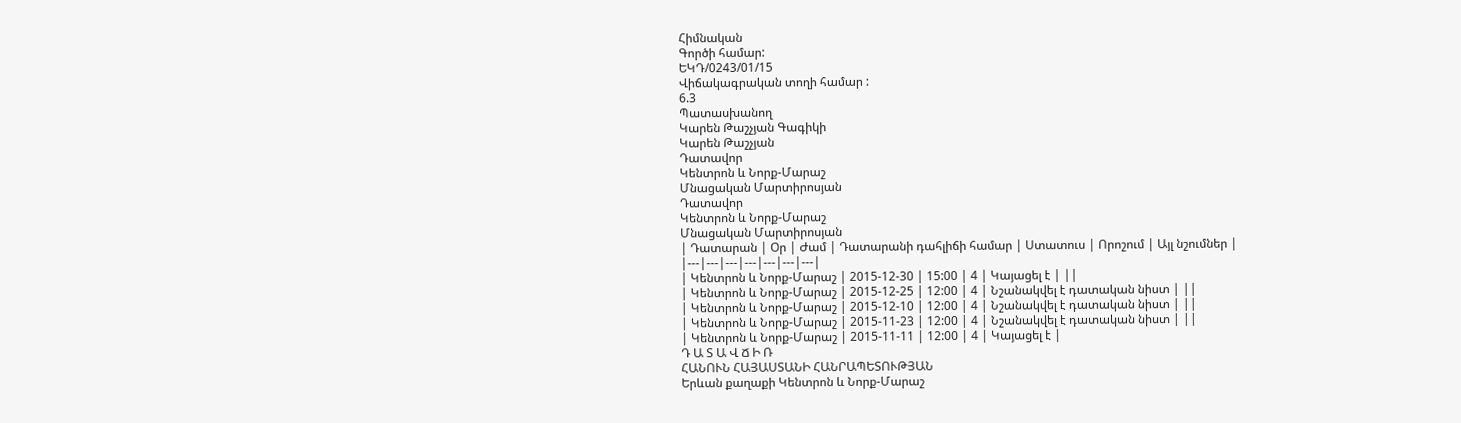Հիմնական
Գործի համար:
ԵԿԴ/0243/01/15
Վիճակագրական տողի համար :
6.3
Պատասխանող
Կարեն Թաշչյան Գագիկի
Կարեն Թաշչյան
Դատավոր
Կենտրոն և Նորք-Մարաշ
Մնացական Մարտիրոսյան
Դատավոր
Կենտրոն և Նորք-Մարաշ
Մնացական Մարտիրոսյան
| Դատարան | Օր | Ժամ | Դատարանի դահլիճի համար | Ստատուս | Որոշում | Այլ նշումներ |
|---|---|---|---|---|---|---|
| Կենտրոն և Նորք-Մարաշ | 2015-12-30 | 15:00 | 4 | Կայացել է | ||
| Կենտրոն և Նորք-Մարաշ | 2015-12-25 | 12:00 | 4 | Նշանակվել է դատական նիստ | ||
| Կենտրոն և Նորք-Մարաշ | 2015-12-10 | 12:00 | 4 | Նշանակվել է դատական նիստ | ||
| Կենտրոն և Նորք-Մարաշ | 2015-11-23 | 12:00 | 4 | Նշանակվել է դատական նիստ | ||
| Կենտրոն և Նորք-Մարաշ | 2015-11-11 | 12:00 | 4 | Կայացել է |
Դ Ա Տ Ա Վ Ճ Ի Ռ
ՀԱՆՈՒՆ ՀԱՅԱՍՏԱՆԻ ՀԱՆՐԱՊԵՏՈՒԹՅԱՆ
Երևան քաղաքի Կենտրոն և Նորք-Մարաշ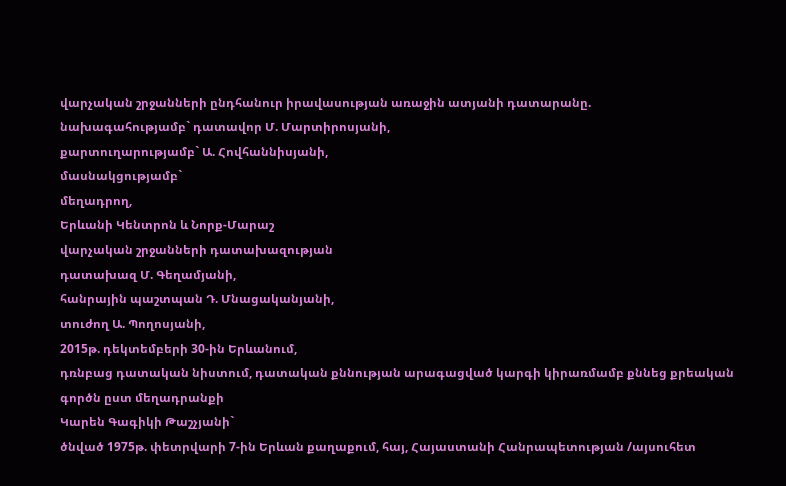վարչական շրջանների ընդհանուր իրավասության առաջին ատյանի դատարանը.
նախագահությամբ` դատավոր Մ. Մարտիրոսյանի,
քարտուղարությամբ` Ա. Հովհաննիսյանի,
մասնակցությամբ`
մեղադրող,
Երևանի Կենտրոն և Նորք-Մարաշ
վարչական շրջանների դատախազության
դատախազ Մ. Գեղամյանի,
հանրային պաշտպան Դ. Մնացականյանի,
տուժող Ա. Պողոսյանի,
2015թ. դեկտեմբերի 30-ին Երևանում,
դռնբաց դատական նիստում, դատական քննության արագացված կարգի կիրառմամբ քննեց քրեական գործն ըստ մեղադրանքի
Կարեն Գագիկի Թաշչյանի`
ծնված 1975թ. փետրվարի 7-ին Երևան քաղաքում, հայ, Հայաստանի Հանրապետության /այսուհետ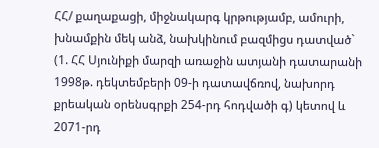ՀՀ/ քաղաքացի, միջնակարգ կրթությամբ, ամուրի, խնամքին մեկ անձ, նախկինում բազմիցս դատված`
(1. ՀՀ Սյունիքի մարզի առաջին ատյանի դատարանի 1998թ. դեկտեմբերի 09-ի դատավճռով, նախորդ քրեական օրենսգրքի 254-րդ հոդվածի գ) կետով և 2071-րդ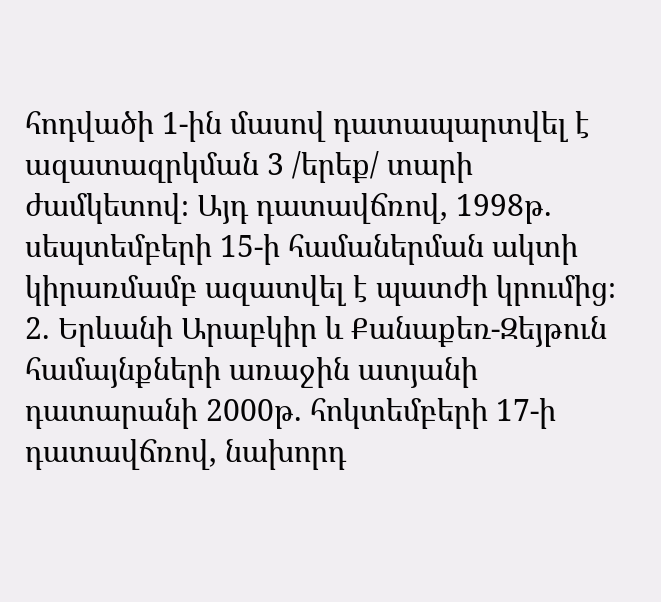հոդվածի 1-ին մասով դատապարտվել է ազատազրկման 3 /երեք/ տարի ժամկետով։ Այդ դատավճռով, 1998թ. սեպտեմբերի 15-ի համաներման ակտի կիրառմամբ ազատվել է պատժի կրումից։
2. Երևանի Արաբկիր և Քանաքեռ-Զեյթուն համայնքների առաջին ատյանի դատարանի 2000թ. հոկտեմբերի 17-ի դատավճռով, նախորդ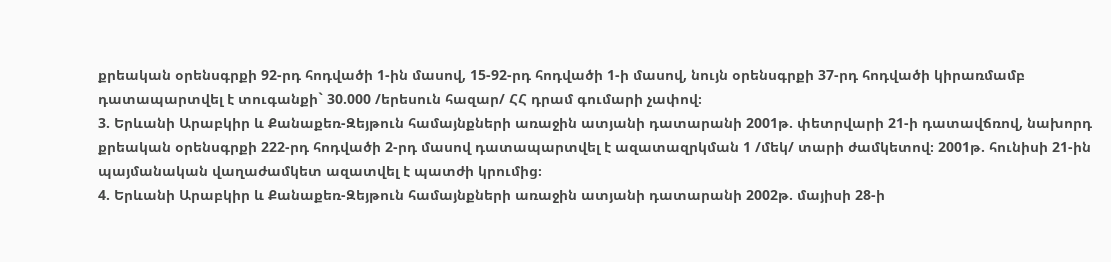քրեական օրենսգրքի 92-րդ հոդվածի 1-ին մասով, 15-92-րդ հոդվածի 1-ի մասով, նույն օրենսգրքի 37-րդ հոդվածի կիրառմամբ դատապարտվել է տուգանքի` 30.000 /երեսուն հազար/ ՀՀ դրամ գումարի չափով։
3. Երևանի Արաբկիր և Քանաքեռ-Զեյթուն համայնքների առաջին ատյանի դատարանի 2001թ. փետրվարի 21-ի դատավճռով, նախորդ քրեական օրենսգրքի 222-րդ հոդվածի 2-րդ մասով դատապարտվել է ազատազրկման 1 /մեկ/ տարի ժամկետով։ 2001թ. հունիսի 21-ին պայմանական վաղաժամկետ ազատվել է պատժի կրումից։
4. Երևանի Արաբկիր և Քանաքեռ-Զեյթուն համայնքների առաջին ատյանի դատարանի 2002թ. մայիսի 28-ի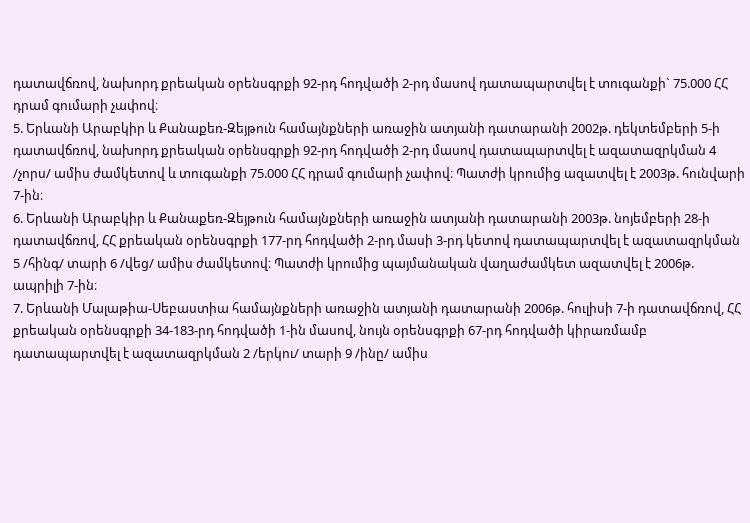դատավճռով, նախորդ քրեական օրենսգրքի 92-րդ հոդվածի 2-րդ մասով դատապարտվել է տուգանքի` 75.000 ՀՀ դրամ գումարի չափով։
5. Երևանի Արաբկիր և Քանաքեռ-Զեյթուն համայնքների առաջին ատյանի դատարանի 2002թ. դեկտեմբերի 5-ի դատավճռով, նախորդ քրեական օրենսգրքի 92-րդ հոդվածի 2-րդ մասով դատապարտվել է ազատազրկման 4 /չորս/ ամիս ժամկետով և տուգանքի 75.000 ՀՀ դրամ գումարի չափով։ Պատժի կրումից ազատվել է 2003թ. հունվարի 7-ին։
6. Երևանի Արաբկիր և Քանաքեռ-Զեյթուն համայնքների առաջին ատյանի դատարանի 2003թ. նոյեմբերի 28-ի դատավճռով, ՀՀ քրեական օրենսգրքի 177-րդ հոդվածի 2-րդ մասի 3-րդ կետով դատապարտվել է ազատազրկման 5 /հինգ/ տարի 6 /վեց/ ամիս ժամկետով։ Պատժի կրումից պայմանական վաղաժամկետ ազատվել է 2006թ. ապրիլի 7-ին։
7. Երևանի Մալաթիա-Սեբաստիա համայնքների առաջին ատյանի դատարանի 2006թ. հուլիսի 7-ի դատավճռով, ՀՀ քրեական օրենսգրքի 34-183-րդ հոդվածի 1-ին մասով, նույն օրենսգրքի 67-րդ հոդվածի կիրառմամբ դատապարտվել է ազատազրկման 2 /երկու/ տարի 9 /ինը/ ամիս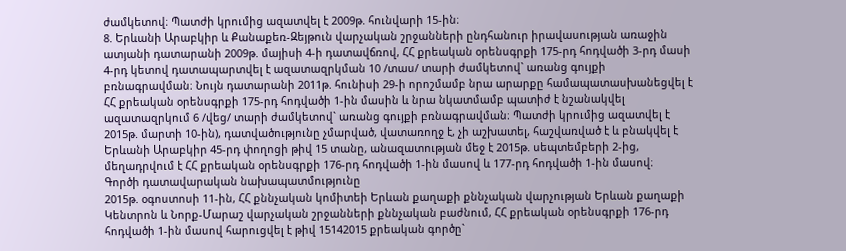ժամկետով։ Պատժի կրումից ազատվել է 2009թ. հունվարի 15-ին։
8. Երևանի Արաբկիր և Քանաքեռ-Զեյթուն վարչական շրջանների ընդհանուր իրավասության առաջին ատյանի դատարանի 2009թ. մայիսի 4-ի դատավճռով, ՀՀ քրեական օրենսգրքի 175-րդ հոդվածի 3-րդ մասի 4-րդ կետով դատապարտվել է ազատազրկման 10 /տաս/ տարի ժամկետով` առանց գույքի բռնագրավման։ Նույն դատարանի 2011թ. հունիսի 29-ի որոշմամբ նրա արարքը համապատասխանեցվել է ՀՀ քրեական օրենսգրքի 175-րդ հոդվածի 1-ին մասին և նրա նկատմամբ պատիժ է նշանակվել ազատազրկում 6 /վեց/ տարի ժամկետով` առանց գույքի բռնագրավման։ Պատժի կրումից ազատվել է 2015թ. մարտի 10-ին), դատվածությունը չմարված, վատառողջ է, չի աշխատել, հաշվառված է և բնակվել է Երևանի Արաբկիր 45-րդ փողոցի թիվ 15 տանը, անազատության մեջ է 2015թ. սեպտեմբերի 2-ից, մեղադրվում է ՀՀ քրեական օրենսգրքի 176-րդ հոդվածի 1-ին մասով և 177-րդ հոդվածի 1-ին մասով։
Գործի դատավարական նախապատմությունը
2015թ. օգոստոսի 11-ին, ՀՀ քննչական կոմիտեի Երևան քաղաքի քննչական վարչության Երևան քաղաքի Կենտրոն և Նորք-Մարաշ վարչական շրջանների քննչական բաժնում, ՀՀ քրեական օրենսգրքի 176-րդ հոդվածի 1-ին մասով հարուցվել է թիվ 15142015 քրեական գործը`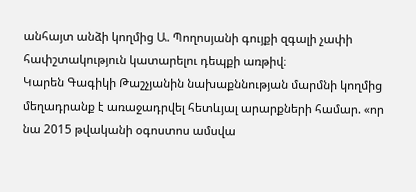անհայտ անձի կողմից Ա. Պողոսյանի գույքի զգալի չափի հափշտակություն կատարելու դեպքի առթիվ։
Կարեն Գագիկի Թաշչյանին նախաքննության մարմնի կողմից մեղադրանք է առաջադրվել հետևյալ արարքների համար. «որ նա 2015 թվականի օգոստոս ամսվա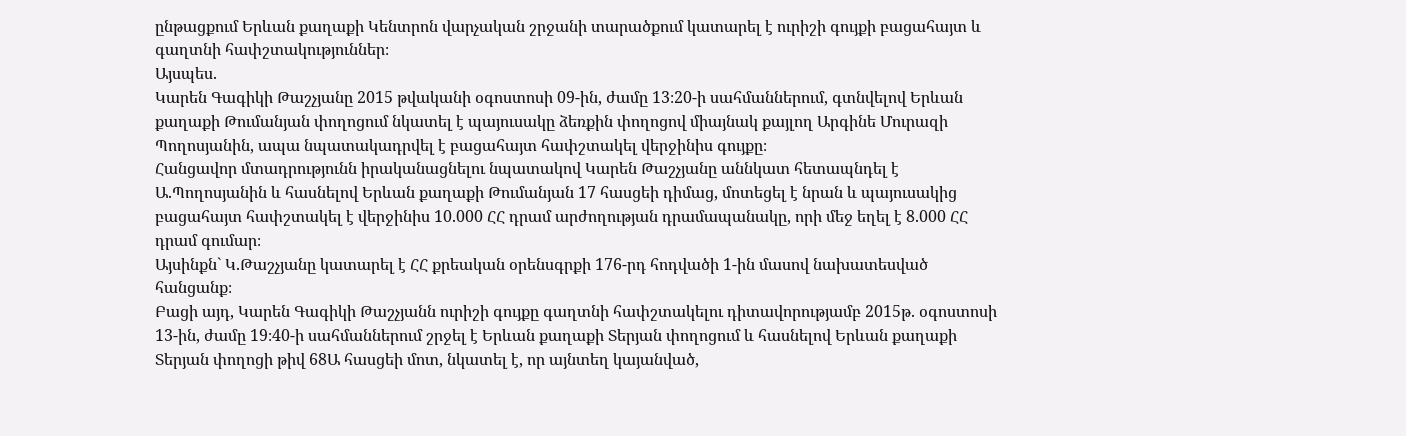ընթացքում Երևան քաղաքի Կենտրոն վարչական շրջանի տարածքում կատարել է ուրիշի գույքի բացահայտ և գաղտնի հափշտակություններ։
Այսպես.
Կարեն Գագիկի Թաշչյանը 2015 թվականի օգոստոսի 09-ին, ժամը 13։20-ի սահմաններում, գտնվելով Երևան քաղաքի Թումանյան փողոցում նկատել է պայուսակը ձեռքին փողոցով միայնակ քայլող Արգինե Մուրազի Պողոսյանին, ապա նպատակադրվել է բացահայտ հափշտակել վերջինիս գույքը։
Հանցավոր մտադրությունն իրականացնելու նպատակով Կարեն Թաշչյանը աննկատ հետապնդել է Ա.Պողոսյանին և հասնելով Երևան քաղաքի Թումանյան 17 հասցեի դիմաց, մոտեցել է նրան և պայուսակից բացահայտ հափշտակել է վերջինիս 10.000 ՀՀ դրամ արժողության դրամապանակը, որի մեջ եղել է 8.000 ՀՀ դրամ գումար։
Այսինքն` Կ.Թաշչյանը կատարել է ՀՀ քրեական օրենսգրքի 176-րդ հոդվածի 1-ին մասով նախատեսված հանցանք։
Բացի այդ, Կարեն Գագիկի Թաշչյանն ուրիշի գույքը գաղտնի հափշտակելու դիտավորությամբ 2015թ. օգոստոսի 13-ին, ժամը 19։40-ի սահմաններում շրջել է Երևան քաղաքի Տերյան փողոցում և հասնելով Երևան քաղաքի Տերյան փողոցի թիվ 68Ա հասցեի մոտ, նկատել է, որ այնտեղ կայանված,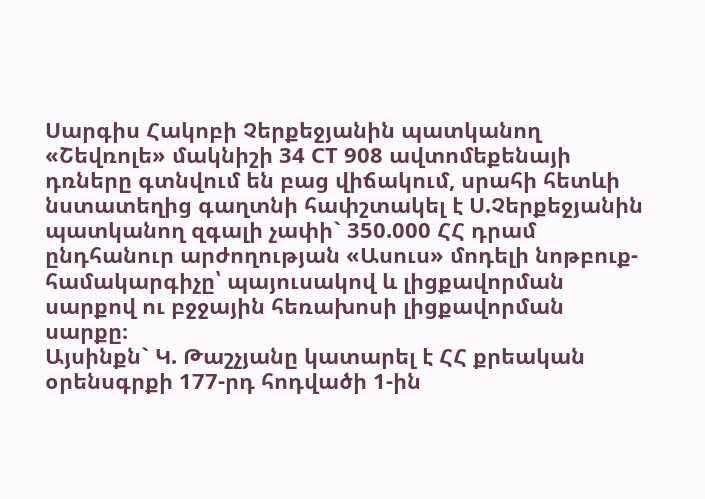Սարգիս Հակոբի Չերքեջյանին պատկանող «Շեվռոլե» մակնիշի 34 CT 908 ավտոմեքենայի դռները գտնվում են բաց վիճակում, սրահի հետևի նստատեղից գաղտնի հափշտակել է Ս.Չերքեջյանին պատկանող զգալի չափի` 350.000 ՀՀ դրամ ընդհանուր արժողության «Ասուս» մոդելի նոթբուք-համակարգիչը՝ պայուսակով և լիցքավորման սարքով ու բջջային հեռախոսի լիցքավորման սարքը։
Այսինքն` Կ. Թաշչյանը կատարել է ՀՀ քրեական օրենսգրքի 177-րդ հոդվածի 1-ին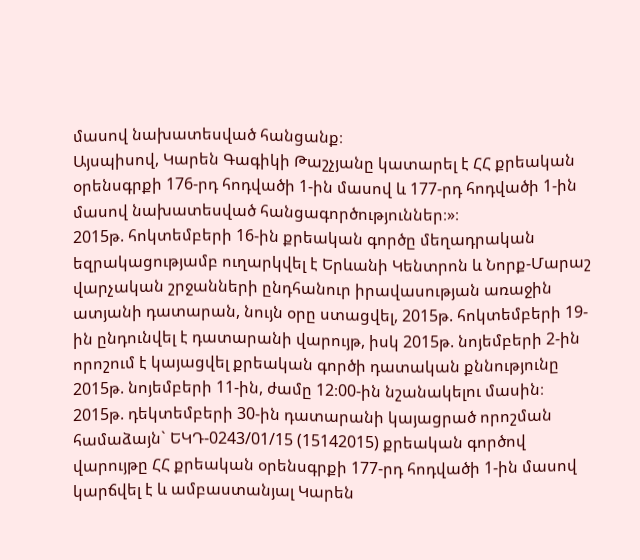մասով նախատեսված հանցանք։
Այսպիսով, Կարեն Գագիկի Թաշչյանը կատարել է ՀՀ քրեական օրենսգրքի 176-րդ հոդվածի 1-ին մասով և 177-րդ հոդվածի 1-ին մասով նախատեսված հանցագործություններ։»։
2015թ. հոկտեմբերի 16-ին քրեական գործը մեղադրական եզրակացությամբ ուղարկվել է Երևանի Կենտրոն և Նորք-Մարաշ վարչական շրջանների ընդհանուր իրավասության առաջին ատյանի դատարան, նույն օրը ստացվել, 2015թ. հոկտեմբերի 19-ին ընդունվել է դատարանի վարույթ, իսկ 2015թ. նոյեմբերի 2-ին որոշում է կայացվել քրեական գործի դատական քննությունը 2015թ. նոյեմբերի 11-ին, ժամը 12։00-ին նշանակելու մասին։
2015թ. դեկտեմբերի 30-ին դատարանի կայացրած որոշման համաձայն` ԵԿԴ-0243/01/15 (15142015) քրեական գործով վարույթը ՀՀ քրեական օրենսգրքի 177-րդ հոդվածի 1-ին մասով կարճվել է և ամբաստանյալ Կարեն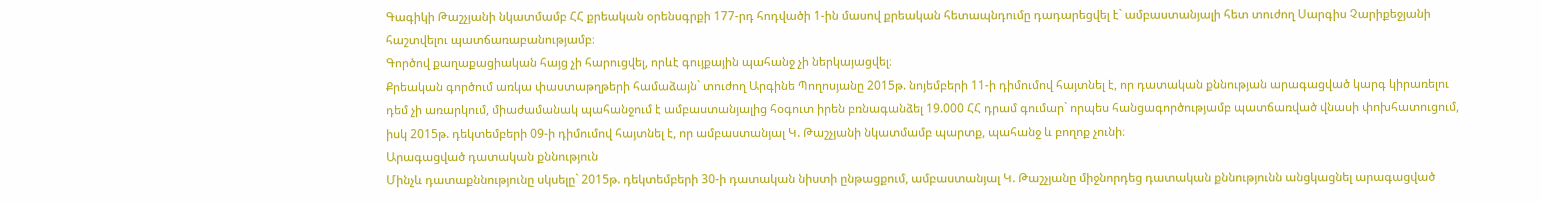Գագիկի Թաշչյանի նկատմամբ ՀՀ քրեական օրենսգրքի 177-րդ հոդվածի 1-ին մասով քրեական հետապնդումը դադարեցվել է` ամբաստանյալի հետ տուժող Սարգիս Չարիքեջյանի հաշտվելու պատճառաբանությամբ։
Գործով քաղաքացիական հայց չի հարուցվել, որևէ գույքային պահանջ չի ներկայացվել։
Քրեական գործում առկա փաստաթղթերի համաձայն` տուժող Արգինե Պողոսյանը 2015թ. նոյեմբերի 11-ի դիմումով հայտնել է, որ դատական քննության արագացված կարգ կիրառելու դեմ չի առարկում, միաժամանակ պահանջում է ամբաստանյալից հօգուտ իրեն բռնագանձել 19.000 ՀՀ դրամ գումար` որպես հանցագործությամբ պատճառված վնասի փոխհատուցում, իսկ 2015թ. դեկտեմբերի 09-ի դիմումով հայտնել է, որ ամբաստանյալ Կ. Թաշչյանի նկատմամբ պարտք, պահանջ և բողոք չունի։
Արագացված դատական քննություն
Մինչև դատաքննությունը սկսելը` 2015թ. դեկտեմբերի 30-ի դատական նիստի ընթացքում, ամբաստանյալ Կ. Թաշչյանը միջնորդեց դատական քննությունն անցկացնել արագացված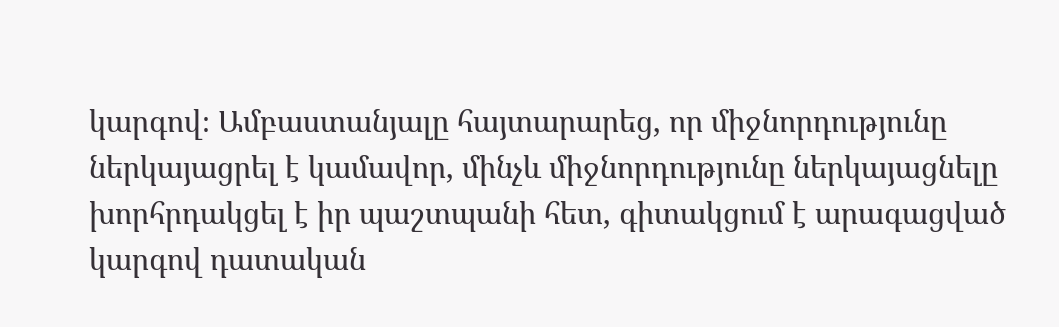կարգով։ Ամբաստանյալը հայտարարեց, որ միջնորդությունը ներկայացրել է կամավոր, մինչև միջնորդությունը ներկայացնելը խորհրդակցել է իր պաշտպանի հետ, գիտակցում է արագացված կարգով դատական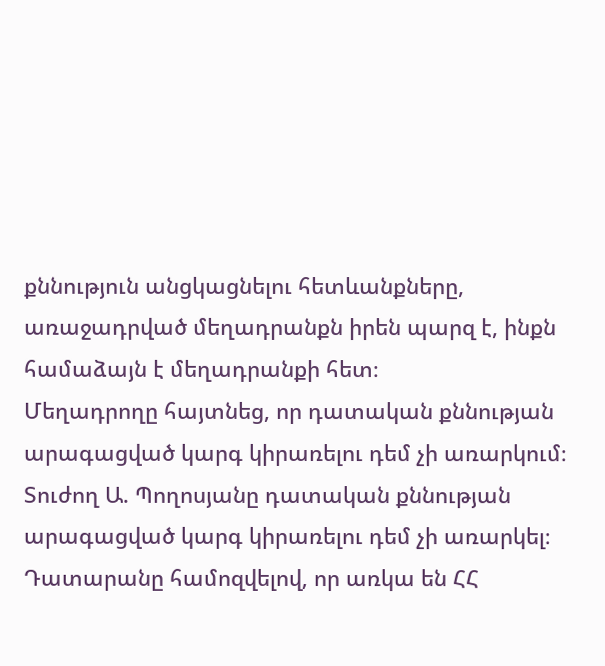քննություն անցկացնելու հետևանքները, առաջադրված մեղադրանքն իրեն պարզ է, ինքն համաձայն է մեղադրանքի հետ։
Մեղադրողը հայտնեց, որ դատական քննության արագացված կարգ կիրառելու դեմ չի առարկում։
Տուժող Ա. Պողոսյանը դատական քննության արագացված կարգ կիրառելու դեմ չի առարկել։
Դատարանը համոզվելով, որ առկա են ՀՀ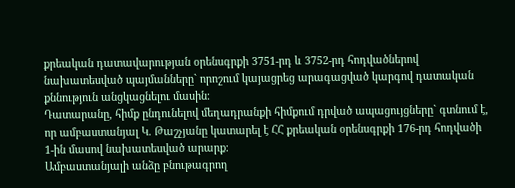քրեական դատավարության օրենսգրքի 3751-րդ և 3752-րդ հոդվածներով նախատեսված պայմանները` որոշում կայացրեց արագացված կարգով դատական քննություն անցկացնելու մասին։
Դատարանը, հիմք ընդունելով մեղադրանքի հիմքում դրված ապացույցները` գտնում է, որ ամբաստանյալ Կ. Թաշչյանը կատարել է ՀՀ քրեական օրենսգրքի 176-րդ հոդվածի 1-ին մասով նախատեսված արարք։
Ամբաստանյալի անձը բնութագրող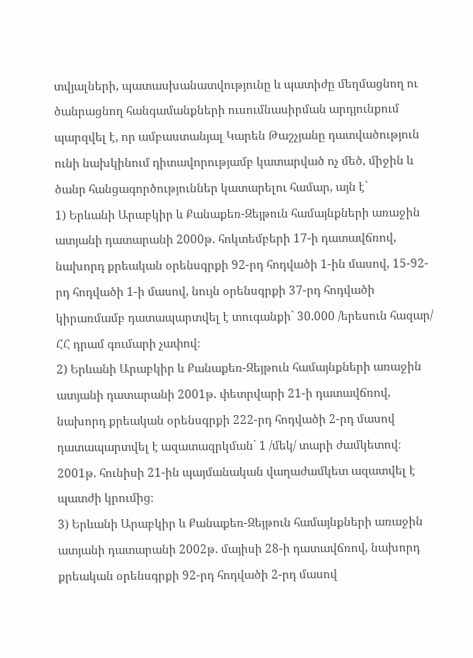տվյալների, պատասխանատվությունը և պատիժը մեղմացնող ու ծանրացնող հանգամանքների ուսումնասիրման արդյունքում պարզվել է, որ ամբաստանյալ Կարեն Թաշչյանը դատվածություն ունի նախկինում դիտավորությամբ կատարված ոչ մեծ, միջին և ծանր հանցագործություններ կատարելու համար, այն է`
1) Երևանի Արաբկիր և Քանաքեռ-Զեյթուն համայնքների առաջին ատյանի դատարանի 2000թ. հոկտեմբերի 17-ի դատավճռով, նախորդ քրեական օրենսգրքի 92-րդ հոդվածի 1-ին մասով, 15-92-րդ հոդվածի 1-ի մասով, նույն օրենսգրքի 37-րդ հոդվածի կիրառմամբ դատապարտվել է տուգանքի` 30.000 /երեսուն հազար/ ՀՀ դրամ գումարի չափով։
2) Երևանի Արաբկիր և Քանաքեռ-Զեյթուն համայնքների առաջին ատյանի դատարանի 2001թ. փետրվարի 21-ի դատավճռով, նախորդ քրեական օրենսգրքի 222-րդ հոդվածի 2-րդ մասով դատապարտվել է ազատազրկման` 1 /մեկ/ տարի ժամկետով։ 2001թ. հունիսի 21-ին պայմանական վաղաժամկետ ազատվել է պատժի կրումից։
3) Երևանի Արաբկիր և Քանաքեռ-Զեյթուն համայնքների առաջին ատյանի դատարանի 2002թ. մայիսի 28-ի դատավճռով, նախորդ քրեական օրենսգրքի 92-րդ հոդվածի 2-րդ մասով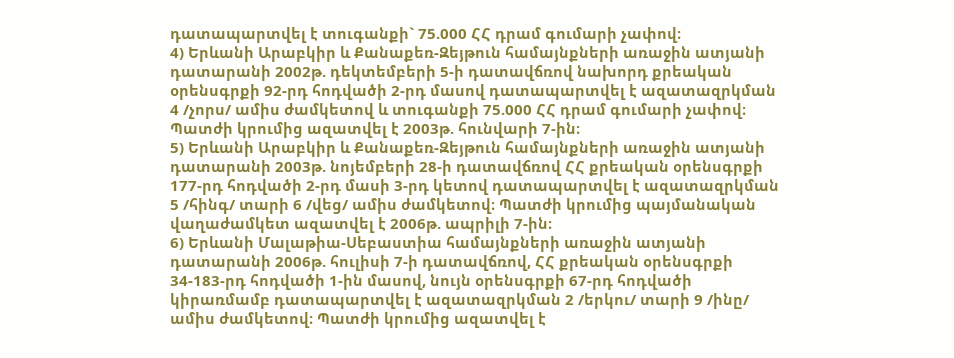դատապարտվել է տուգանքի` 75.000 ՀՀ դրամ գումարի չափով։
4) Երևանի Արաբկիր և Քանաքեռ-Զեյթուն համայնքների առաջին ատյանի դատարանի 2002թ. դեկտեմբերի 5-ի դատավճռով նախորդ քրեական օրենսգրքի 92-րդ հոդվածի 2-րդ մասով դատապարտվել է ազատազրկման 4 /չորս/ ամիս ժամկետով և տուգանքի 75.000 ՀՀ դրամ գումարի չափով։ Պատժի կրումից ազատվել է 2003թ. հունվարի 7-ին։
5) Երևանի Արաբկիր և Քանաքեռ-Զեյթուն համայնքների առաջին ատյանի դատարանի 2003թ. նոյեմբերի 28-ի դատավճռով ՀՀ քրեական օրենսգրքի 177-րդ հոդվածի 2-րդ մասի 3-րդ կետով դատապարտվել է ազատազրկման 5 /հինգ/ տարի 6 /վեց/ ամիս ժամկետով։ Պատժի կրումից պայմանական վաղաժամկետ ազատվել է 2006թ. ապրիլի 7-ին։
6) Երևանի Մալաթիա-Սեբաստիա համայնքների առաջին ատյանի դատարանի 2006թ. հուլիսի 7-ի դատավճռով, ՀՀ քրեական օրենսգրքի 34-183-րդ հոդվածի 1-ին մասով, նույն օրենսգրքի 67-րդ հոդվածի կիրառմամբ դատապարտվել է ազատազրկման 2 /երկու/ տարի 9 /ինը/ ամիս ժամկետով։ Պատժի կրումից ազատվել է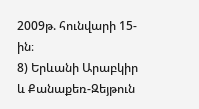2009թ. հունվարի 15-ին։
8) Երևանի Արաբկիր և Քանաքեռ-Զեյթուն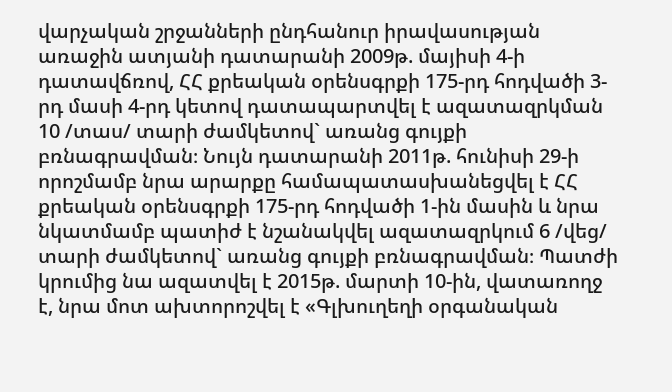վարչական շրջանների ընդհանուր իրավասության առաջին ատյանի դատարանի 2009թ. մայիսի 4-ի դատավճռով, ՀՀ քրեական օրենսգրքի 175-րդ հոդվածի 3-րդ մասի 4-րդ կետով դատապարտվել է ազատազրկման 10 /տաս/ տարի ժամկետով` առանց գույքի բռնագրավման։ Նույն դատարանի 2011թ. հունիսի 29-ի որոշմամբ նրա արարքը համապատասխանեցվել է ՀՀ քրեական օրենսգրքի 175-րդ հոդվածի 1-ին մասին և նրա նկատմամբ պատիժ է նշանակվել ազատազրկում 6 /վեց/ տարի ժամկետով` առանց գույքի բռնագրավման։ Պատժի կրումից նա ազատվել է 2015թ. մարտի 10-ին, վատառողջ է, նրա մոտ ախտորոշվել է «Գլխուղեղի օրգանական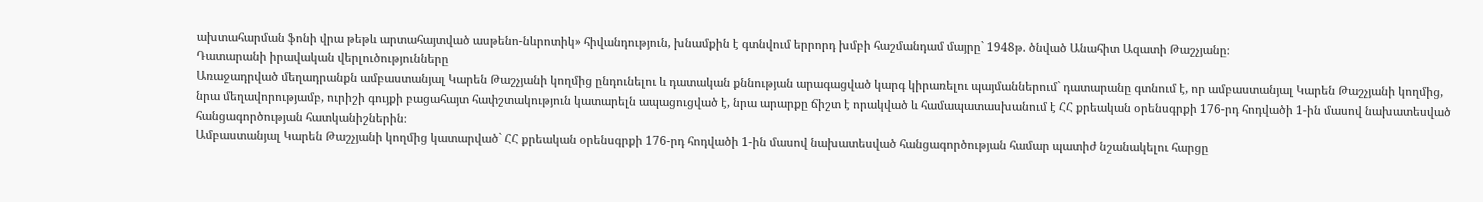ախտահարման ֆոնի վրա թեթև արտահայտված ասթենո-նևրոտիկ» հիվանդություն, խնամքին է գտնվում երրորդ խմբի հաշմանդամ մայրը` 1948թ. ծնված Անահիտ Ազատի Թաշչյանը։
Դատարանի իրավական վերլուծությունները
Առաջադրված մեղադրանքն ամբաստանյալ Կարեն Թաշչյանի կողմից ընդունելու և դատական քննության արագացված կարգ կիրառելու պայմաններում` դատարանը գտնում է, որ ամբաստանյալ Կարեն Թաշչյանի կողմից, նրա մեղավորությամբ, ուրիշի գույքի բացահայտ հափշտակություն կատարելն ապացուցված է, նրա արարքը ճիշտ է որակված և համապատասխանում է ՀՀ քրեական օրենսգրքի 176-րդ հոդվածի 1-ին մասով նախատեսված հանցագործության հատկանիշներին։
Ամբաստանյալ Կարեն Թաշչյանի կողմից կատարված` ՀՀ քրեական օրենսգրքի 176-րդ հոդվածի 1-ին մասով նախատեսված հանցագործության համար պատիժ նշանակելու հարցը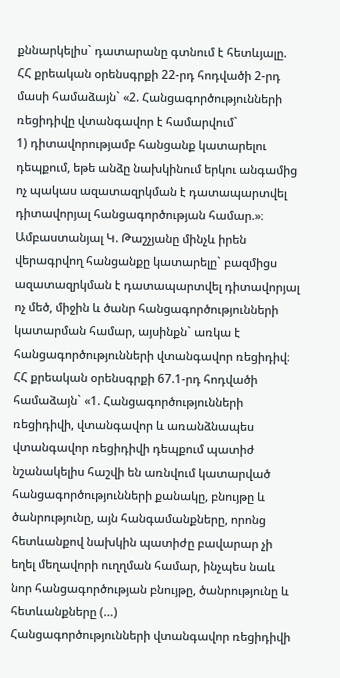քննարկելիս` դատարանը գտնում է հետևյալը.
ՀՀ քրեական օրենսգրքի 22-րդ հոդվածի 2-րդ մասի համաձայն` «2. Հանցագործությունների ռեցիդիվը վտանգավոր է համարվում`
1) դիտավորությամբ հանցանք կատարելու դեպքում, եթե անձը նախկինում երկու անգամից ոչ պակաս ազատազրկման է դատապարտվել դիտավորյալ հանցագործության համար.»։
Ամբաստանյալ Կ. Թաշչյանը մինչև իրեն վերագրվող հանցանքը կատարելը` բազմիցս ազատազրկման է դատապարտվել դիտավորյալ ոչ մեծ, միջին և ծանր հանցագործությունների կատարման համար, այսինքն` առկա է հանցագործությունների վտանգավոր ռեցիդիվ։
ՀՀ քրեական օրենսգրքի 67.1-րդ հոդվածի համաձայն` «1. Հանցագործությունների ռեցիդիվի, վտանգավոր և առանձնապես վտանգավոր ռեցիդիվի դեպքում պատիժ նշանակելիս հաշվի են առնվում կատարված հանցագործությունների քանակը, բնույթը և ծանրությունը, այն հանգամանքները, որոնց հետևանքով նախկին պատիժը բավարար չի եղել մեղավորի ուղղման համար, ինչպես նաև նոր հանցագործության բնույթը, ծանրությունը և հետևանքները (…)
Հանցագործությունների վտանգավոր ռեցիդիվի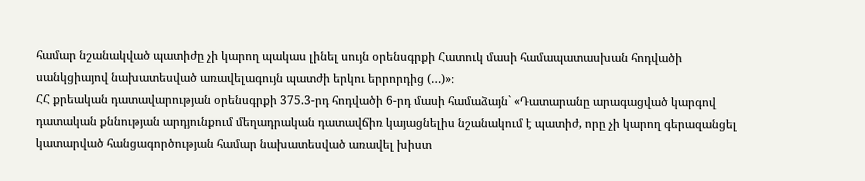համար նշանակված պատիժը չի կարող պակաս լինել սույն օրենսգրքի Հատուկ մասի համապատասխան հոդվածի սանկցիայով նախատեսված առավելագույն պատժի երկու երրորդից (…)»։
ՀՀ քրեական դատավարության օրենսգրքի 375.3-րդ հոդվածի 6-րդ մասի համաձայն` «Դատարանը արագացված կարգով դատական քննության արդյունքում մեղադրական դատավճիռ կայացնելիս նշանակում է պատիժ, որը չի կարող գերազանցել կատարված հանցագործության համար նախատեսված առավել խիստ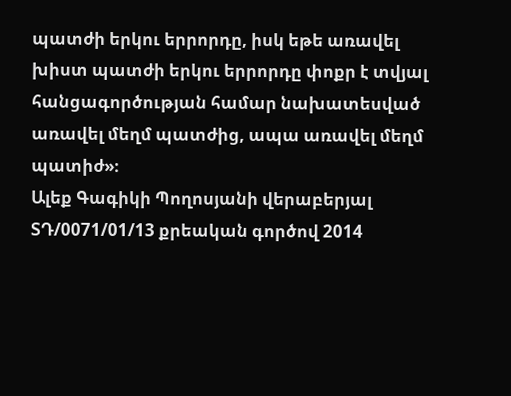պատժի երկու երրորդը, իսկ եթե առավել խիստ պատժի երկու երրորդը փոքր է տվյալ հանցագործության համար նախատեսված առավել մեղմ պատժից, ապա առավել մեղմ պատիժ»։
Ալեք Գագիկի Պողոսյանի վերաբերյալ ՏԴ/0071/01/13 քրեական գործով 2014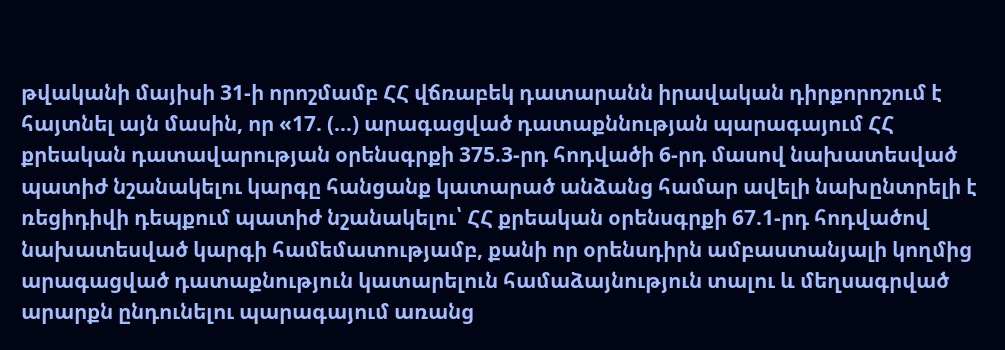թվականի մայիսի 31-ի որոշմամբ ՀՀ վճռաբեկ դատարանն իրավական դիրքորոշում է հայտնել այն մասին, որ «17. (…) արագացված դատաքննության պարագայում ՀՀ քրեական դատավարության օրենսգրքի 375.3-րդ հոդվածի 6-րդ մասով նախատեսված պատիժ նշանակելու կարգը հանցանք կատարած անձանց համար ավելի նախընտրելի է ռեցիդիվի դեպքում պատիժ նշանակելու՝ ՀՀ քրեական օրենսգրքի 67.1-րդ հոդվածով նախատեսված կարգի համեմատությամբ, քանի որ օրենսդիրն ամբաստանյալի կողմից արագացված դատաքնություն կատարելուն համաձայնություն տալու և մեղսագրված արարքն ընդունելու պարագայում առանց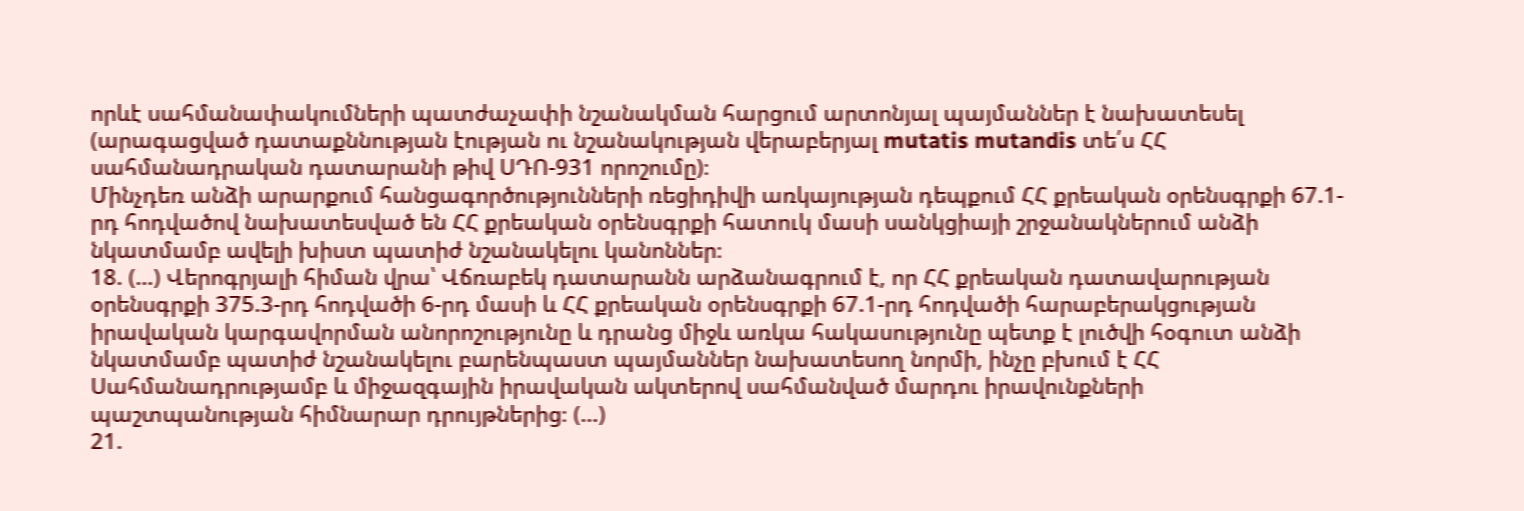որևէ սահմանափակումների պատժաչափի նշանակման հարցում արտոնյալ պայմաններ է նախատեսել (արագացված դատաքննության էության ու նշանակության վերաբերյալ mutatis mutandis տե՛ս ՀՀ սահմանադրական դատարանի թիվ ՍԴՈ-931 որոշումը)։
Մինչդեռ անձի արարքում հանցագործությունների ռեցիդիվի առկայության դեպքում ՀՀ քրեական օրենսգրքի 67.1-րդ հոդվածով նախատեսված են ՀՀ քրեական օրենսգրքի հատուկ մասի սանկցիայի շրջանակներում անձի նկատմամբ ավելի խիստ պատիժ նշանակելու կանոններ։
18. (…) Վերոգրյալի հիման վրա՝ Վճռաբեկ դատարանն արձանագրում է, որ ՀՀ քրեական դատավարության օրենսգրքի 375.3-րդ հոդվածի 6-րդ մասի և ՀՀ քրեական օրենսգրքի 67.1-րդ հոդվածի հարաբերակցության իրավական կարգավորման անորոշությունը և դրանց միջև առկա հակասությունը պետք է լուծվի հօգուտ անձի նկատմամբ պատիժ նշանակելու բարենպաստ պայմաններ նախատեսող նորմի, ինչը բխում է ՀՀ Սահմանադրությամբ և միջազգային իրավական ակտերով սահմանված մարդու իրավունքների պաշտպանության հիմնարար դրույթներից։ (…)
21.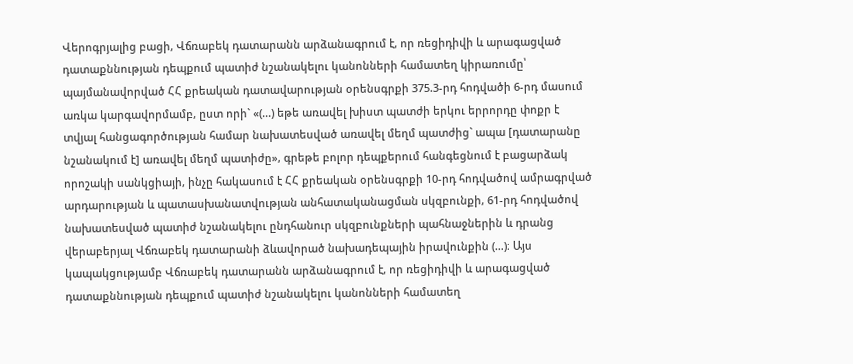Վերոգրյալից բացի, Վճռաբեկ դատարանն արձանագրում է, որ ռեցիդիվի և արագացված դատաքննության դեպքում պատիժ նշանակելու կանոնների համատեղ կիրառումը՝ պայմանավորված ՀՀ քրեական դատավարության օրենսգրքի 375.3-րդ հոդվածի 6-րդ մասում առկա կարգավորմամբ, ըստ որի` «(...) եթե առավել խիստ պատժի երկու երրորդը փոքր է տվյալ հանցագործության համար նախատեսված առավել մեղմ պատժից` ապա [դատարանը նշանակում է] առավել մեղմ պատիժը», գրեթե բոլոր դեպքերում հանգեցնում է բացարձակ որոշակի սանկցիայի, ինչը հակասում է ՀՀ քրեական օրենսգրքի 10-րդ հոդվածով ամրագրված արդարության և պատասխանատվության անհատականացման սկզբունքի, 61-րդ հոդվածով նախատեսված պատիժ նշանակելու ընդհանուր սկզբունքների պահնաջներին և դրանց վերաբերյալ Վճռաբեկ դատարանի ձևավորած նախադեպային իրավունքին (…)։ Այս կապակցությամբ Վճռաբեկ դատարանն արձանագրում է, որ ռեցիդիվի և արագացված դատաքննության դեպքում պատիժ նշանակելու կանոնների համատեղ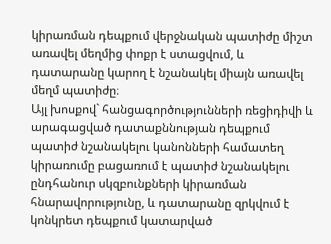կիրառման դեպքում վերջնական պատիժը միշտ առավել մեղմից փոքր է ստացվում, և դատարանը կարող է նշանակել միայն առավել մեղմ պատիժը։
Այլ խոսքով` հանցագործությունների ռեցիդիվի և արագացված դատաքննության դեպքում պատիժ նշանակելու կանոնների համատեղ կիրառումը բացառում է պատիժ նշանակելու ընդհանուր սկզբունքների կիրառման հնարավորությունը, և դատարանը զրկվում է կոնկրետ դեպքում կատարված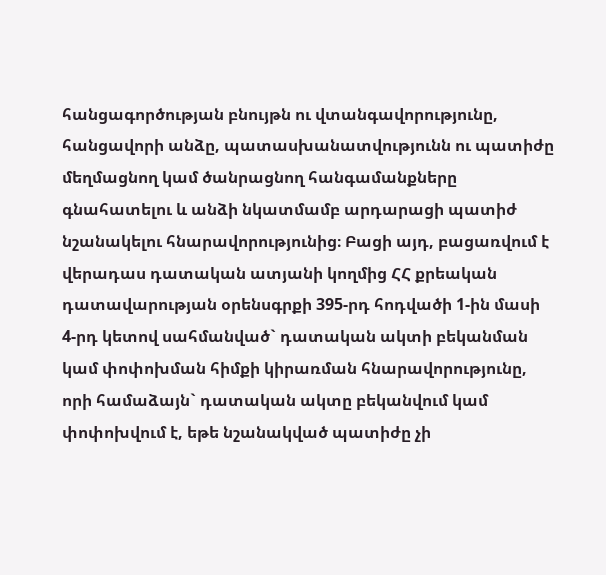հանցագործության բնույթն ու վտանգավորությունը, հանցավորի անձը, պատասխանատվությունն ու պատիժը մեղմացնող կամ ծանրացնող հանգամանքները գնահատելու և անձի նկատմամբ արդարացի պատիժ նշանակելու հնարավորությունից։ Բացի այդ, բացառվում է վերադաս դատական ատյանի կողմից ՀՀ քրեական դատավարության օրենսգրքի 395-րդ հոդվածի 1-ին մասի 4-րդ կետով սահմանված` դատական ակտի բեկանման կամ փոփոխման հիմքի կիրառման հնարավորությունը, որի համաձայն` դատական ակտը բեկանվում կամ փոփոխվում է, եթե նշանակված պատիժը չի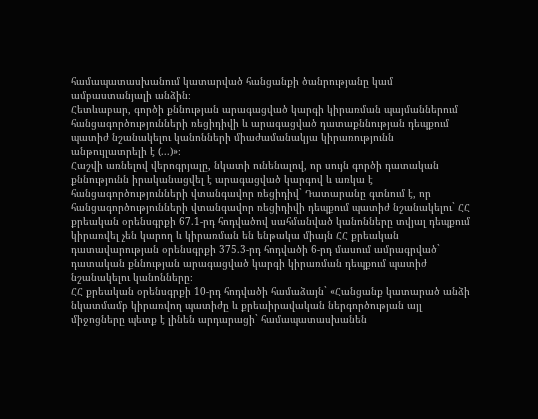համապատասխանում կատարված հանցանքի ծանրությանը կամ ամբաստանյալի անձին։
Հետևաբար, գործի քննության արագացված կարգի կիրառման պայմաններում հանցագործությունների ռեցիդիվի և արագացված դատաքննության դեպքում պատիժ նշանակելու կանոնների միաժամանակյա կիրառությունն անթույլատրելի է (...)»։
Հաշվի առնելով վերոգրյալը, նկատի ունենալով, որ սույն գործի դատական քննությունն իրականացվել է արագացված կարգով և առկա է հանցագործությունների վտանգավոր ռեցիդիվ` Դատարանը գտնում է, որ հանցագործությունների վտանգավոր ռեցիդիվի դեպքում պատիժ նշանակելու` ՀՀ քրեական օրենսգրքի 67.1-րդ հոդվածով սահմանված կանոնները տվյալ դեպքում կիրառվել չեն կարող և կիրառման են ենթակա միայն ՀՀ քրեական դատավարության օրենսգրքի 375.3-րդ հոդվածի 6-րդ մասում ամրագրված` դատական քննության արագացված կարգի կիրառման դեպքում պատիժ նշանակելու կանոնները։
ՀՀ քրեական օրենսգրքի 10-րդ հոդվածի համաձայն` «Հանցանք կատարած անձի նկատմամբ կիրառվող պատիժը և քրեաիրավական ներգործության այլ միջոցները պետք է լինեն արդարացի` համապատասխանեն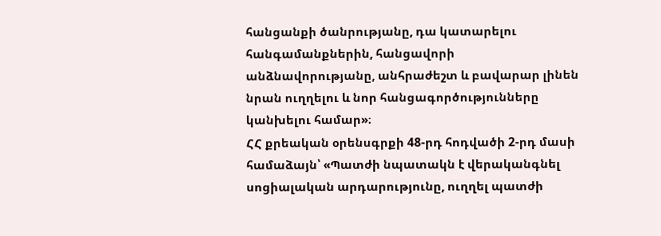հանցանքի ծանրությանը, դա կատարելու հանգամանքներին, հանցավորի անձնավորությանը, անհրաժեշտ և բավարար լինեն նրան ուղղելու և նոր հանցագործությունները կանխելու համար»։
ՀՀ քրեական օրենսգրքի 48-րդ հոդվածի 2-րդ մասի համաձայն՝ «Պատժի նպատակն է վերականգնել սոցիալական արդարությունը, ուղղել պատժի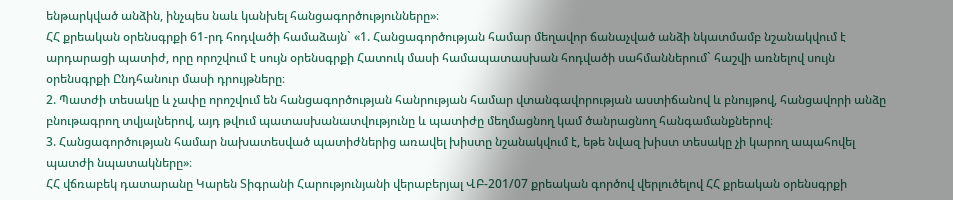ենթարկված անձին, ինչպես նաև կանխել հանցագործությունները»։
ՀՀ քրեական օրենսգրքի 61-րդ հոդվածի համաձայն` «1. Հանցագործության համար մեղավոր ճանաչված անձի նկատմամբ նշանակվում է արդարացի պատիժ, որը որոշվում է սույն օրենսգրքի Հատուկ մասի համապատասխան հոդվածի սահմաններում` հաշվի առնելով սույն օրենսգրքի Ընդհանուր մասի դրույթները։
2. Պատժի տեսակը և չափը որոշվում են հանցագործության հանրության համար վտանգավորության աստիճանով և բնույթով, հանցավորի անձը բնութագրող տվյալներով, այդ թվում պատասխանատվությունը և պատիժը մեղմացնող կամ ծանրացնող հանգամանքներով։
3. Հանցագործության համար նախատեսված պատիժներից առավել խիստը նշանակվում է, եթե նվազ խիստ տեսակը չի կարող ապահովել պատժի նպատակները»։
ՀՀ վճռաբեկ դատարանը Կարեն Տիգրանի Հարությունյանի վերաբերյալ ՎԲ-201/07 քրեական գործով վերլուծելով ՀՀ քրեական օրենսգրքի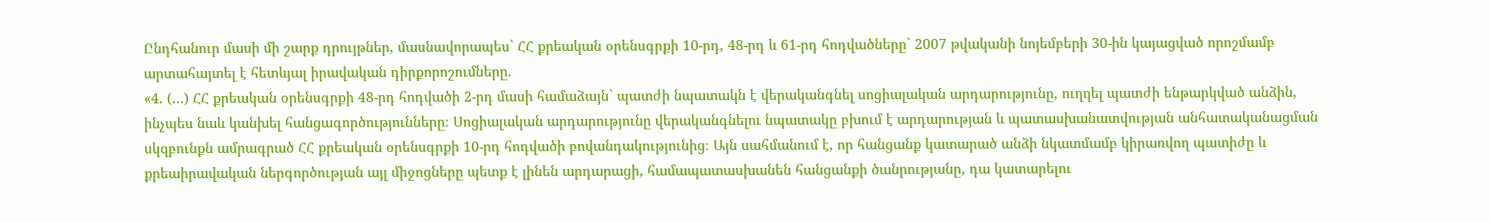Ընդհանուր մասի մի շարք դրույթներ, մասնավորապես` ՀՀ քրեական օրենսգրքի 10-րդ, 48-րդ և 61-րդ հոդվածները` 2007 թվականի նոյեմբերի 30-ին կայացված որոշմամբ արտահայտել է հետևյալ իրավական դիրքորոշումները.
«4. (…) ՀՀ քրեական օրենսգրքի 48-րդ հոդվածի 2-րդ մասի համաձայն` պատժի նպատակն է վերականգնել սոցիալական արդարությունը, ուղղել պատժի ենթարկված անձին, ինչպես նաև կանխել հանցագործությունները։ Սոցիալական արդարությունը վերականգնելու նպատակը բխում է արդարության և պատասխանատվության անհատականացման սկզբունքն ամրագրած ՀՀ քրեական օրենսգրքի 10-րդ հոդվածի բովանդակությունից։ Այն սահմանում է, որ հանցանք կատարած անձի նկատմամբ կիրառվող պատիժը և քրեաիրավական ներգործության այլ միջոցները պետք է լինեն արդարացի, համապատասխանեն հանցանքի ծանրությանը, դա կատարելու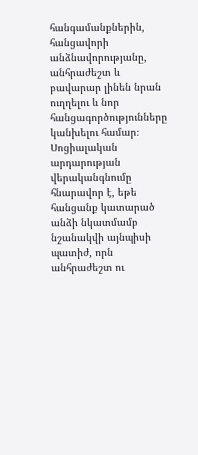հանգամանքներին, հանցավորի անձնավորությանը, անհրաժեշտ և բավարար լինեն նրան ուղղելու և նոր հանցագործությունները կանխելու համար։ Սոցիալական արդարության վերականգնումը հնարավոր է, եթե հանցանք կատարած անձի նկատմամբ նշանակվի այնպիսի պատիժ, որն անհրաժեշտ ու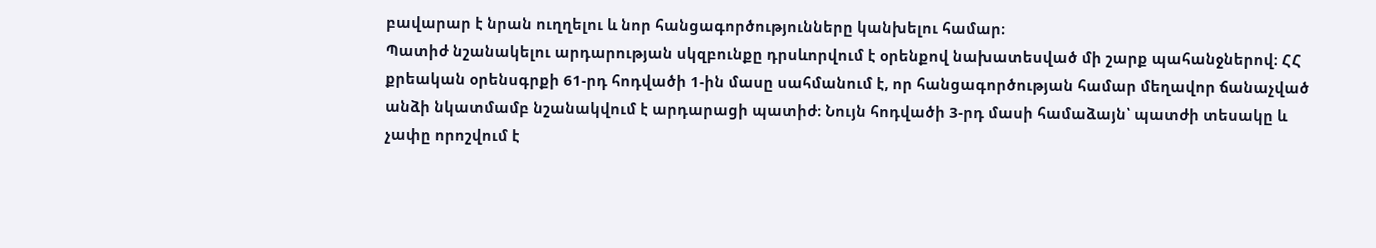բավարար է նրան ուղղելու և նոր հանցագործությունները կանխելու համար։
Պատիժ նշանակելու արդարության սկզբունքը դրսևորվում է օրենքով նախատեսված մի շարք պահանջներով։ ՀՀ քրեական օրենսգրքի 61-րդ հոդվածի 1-ին մասը սահմանում է, որ հանցագործության համար մեղավոր ճանաչված անձի նկատմամբ նշանակվում է արդարացի պատիժ։ Նույն հոդվածի 3-րդ մասի համաձայն՝ պատժի տեսակը և չափը որոշվում է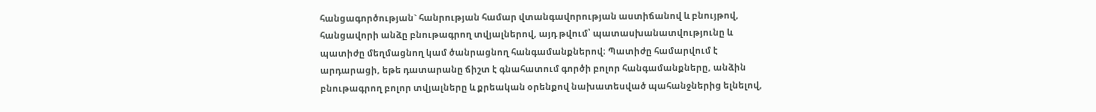հանցագործության` հանրության համար վտանգավորության աստիճանով և բնույթով, հանցավորի անձը բնութագրող տվյալներով, այդ թվում՝ պատասխանատվությունը և պատիժը մեղմացնող կամ ծանրացնող հանգամանքներով։ Պատիժը համարվում է արդարացի, եթե դատարանը ճիշտ է գնահատում գործի բոլոր հանգամանքները, անձին բնութագրող բոլոր տվյալները և քրեական օրենքով նախատեսված պահանջներից ելնելով,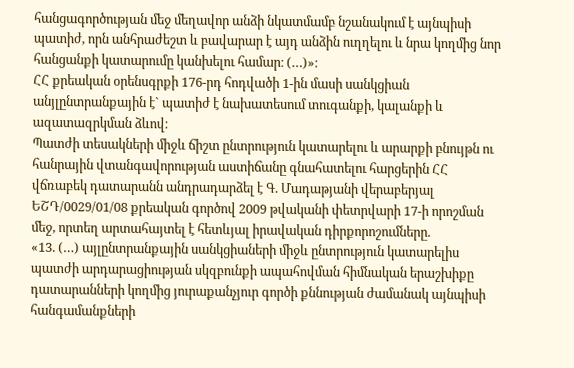հանցագործության մեջ մեղավոր անձի նկատմամբ նշանակում է այնպիսի պատիժ, որն անհրաժեշտ և բավարար է այդ անձին ուղղելու և նրա կողմից նոր հանցանքի կատարումը կանխելու համար։ (…)»։
ՀՀ քրեական օրենսգրքի 176-րդ հոդվածի 1-ին մասի սանկցիան անյլընտրանքային է` պատիժ է նախատեսում տուգանքի, կալանքի և ազատազրկման ձևով։
Պատժի տեսակների միջև ճիշտ ընտրություն կատարելու և արարքի բնույթն ու հանրային վտանգավորության աստիճանը գնահատելու հարցերին ՀՀ վճռաբեկ դատարանն անդրադարձել է Գ. Մադաթյանի վերաբերյալ ԵՇԴ/0029/01/08 քրեական գործով 2009 թվականի փետրվարի 17-ի որոշման մեջ, որտեղ արտահայտել է հետևյալ իրավական դիրքորոշումները.
«13. (…) այլընտրանքային սանկցիաների միջև ընտրություն կատարելիս պատժի արդարացիության սկզբունքի ապահովման հիմնական երաշխիքը դատարանների կողմից յուրաքանչյուր գործի քննության ժամանակ այնպիսի հանգամանքների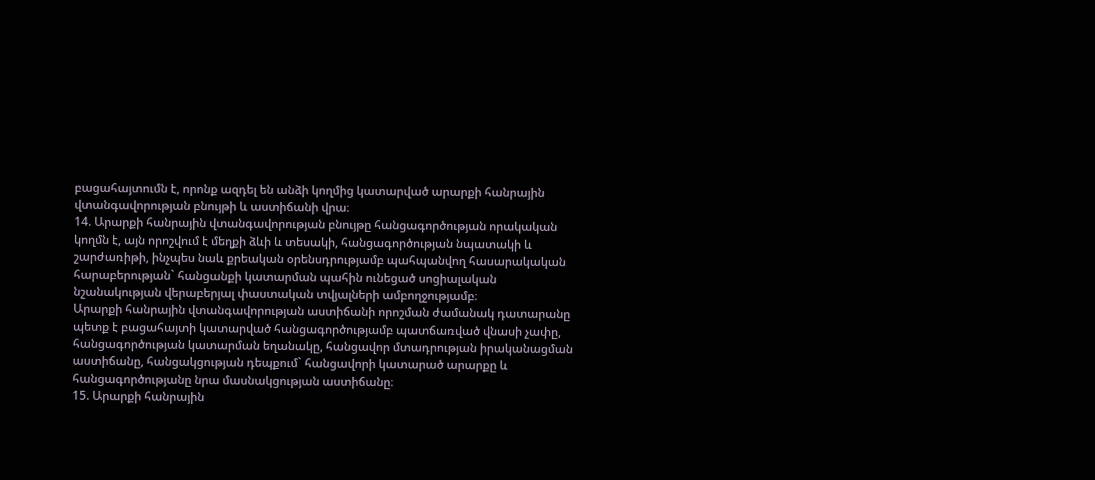բացահայտումն է, որոնք ազդել են անձի կողմից կատարված արարքի հանրային վտանգավորության բնույթի և աստիճանի վրա։
14. Արարքի հանրային վտանգավորության բնույթը հանցագործության որակական կողմն է, այն որոշվում է մեղքի ձևի և տեսակի, հանցագործության նպատակի և շարժառիթի, ինչպես նաև քրեական օրենսդրությամբ պահպանվող հասարակական հարաբերության` հանցանքի կատարման պահին ունեցած սոցիալական նշանակության վերաբերյալ փաստական տվյալների ամբողջությամբ։
Արարքի հանրային վտանգավորության աստիճանի որոշման ժամանակ դատարանը պետք է բացահայտի կատարված հանցագործությամբ պատճառված վնասի չափը, հանցագործության կատարման եղանակը, հանցավոր մտադրության իրականացման աստիճանը, հանցակցության դեպքում` հանցավորի կատարած արարքը և հանցագործությանը նրա մասնակցության աստիճանը։
15. Արարքի հանրային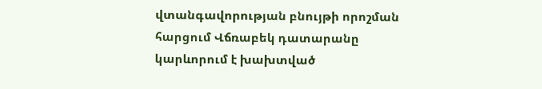վտանգավորության բնույթի որոշման հարցում Վճռաբեկ դատարանը կարևորում է խախտված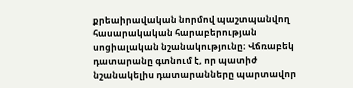քրեաիրավական նորմով պաշտպանվող հասարակական հարաբերության սոցիալական նշանակությունը։ Վճռաբեկ դատարանը գտնում է, որ պատիժ նշանակելիս դատարանները պարտավոր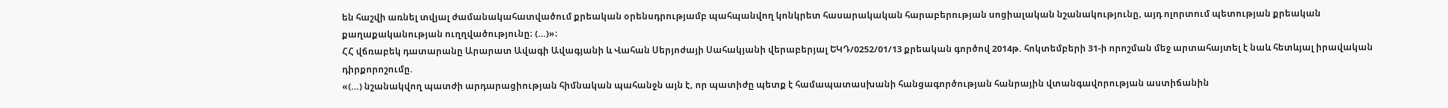են հաշվի առնել տվյալ ժամանակահատվածում քրեական օրենսդրությամբ պահպանվող կոնկրետ հասարակական հարաբերության սոցիալական նշանակությունը, այդ ոլորտում պետության քրեական քաղաքականության ուղղվածությունը։ (…)»։
ՀՀ վճռաբեկ դատարանը Արարատ Ավագի Ավագյանի և Վահան Սերյոժայի Սահակյանի վերաբերյալ ԵԿԴ/0252/01/13 քրեական գործով 2014թ. հոկտեմբերի 31-ի որոշման մեջ արտահայտել է նաև հետևյալ իրավական դիրքորոշումը.
«(…) նշանակվող պատժի արդարացիության հիմնական պահանջն այն է, որ պատիժը պետք է համապատասխանի հանցագործության հանրային վտանգավորության աստիճանին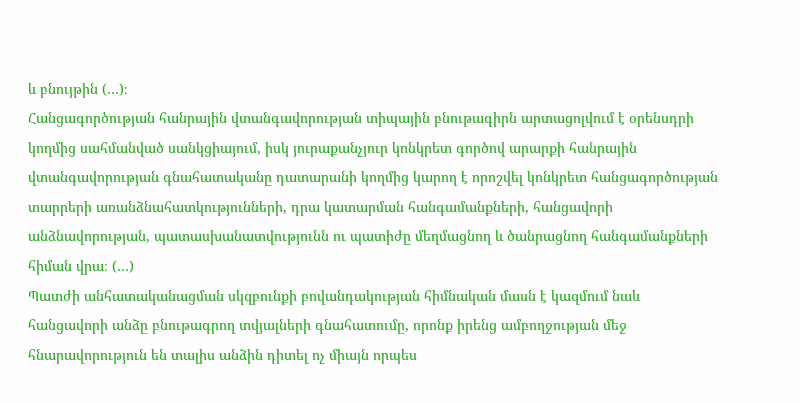և բնույթին (…)։
Հանցագործության հանրային վտանգավորության տիպային բնութագիրն արտացոլվում է օրենսդրի կողմից սահմանված սանկցիայում, իսկ յուրաքանչյուր կոնկրետ գործով արարքի հանրային վտանգավորության գնահատականը դատարանի կողմից կարող է որոշվել կոնկրետ հանցագործության տարրերի առանձնահատկությունների, դրա կատարման հանգամանքների, հանցավորի անձնավորության, պատասխանատվությունն ու պատիժը մեղմացնող և ծանրացնող հանգամանքների հիման վրա։ (…)
Պատժի անհատականացման սկզբունքի բովանդակության հիմնական մասն է կազմում նաև հանցավորի անձը բնութագրող տվյալների գնահատումը, որոնք իրենց ամբողջության մեջ հնարավորություն են տալիս անձին դիտել ոչ միայն որպես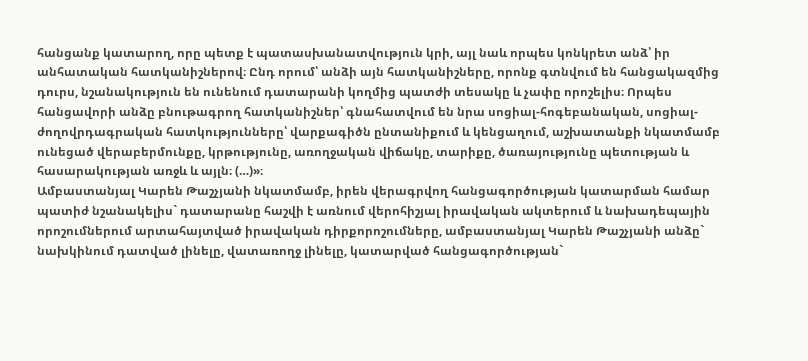հանցանք կատարող, որը պետք է պատասխանատվություն կրի, այլ նաև որպես կոնկրետ անձ՝ իր անհատական հատկանիշներով։ Ընդ որում՝ անձի այն հատկանիշները, որոնք գտնվում են հանցակազմից դուրս, նշանակություն են ունենում դատարանի կողմից պատժի տեսակը և չափը որոշելիս։ Որպես հանցավորի անձը բնութագրող հատկանիշներ՝ գնահատվում են նրա սոցիալ-հոգեբանական, սոցիալ-ժողովրդագրական հատկությունները՝ վարքագիծն ընտանիքում և կենցաղում, աշխատանքի նկատմամբ ունեցած վերաբերմունքը, կրթությունը, առողջական վիճակը, տարիքը, ծառայությունը պետության և հասարակության առջև և այլն։ (…)»։
Ամբաստանյալ Կարեն Թաշչյանի նկատմամբ, իրեն վերագրվող հանցագործության կատարման համար պատիժ նշանակելիս` դատարանը հաշվի է առնում վերոհիշյալ իրավական ակտերում և նախադեպային որոշումներում արտահայտված իրավական դիրքորոշումները, ամբաստանյալ Կարեն Թաշչյանի անձը` նախկինում դատված լինելը, վատառողջ լինելը, կատարված հանցագործության`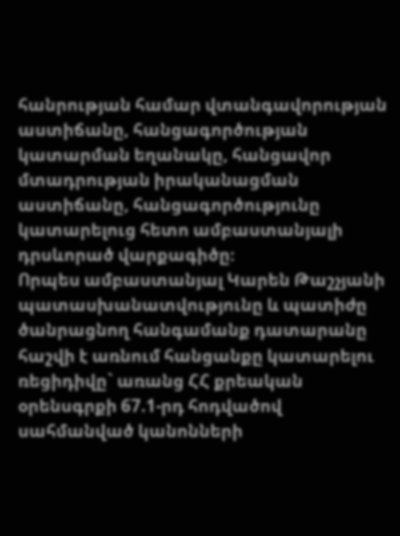հանրության համար վտանգավորության աստիճանը, հանցագործության կատարման եղանակը, հանցավոր մտադրության իրականացման աստիճանը, հանցագործությունը կատարելուց հետո ամբաստանյալի դրսևորած վարքագիծը։
Որպես ամբաստանյալ Կարեն Թաշչյանի պատասխանատվությունը և պատիժը ծանրացնող հանգամանք դատարանը հաշվի է առնում հանցանքը կատարելու ռեցիդիվը` առանց ՀՀ քրեական օրենսգրքի 67.1-րդ հոդվածով սահմանված կանոնների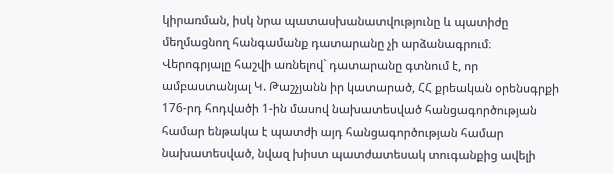կիրառման, իսկ նրա պատասխանատվությունը և պատիժը մեղմացնող հանգամանք դատարանը չի արձանագրում։
Վերոգրյալը հաշվի առնելով` դատարանը գտնում է, որ ամբաստանյալ Կ. Թաշչյանն իր կատարած, ՀՀ քրեական օրենսգրքի 176-րդ հոդվածի 1-ին մասով նախատեսված հանցագործության համար ենթակա է պատժի այդ հանցագործության համար նախատեսված, նվազ խիստ պատժատեսակ տուգանքից ավելի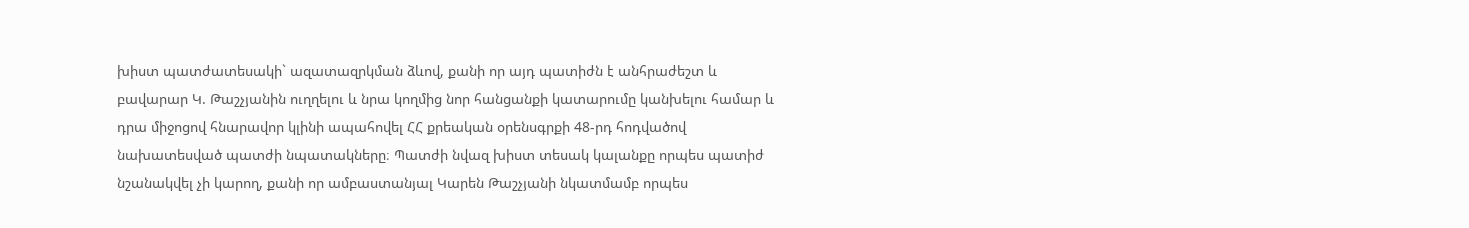խիստ պատժատեսակի` ազատազրկման ձևով, քանի որ այդ պատիժն է անհրաժեշտ և բավարար Կ. Թաշչյանին ուղղելու և նրա կողմից նոր հանցանքի կատարումը կանխելու համար և դրա միջոցով հնարավոր կլինի ապահովել ՀՀ քրեական օրենսգրքի 48-րդ հոդվածով նախատեսված պատժի նպատակները։ Պատժի նվազ խիստ տեսակ կալանքը որպես պատիժ նշանակվել չի կարող, քանի որ ամբաստանյալ Կարեն Թաշչյանի նկատմամբ որպես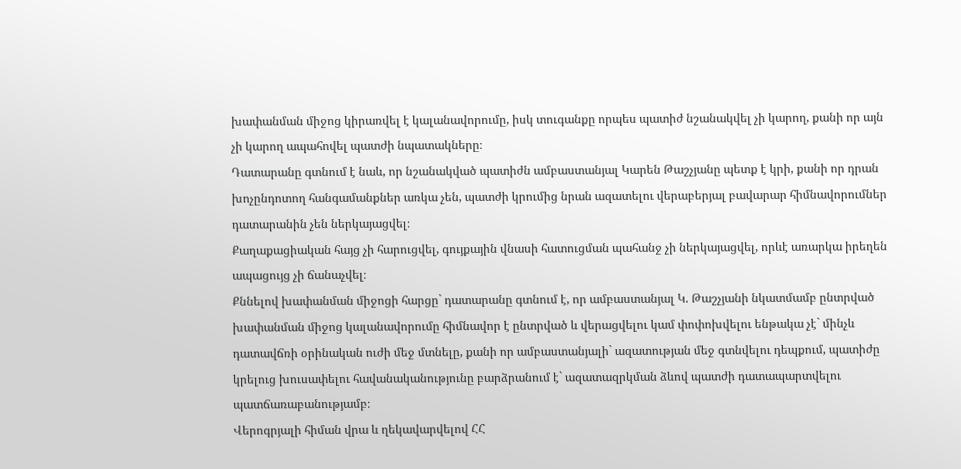խափանման միջոց կիրառվել է կալանավորումը, իսկ տուգանքը որպես պատիժ նշանակվել չի կարող, քանի որ այն չի կարող ապահովել պատժի նպատակները։
Դատարանը գտնում է նաև, որ նշանակված պատիժն ամբաստանյալ Կարեն Թաշչյանը պետք է կրի, քանի որ դրան խոչընդոտող հանգամանքներ առկա չեն, պատժի կրումից նրան ազատելու վերաբերյալ բավարար հիմնավորումներ դատարանին չեն ներկայացվել։
Քաղաքացիական հայց չի հարուցվել, գույքային վնասի հատուցման պահանջ չի ներկայացվել, որևէ առարկա իրեղեն ապացույց չի ճանաչվել։
Քննելով խափանման միջոցի հարցը` դատարանը գտնում է, որ ամբաստանյալ Կ. Թաշչյանի նկատմամբ ընտրված խափանման միջոց կալանավորումը հիմնավոր է ընտրված և վերացվելու կամ փոփոխվելու ենթակա չէ` մինչև դատավճռի օրինական ուժի մեջ մտնելը, քանի որ ամբաստանյալի` ազատության մեջ գտնվելու դեպքում, պատիժը կրելուց խուսափելու հավանականությունը բարձրանում է` ազատազրկման ձևով պատժի դատապարտվելու պատճառաբանությամբ։
Վերոգրյալի հիման վրա և ղեկավարվելով ՀՀ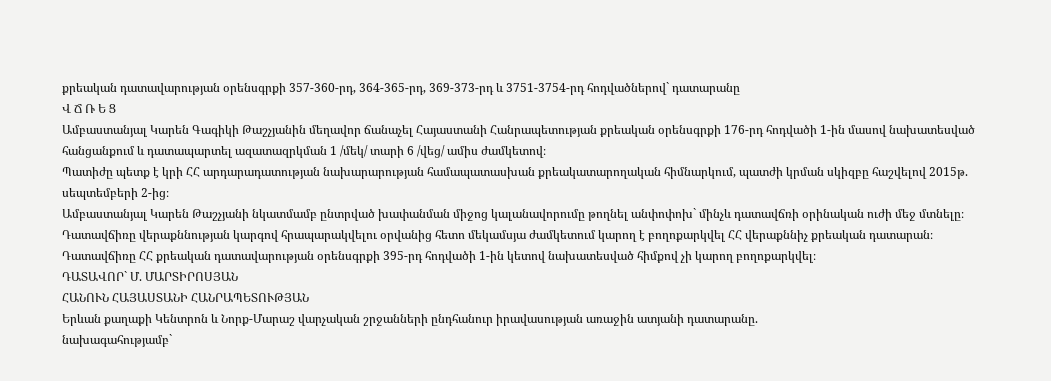քրեական դատավարության օրենսգրքի 357-360-րդ, 364-365-րդ, 369-373-րդ և 3751-3754-րդ հոդվածներով` դատարանը
Վ Ճ Ռ Ե Ց
Ամբաստանյալ Կարեն Գագիկի Թաշչյանին մեղավոր ճանաչել Հայաստանի Հանրապետության քրեական օրենսգրքի 176-րդ հոդվածի 1-ին մասով նախատեսված հանցանքում և դատապարտել ազատազրկման 1 /մեկ/ տարի 6 /վեց/ ամիս ժամկետով։
Պատիժը պետք է կրի ՀՀ արդարադատության նախարարության համապատասխան քրեակատարողական հիմնարկում, պատժի կրման սկիզբը հաշվելով 2015թ. սեպտեմբերի 2-ից։
Ամբաստանյալ Կարեն Թաշչյանի նկատմամբ ընտրված խափանման միջոց կալանավորումը թողնել անփոփոխ` մինչև դատավճռի օրինական ուժի մեջ մտնելը։
Դատավճիռը վերաքննության կարգով հրապարակվելու օրվանից հետո մեկամսյա ժամկետում կարող է բողոքարկվել ՀՀ վերաքննիչ քրեական դատարան։
Դատավճիռը ՀՀ քրեական դատավարության օրենսգրքի 395-րդ հոդվածի 1-ին կետով նախատեսված հիմքով չի կարող բողոքարկվել։
ԴԱՏԱՎՈՐ` Մ. ՄԱՐՏԻՐՈՍՅԱՆ
ՀԱՆՈՒՆ ՀԱՅԱՍՏԱՆԻ ՀԱՆՐԱՊԵՏՈՒԹՅԱՆ
Երևան քաղաքի Կենտրոն և Նորք-Մարաշ վարչական շրջանների ընդհանուր իրավասության առաջին ատյանի դատարանը.
նախագահությամբ`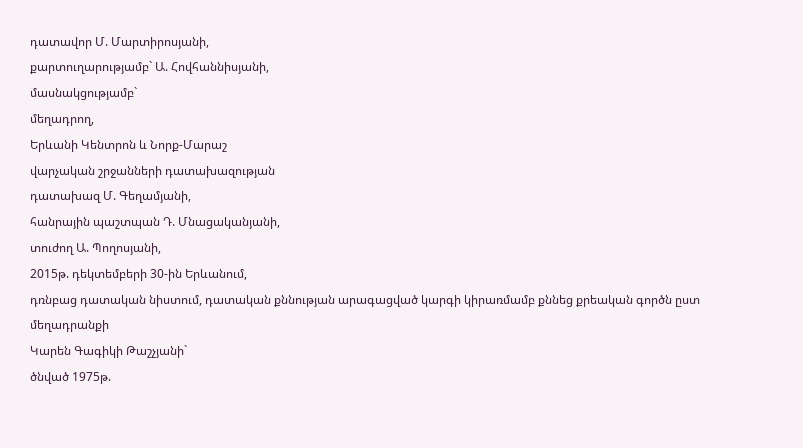դատավոր Մ. Մարտիրոսյանի,
քարտուղարությամբ` Ա. Հովհաննիսյանի,
մասնակցությամբ`
մեղադրող,
Երևանի Կենտրոն և Նորք-Մարաշ
վարչական շրջանների դատախազության
դատախազ Մ. Գեղամյանի,
հանրային պաշտպան Դ. Մնացականյանի,
տուժող Ա. Պողոսյանի,
2015թ. դեկտեմբերի 30-ին Երևանում,
դռնբաց դատական նիստում, դատական քննության արագացված կարգի կիրառմամբ քննեց քրեական գործն ըստ մեղադրանքի
Կարեն Գագիկի Թաշչյանի`
ծնված 1975թ.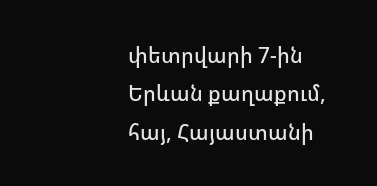փետրվարի 7-ին Երևան քաղաքում, հայ, Հայաստանի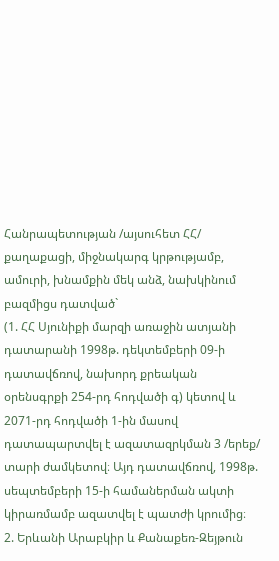Հանրապետության /այսուհետ ՀՀ/ քաղաքացի, միջնակարգ կրթությամբ, ամուրի, խնամքին մեկ անձ, նախկինում բազմիցս դատված`
(1. ՀՀ Սյունիքի մարզի առաջին ատյանի դատարանի 1998թ. դեկտեմբերի 09-ի դատավճռով, նախորդ քրեական օրենսգրքի 254-րդ հոդվածի գ) կետով և 2071-րդ հոդվածի 1-ին մասով դատապարտվել է ազատազրկման 3 /երեք/ տարի ժամկետով։ Այդ դատավճռով, 1998թ. սեպտեմբերի 15-ի համաներման ակտի կիրառմամբ ազատվել է պատժի կրումից։
2. Երևանի Արաբկիր և Քանաքեռ-Զեյթուն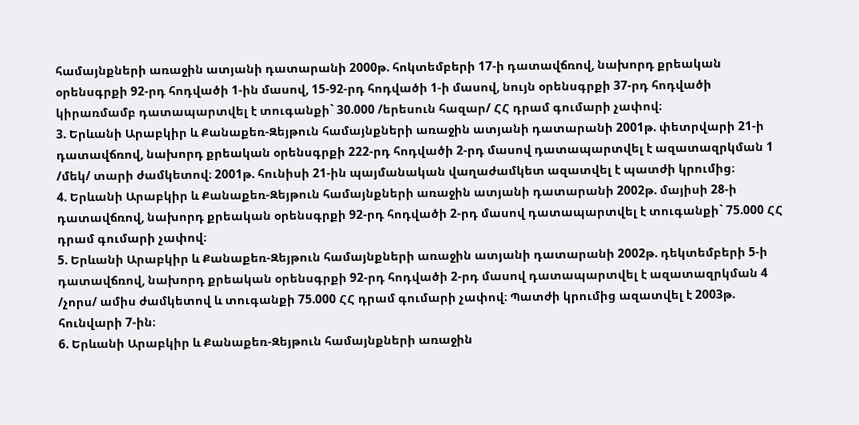համայնքների առաջին ատյանի դատարանի 2000թ. հոկտեմբերի 17-ի դատավճռով, նախորդ քրեական օրենսգրքի 92-րդ հոդվածի 1-ին մասով, 15-92-րդ հոդվածի 1-ի մասով, նույն օրենսգրքի 37-րդ հոդվածի կիրառմամբ դատապարտվել է տուգանքի` 30.000 /երեսուն հազար/ ՀՀ դրամ գումարի չափով։
3. Երևանի Արաբկիր և Քանաքեռ-Զեյթուն համայնքների առաջին ատյանի դատարանի 2001թ. փետրվարի 21-ի դատավճռով, նախորդ քրեական օրենսգրքի 222-րդ հոդվածի 2-րդ մասով դատապարտվել է ազատազրկման 1 /մեկ/ տարի ժամկետով։ 2001թ. հունիսի 21-ին պայմանական վաղաժամկետ ազատվել է պատժի կրումից։
4. Երևանի Արաբկիր և Քանաքեռ-Զեյթուն համայնքների առաջին ատյանի դատարանի 2002թ. մայիսի 28-ի դատավճռով, նախորդ քրեական օրենսգրքի 92-րդ հոդվածի 2-րդ մասով դատապարտվել է տուգանքի` 75.000 ՀՀ դրամ գումարի չափով։
5. Երևանի Արաբկիր և Քանաքեռ-Զեյթուն համայնքների առաջին ատյանի դատարանի 2002թ. դեկտեմբերի 5-ի դատավճռով, նախորդ քրեական օրենսգրքի 92-րդ հոդվածի 2-րդ մասով դատապարտվել է ազատազրկման 4 /չորս/ ամիս ժամկետով և տուգանքի 75.000 ՀՀ դրամ գումարի չափով։ Պատժի կրումից ազատվել է 2003թ. հունվարի 7-ին։
6. Երևանի Արաբկիր և Քանաքեռ-Զեյթուն համայնքների առաջին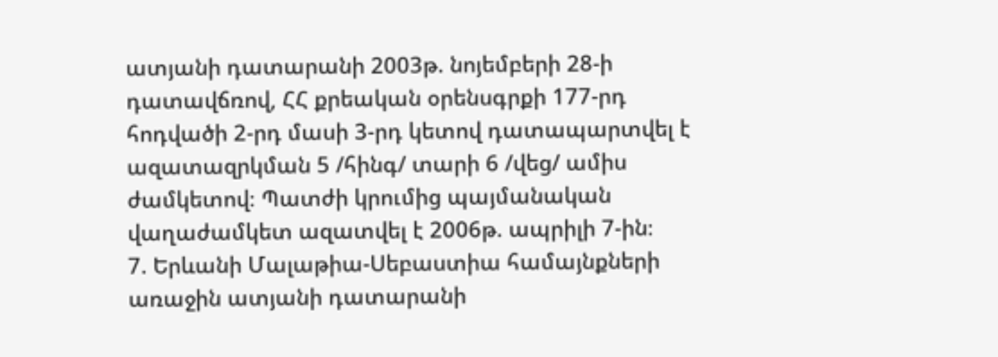ատյանի դատարանի 2003թ. նոյեմբերի 28-ի դատավճռով, ՀՀ քրեական օրենսգրքի 177-րդ հոդվածի 2-րդ մասի 3-րդ կետով դատապարտվել է ազատազրկման 5 /հինգ/ տարի 6 /վեց/ ամիս ժամկետով։ Պատժի կրումից պայմանական վաղաժամկետ ազատվել է 2006թ. ապրիլի 7-ին։
7. Երևանի Մալաթիա-Սեբաստիա համայնքների առաջին ատյանի դատարանի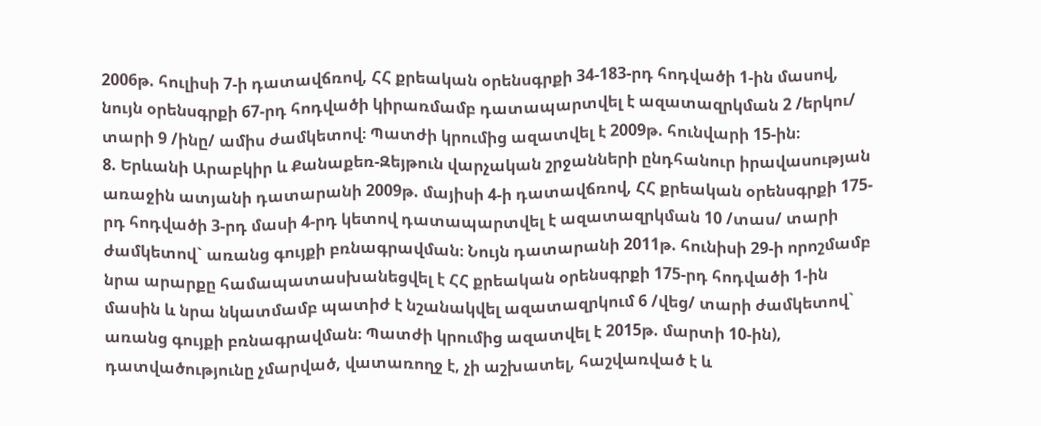2006թ. հուլիսի 7-ի դատավճռով, ՀՀ քրեական օրենսգրքի 34-183-րդ հոդվածի 1-ին մասով, նույն օրենսգրքի 67-րդ հոդվածի կիրառմամբ դատապարտվել է ազատազրկման 2 /երկու/ տարի 9 /ինը/ ամիս ժամկետով։ Պատժի կրումից ազատվել է 2009թ. հունվարի 15-ին։
8. Երևանի Արաբկիր և Քանաքեռ-Զեյթուն վարչական շրջանների ընդհանուր իրավասության առաջին ատյանի դատարանի 2009թ. մայիսի 4-ի դատավճռով, ՀՀ քրեական օրենսգրքի 175-րդ հոդվածի 3-րդ մասի 4-րդ կետով դատապարտվել է ազատազրկման 10 /տաս/ տարի ժամկետով` առանց գույքի բռնագրավման։ Նույն դատարանի 2011թ. հունիսի 29-ի որոշմամբ նրա արարքը համապատասխանեցվել է ՀՀ քրեական օրենսգրքի 175-րդ հոդվածի 1-ին մասին և նրա նկատմամբ պատիժ է նշանակվել ազատազրկում 6 /վեց/ տարի ժամկետով` առանց գույքի բռնագրավման։ Պատժի կրումից ազատվել է 2015թ. մարտի 10-ին), դատվածությունը չմարված, վատառողջ է, չի աշխատել, հաշվառված է և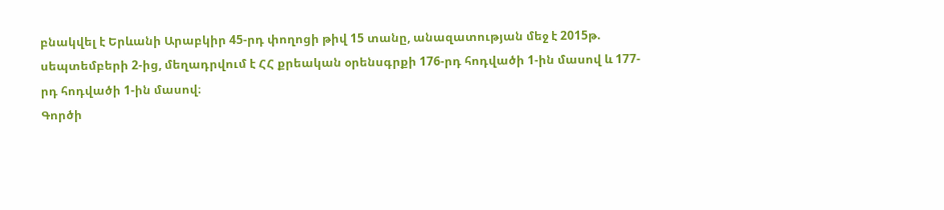բնակվել է Երևանի Արաբկիր 45-րդ փողոցի թիվ 15 տանը, անազատության մեջ է 2015թ. սեպտեմբերի 2-ից, մեղադրվում է ՀՀ քրեական օրենսգրքի 176-րդ հոդվածի 1-ին մասով և 177-րդ հոդվածի 1-ին մասով։
Գործի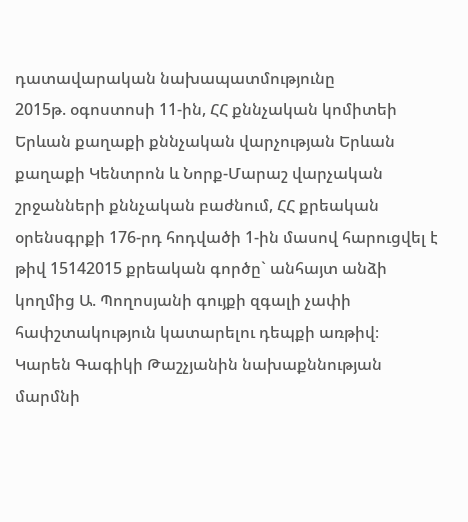դատավարական նախապատմությունը
2015թ. օգոստոսի 11-ին, ՀՀ քննչական կոմիտեի Երևան քաղաքի քննչական վարչության Երևան քաղաքի Կենտրոն և Նորք-Մարաշ վարչական շրջանների քննչական բաժնում, ՀՀ քրեական օրենսգրքի 176-րդ հոդվածի 1-ին մասով հարուցվել է թիվ 15142015 քրեական գործը` անհայտ անձի կողմից Ա. Պողոսյանի գույքի զգալի չափի հափշտակություն կատարելու դեպքի առթիվ։
Կարեն Գագիկի Թաշչյանին նախաքննության մարմնի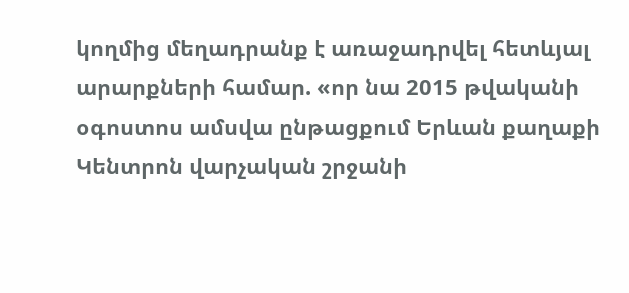կողմից մեղադրանք է առաջադրվել հետևյալ արարքների համար. «որ նա 2015 թվականի օգոստոս ամսվա ընթացքում Երևան քաղաքի Կենտրոն վարչական շրջանի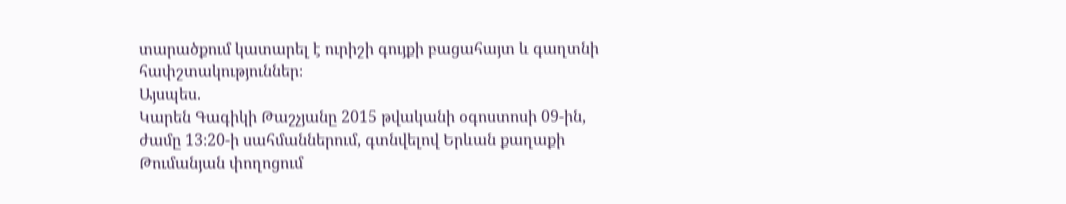տարածքում կատարել է ուրիշի գույքի բացահայտ և գաղտնի հափշտակություններ։
Այսպես.
Կարեն Գագիկի Թաշչյանը 2015 թվականի օգոստոսի 09-ին, ժամը 13։20-ի սահմաններում, գտնվելով Երևան քաղաքի Թումանյան փողոցում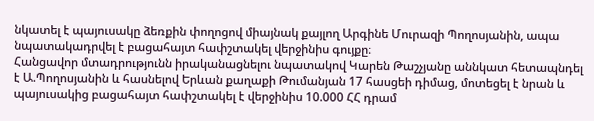նկատել է պայուսակը ձեռքին փողոցով միայնակ քայլող Արգինե Մուրազի Պողոսյանին, ապա նպատակադրվել է բացահայտ հափշտակել վերջինիս գույքը։
Հանցավոր մտադրությունն իրականացնելու նպատակով Կարեն Թաշչյանը աննկատ հետապնդել է Ա.Պողոսյանին և հասնելով Երևան քաղաքի Թումանյան 17 հասցեի դիմաց, մոտեցել է նրան և պայուսակից բացահայտ հափշտակել է վերջինիս 10.000 ՀՀ դրամ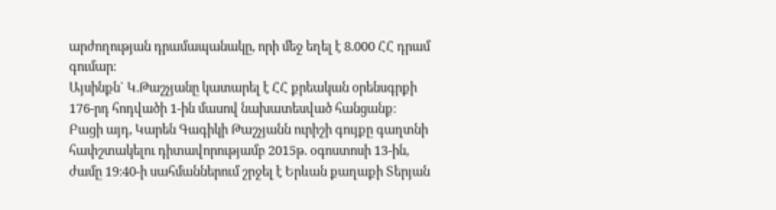արժողության դրամապանակը, որի մեջ եղել է 8.000 ՀՀ դրամ գումար։
Այսինքն` Կ.Թաշչյանը կատարել է ՀՀ քրեական օրենսգրքի 176-րդ հոդվածի 1-ին մասով նախատեսված հանցանք։
Բացի այդ, Կարեն Գագիկի Թաշչյանն ուրիշի գույքը գաղտնի հափշտակելու դիտավորությամբ 2015թ. օգոստոսի 13-ին, ժամը 19։40-ի սահմաններում շրջել է Երևան քաղաքի Տերյան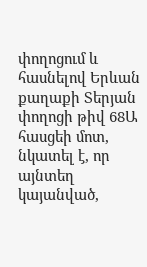փողոցում և հասնելով Երևան քաղաքի Տերյան փողոցի թիվ 68Ա հասցեի մոտ, նկատել է, որ այնտեղ կայանված,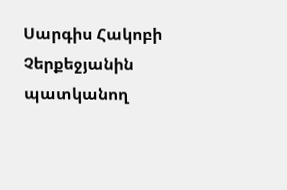Սարգիս Հակոբի Չերքեջյանին պատկանող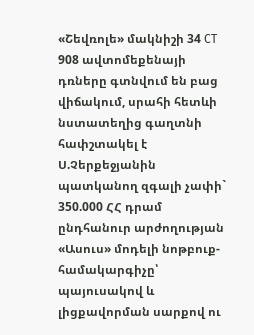«Շեվռոլե» մակնիշի 34 CT 908 ավտոմեքենայի դռները գտնվում են բաց վիճակում, սրահի հետևի նստատեղից գաղտնի հափշտակել է Ս.Չերքեջյանին պատկանող զգալի չափի` 350.000 ՀՀ դրամ ընդհանուր արժողության «Ասուս» մոդելի նոթբուք-համակարգիչը՝ պայուսակով և լիցքավորման սարքով ու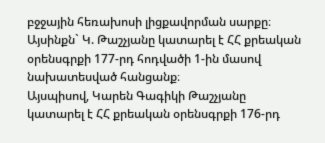բջջային հեռախոսի լիցքավորման սարքը։
Այսինքն` Կ. Թաշչյանը կատարել է ՀՀ քրեական օրենսգրքի 177-րդ հոդվածի 1-ին մասով նախատեսված հանցանք։
Այսպիսով, Կարեն Գագիկի Թաշչյանը կատարել է ՀՀ քրեական օրենսգրքի 176-րդ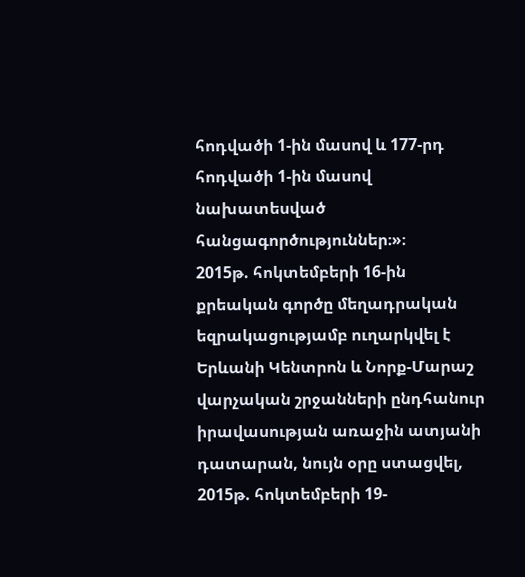հոդվածի 1-ին մասով և 177-րդ հոդվածի 1-ին մասով նախատեսված հանցագործություններ։»։
2015թ. հոկտեմբերի 16-ին քրեական գործը մեղադրական եզրակացությամբ ուղարկվել է Երևանի Կենտրոն և Նորք-Մարաշ վարչական շրջանների ընդհանուր իրավասության առաջին ատյանի դատարան, նույն օրը ստացվել, 2015թ. հոկտեմբերի 19-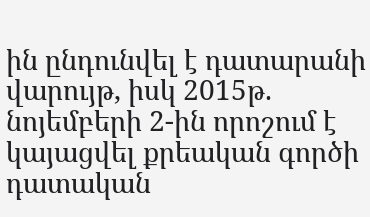ին ընդունվել է դատարանի վարույթ, իսկ 2015թ. նոյեմբերի 2-ին որոշում է կայացվել քրեական գործի դատական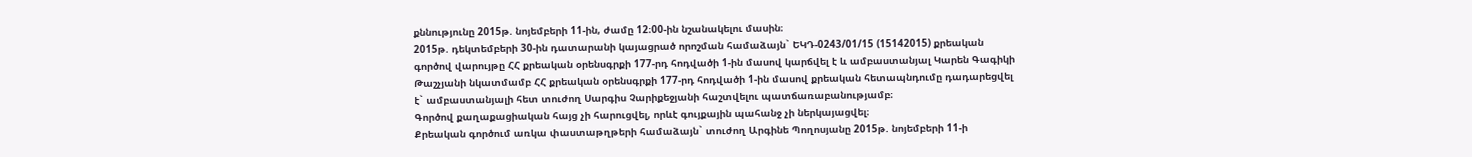քննությունը 2015թ. նոյեմբերի 11-ին, ժամը 12։00-ին նշանակելու մասին։
2015թ. դեկտեմբերի 30-ին դատարանի կայացրած որոշման համաձայն` ԵԿԴ-0243/01/15 (15142015) քրեական գործով վարույթը ՀՀ քրեական օրենսգրքի 177-րդ հոդվածի 1-ին մասով կարճվել է և ամբաստանյալ Կարեն Գագիկի Թաշչյանի նկատմամբ ՀՀ քրեական օրենսգրքի 177-րդ հոդվածի 1-ին մասով քրեական հետապնդումը դադարեցվել է` ամբաստանյալի հետ տուժող Սարգիս Չարիքեջյանի հաշտվելու պատճառաբանությամբ։
Գործով քաղաքացիական հայց չի հարուցվել, որևէ գույքային պահանջ չի ներկայացվել։
Քրեական գործում առկա փաստաթղթերի համաձայն` տուժող Արգինե Պողոսյանը 2015թ. նոյեմբերի 11-ի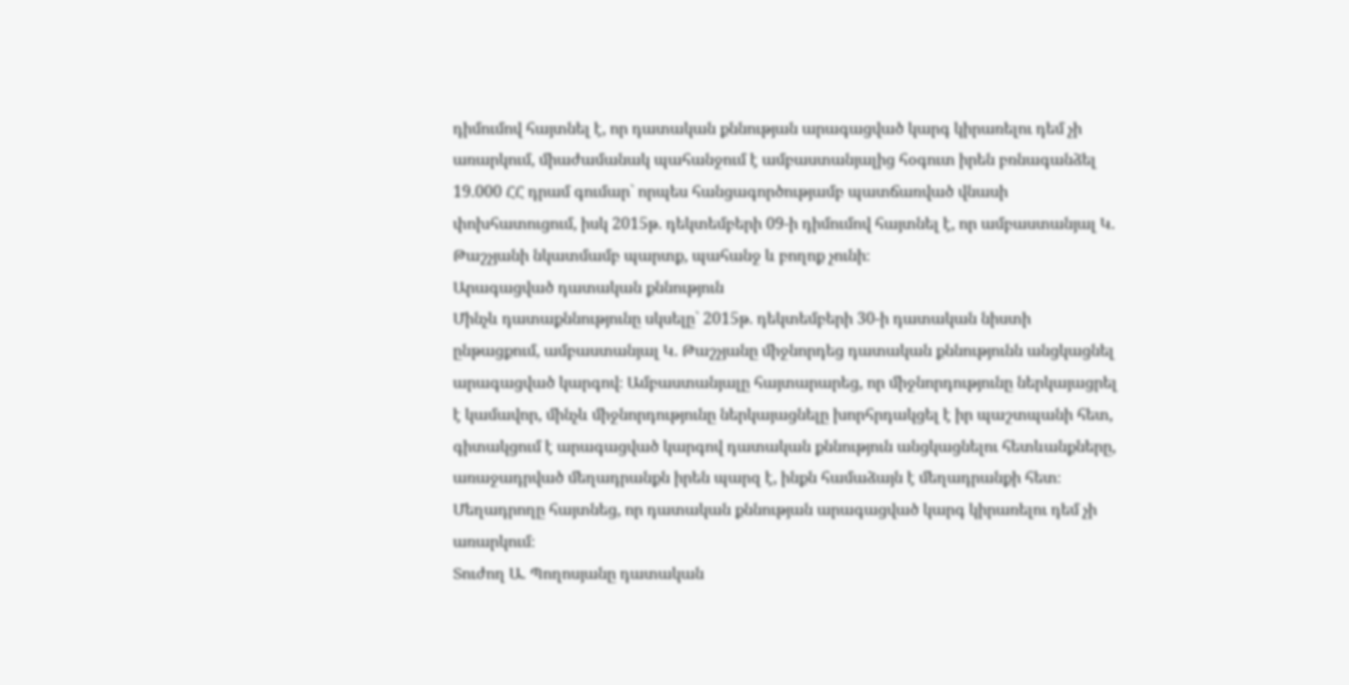դիմումով հայտնել է, որ դատական քննության արագացված կարգ կիրառելու դեմ չի առարկում, միաժամանակ պահանջում է ամբաստանյալից հօգուտ իրեն բռնագանձել 19.000 ՀՀ դրամ գումար` որպես հանցագործությամբ պատճառված վնասի փոխհատուցում, իսկ 2015թ. դեկտեմբերի 09-ի դիմումով հայտնել է, որ ամբաստանյալ Կ. Թաշչյանի նկատմամբ պարտք, պահանջ և բողոք չունի։
Արագացված դատական քննություն
Մինչև դատաքննությունը սկսելը` 2015թ. դեկտեմբերի 30-ի դատական նիստի ընթացքում, ամբաստանյալ Կ. Թաշչյանը միջնորդեց դատական քննությունն անցկացնել արագացված կարգով։ Ամբաստանյալը հայտարարեց, որ միջնորդությունը ներկայացրել է կամավոր, մինչև միջնորդությունը ներկայացնելը խորհրդակցել է իր պաշտպանի հետ, գիտակցում է արագացված կարգով դատական քննություն անցկացնելու հետևանքները, առաջադրված մեղադրանքն իրեն պարզ է, ինքն համաձայն է մեղադրանքի հետ։
Մեղադրողը հայտնեց, որ դատական քննության արագացված կարգ կիրառելու դեմ չի առարկում։
Տուժող Ա. Պողոսյանը դատական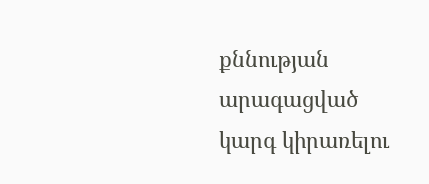քննության արագացված կարգ կիրառելու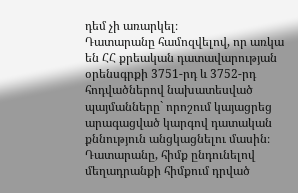դեմ չի առարկել։
Դատարանը համոզվելով, որ առկա են ՀՀ քրեական դատավարության օրենսգրքի 3751-րդ և 3752-րդ հոդվածներով նախատեսված պայմանները` որոշում կայացրեց արագացված կարգով դատական քննություն անցկացնելու մասին։
Դատարանը, հիմք ընդունելով մեղադրանքի հիմքում դրված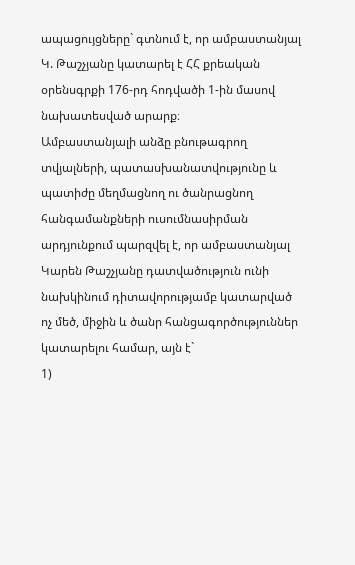ապացույցները` գտնում է, որ ամբաստանյալ Կ. Թաշչյանը կատարել է ՀՀ քրեական օրենսգրքի 176-րդ հոդվածի 1-ին մասով նախատեսված արարք։
Ամբաստանյալի անձը բնութագրող տվյալների, պատասխանատվությունը և պատիժը մեղմացնող ու ծանրացնող հանգամանքների ուսումնասիրման արդյունքում պարզվել է, որ ամբաստանյալ Կարեն Թաշչյանը դատվածություն ունի նախկինում դիտավորությամբ կատարված ոչ մեծ, միջին և ծանր հանցագործություններ կատարելու համար, այն է`
1)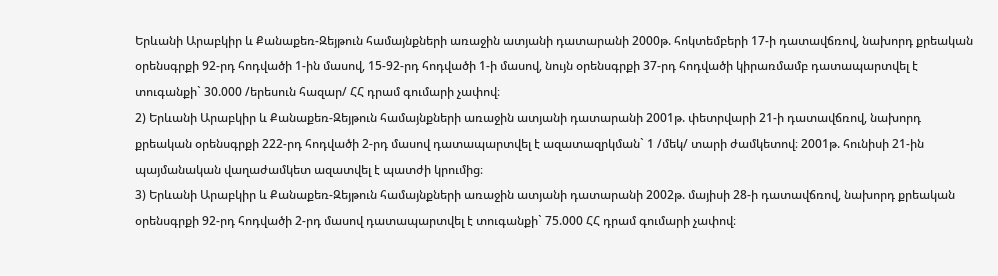Երևանի Արաբկիր և Քանաքեռ-Զեյթուն համայնքների առաջին ատյանի դատարանի 2000թ. հոկտեմբերի 17-ի դատավճռով, նախորդ քրեական օրենսգրքի 92-րդ հոդվածի 1-ին մասով, 15-92-րդ հոդվածի 1-ի մասով, նույն օրենսգրքի 37-րդ հոդվածի կիրառմամբ դատապարտվել է տուգանքի` 30.000 /երեսուն հազար/ ՀՀ դրամ գումարի չափով։
2) Երևանի Արաբկիր և Քանաքեռ-Զեյթուն համայնքների առաջին ատյանի դատարանի 2001թ. փետրվարի 21-ի դատավճռով, նախորդ քրեական օրենսգրքի 222-րդ հոդվածի 2-րդ մասով դատապարտվել է ազատազրկման` 1 /մեկ/ տարի ժամկետով։ 2001թ. հունիսի 21-ին պայմանական վաղաժամկետ ազատվել է պատժի կրումից։
3) Երևանի Արաբկիր և Քանաքեռ-Զեյթուն համայնքների առաջին ատյանի դատարանի 2002թ. մայիսի 28-ի դատավճռով, նախորդ քրեական օրենսգրքի 92-րդ հոդվածի 2-րդ մասով դատապարտվել է տուգանքի` 75.000 ՀՀ դրամ գումարի չափով։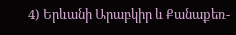4) Երևանի Արաբկիր և Քանաքեռ-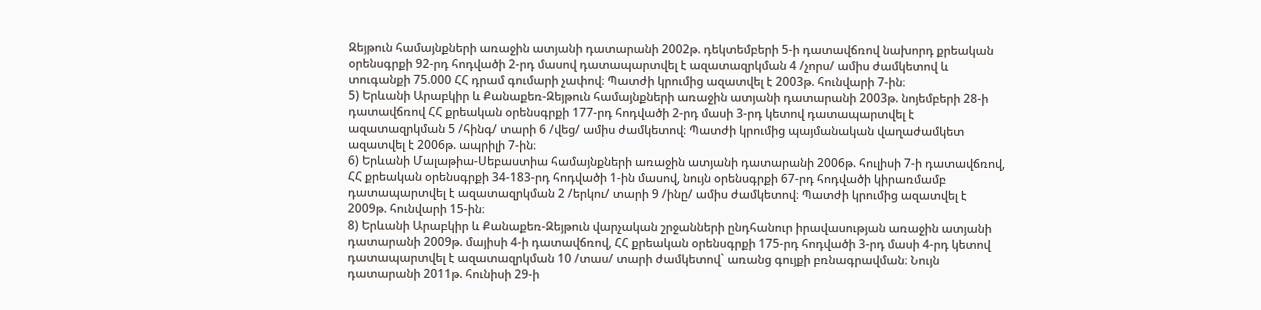Զեյթուն համայնքների առաջին ատյանի դատարանի 2002թ. դեկտեմբերի 5-ի դատավճռով նախորդ քրեական օրենսգրքի 92-րդ հոդվածի 2-րդ մասով դատապարտվել է ազատազրկման 4 /չորս/ ամիս ժամկետով և տուգանքի 75.000 ՀՀ դրամ գումարի չափով։ Պատժի կրումից ազատվել է 2003թ. հունվարի 7-ին։
5) Երևանի Արաբկիր և Քանաքեռ-Զեյթուն համայնքների առաջին ատյանի դատարանի 2003թ. նոյեմբերի 28-ի դատավճռով ՀՀ քրեական օրենսգրքի 177-րդ հոդվածի 2-րդ մասի 3-րդ կետով դատապարտվել է ազատազրկման 5 /հինգ/ տարի 6 /վեց/ ամիս ժամկետով։ Պատժի կրումից պայմանական վաղաժամկետ ազատվել է 2006թ. ապրիլի 7-ին։
6) Երևանի Մալաթիա-Սեբաստիա համայնքների առաջին ատյանի դատարանի 2006թ. հուլիսի 7-ի դատավճռով, ՀՀ քրեական օրենսգրքի 34-183-րդ հոդվածի 1-ին մասով, նույն օրենսգրքի 67-րդ հոդվածի կիրառմամբ դատապարտվել է ազատազրկման 2 /երկու/ տարի 9 /ինը/ ամիս ժամկետով։ Պատժի կրումից ազատվել է 2009թ. հունվարի 15-ին։
8) Երևանի Արաբկիր և Քանաքեռ-Զեյթուն վարչական շրջանների ընդհանուր իրավասության առաջին ատյանի դատարանի 2009թ. մայիսի 4-ի դատավճռով, ՀՀ քրեական օրենսգրքի 175-րդ հոդվածի 3-րդ մասի 4-րդ կետով դատապարտվել է ազատազրկման 10 /տաս/ տարի ժամկետով` առանց գույքի բռնագրավման։ Նույն դատարանի 2011թ. հունիսի 29-ի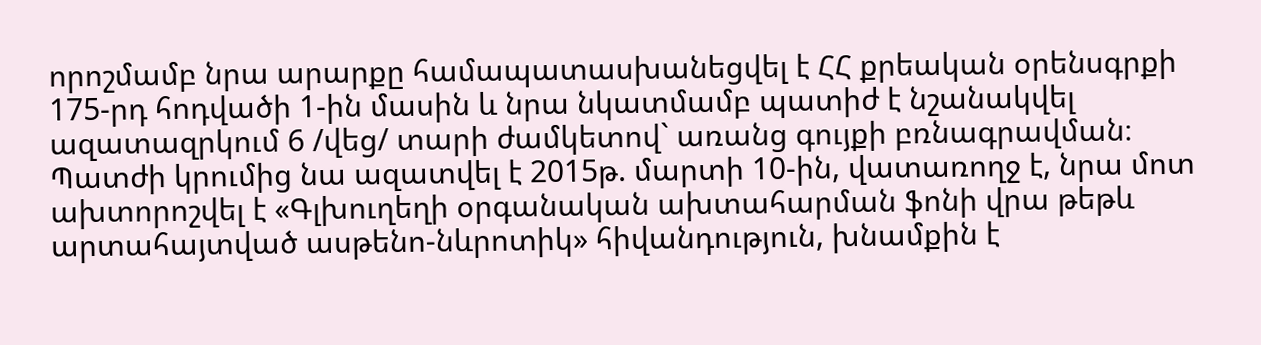որոշմամբ նրա արարքը համապատասխանեցվել է ՀՀ քրեական օրենսգրքի 175-րդ հոդվածի 1-ին մասին և նրա նկատմամբ պատիժ է նշանակվել ազատազրկում 6 /վեց/ տարի ժամկետով` առանց գույքի բռնագրավման։ Պատժի կրումից նա ազատվել է 2015թ. մարտի 10-ին, վատառողջ է, նրա մոտ ախտորոշվել է «Գլխուղեղի օրգանական ախտահարման ֆոնի վրա թեթև արտահայտված ասթենո-նևրոտիկ» հիվանդություն, խնամքին է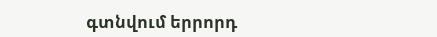գտնվում երրորդ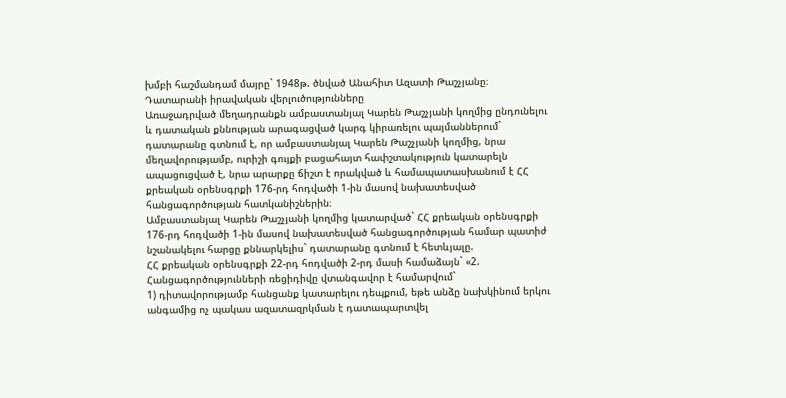խմբի հաշմանդամ մայրը` 1948թ. ծնված Անահիտ Ազատի Թաշչյանը։
Դատարանի իրավական վերլուծությունները
Առաջադրված մեղադրանքն ամբաստանյալ Կարեն Թաշչյանի կողմից ընդունելու և դատական քննության արագացված կարգ կիրառելու պայմաններում` դատարանը գտնում է, որ ամբաստանյալ Կարեն Թաշչյանի կողմից, նրա մեղավորությամբ, ուրիշի գույքի բացահայտ հափշտակություն կատարելն ապացուցված է, նրա արարքը ճիշտ է որակված և համապատասխանում է ՀՀ քրեական օրենսգրքի 176-րդ հոդվածի 1-ին մասով նախատեսված հանցագործության հատկանիշներին։
Ամբաստանյալ Կարեն Թաշչյանի կողմից կատարված` ՀՀ քրեական օրենսգրքի 176-րդ հոդվածի 1-ին մասով նախատեսված հանցագործության համար պատիժ նշանակելու հարցը քննարկելիս` դատարանը գտնում է հետևյալը.
ՀՀ քրեական օրենսգրքի 22-րդ հոդվածի 2-րդ մասի համաձայն` «2. Հանցագործությունների ռեցիդիվը վտանգավոր է համարվում`
1) դիտավորությամբ հանցանք կատարելու դեպքում, եթե անձը նախկինում երկու անգամից ոչ պակաս ազատազրկման է դատապարտվել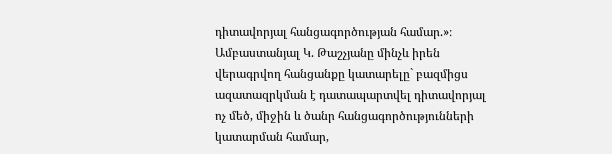դիտավորյալ հանցագործության համար.»։
Ամբաստանյալ Կ. Թաշչյանը մինչև իրեն վերագրվող հանցանքը կատարելը` բազմիցս ազատազրկման է դատապարտվել դիտավորյալ ոչ մեծ, միջին և ծանր հանցագործությունների կատարման համար,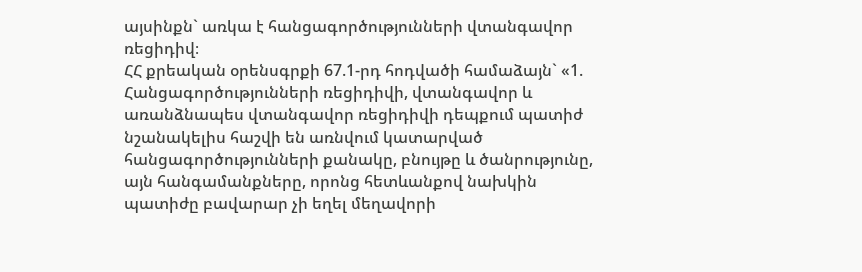այսինքն` առկա է հանցագործությունների վտանգավոր ռեցիդիվ։
ՀՀ քրեական օրենսգրքի 67.1-րդ հոդվածի համաձայն` «1. Հանցագործությունների ռեցիդիվի, վտանգավոր և առանձնապես վտանգավոր ռեցիդիվի դեպքում պատիժ նշանակելիս հաշվի են առնվում կատարված հանցագործությունների քանակը, բնույթը և ծանրությունը, այն հանգամանքները, որոնց հետևանքով նախկին պատիժը բավարար չի եղել մեղավորի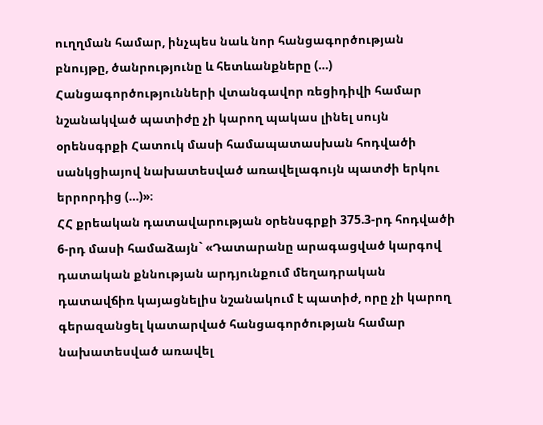ուղղման համար, ինչպես նաև նոր հանցագործության բնույթը, ծանրությունը և հետևանքները (…)
Հանցագործությունների վտանգավոր ռեցիդիվի համար նշանակված պատիժը չի կարող պակաս լինել սույն օրենսգրքի Հատուկ մասի համապատասխան հոդվածի սանկցիայով նախատեսված առավելագույն պատժի երկու երրորդից (…)»։
ՀՀ քրեական դատավարության օրենսգրքի 375.3-րդ հոդվածի 6-րդ մասի համաձայն` «Դատարանը արագացված կարգով դատական քննության արդյունքում մեղադրական դատավճիռ կայացնելիս նշանակում է պատիժ, որը չի կարող գերազանցել կատարված հանցագործության համար նախատեսված առավել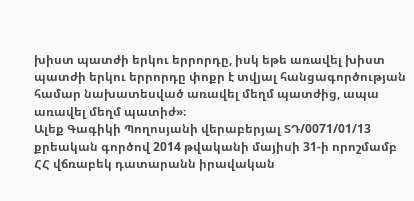խիստ պատժի երկու երրորդը, իսկ եթե առավել խիստ պատժի երկու երրորդը փոքր է տվյալ հանցագործության համար նախատեսված առավել մեղմ պատժից, ապա առավել մեղմ պատիժ»։
Ալեք Գագիկի Պողոսյանի վերաբերյալ ՏԴ/0071/01/13 քրեական գործով 2014 թվականի մայիսի 31-ի որոշմամբ ՀՀ վճռաբեկ դատարանն իրավական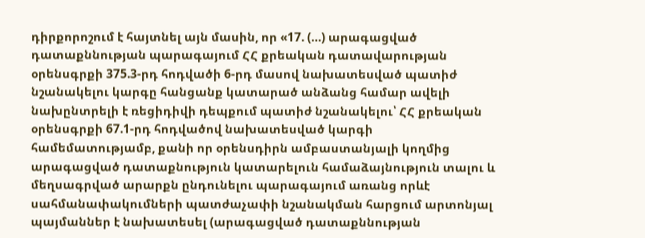դիրքորոշում է հայտնել այն մասին, որ «17. (…) արագացված դատաքննության պարագայում ՀՀ քրեական դատավարության օրենսգրքի 375.3-րդ հոդվածի 6-րդ մասով նախատեսված պատիժ նշանակելու կարգը հանցանք կատարած անձանց համար ավելի նախընտրելի է ռեցիդիվի դեպքում պատիժ նշանակելու՝ ՀՀ քրեական օրենսգրքի 67.1-րդ հոդվածով նախատեսված կարգի համեմատությամբ, քանի որ օրենսդիրն ամբաստանյալի կողմից արագացված դատաքնություն կատարելուն համաձայնություն տալու և մեղսագրված արարքն ընդունելու պարագայում առանց որևէ սահմանափակումների պատժաչափի նշանակման հարցում արտոնյալ պայմաններ է նախատեսել (արագացված դատաքննության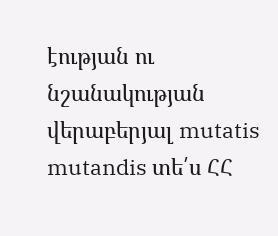էության ու նշանակության վերաբերյալ mutatis mutandis տե՛ս ՀՀ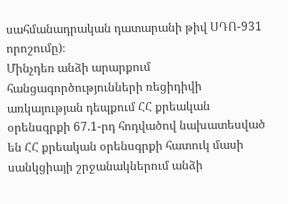սահմանադրական դատարանի թիվ ՍԴՈ-931 որոշումը)։
Մինչդեռ անձի արարքում հանցագործությունների ռեցիդիվի առկայության դեպքում ՀՀ քրեական օրենսգրքի 67.1-րդ հոդվածով նախատեսված են ՀՀ քրեական օրենսգրքի հատուկ մասի սանկցիայի շրջանակներում անձի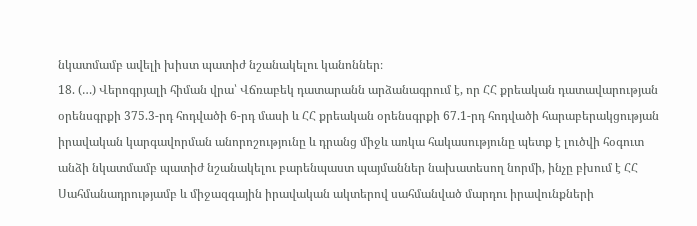նկատմամբ ավելի խիստ պատիժ նշանակելու կանոններ։
18. (…) Վերոգրյալի հիման վրա՝ Վճռաբեկ դատարանն արձանագրում է, որ ՀՀ քրեական դատավարության օրենսգրքի 375.3-րդ հոդվածի 6-րդ մասի և ՀՀ քրեական օրենսգրքի 67.1-րդ հոդվածի հարաբերակցության իրավական կարգավորման անորոշությունը և դրանց միջև առկա հակասությունը պետք է լուծվի հօգուտ անձի նկատմամբ պատիժ նշանակելու բարենպաստ պայմաններ նախատեսող նորմի, ինչը բխում է ՀՀ Սահմանադրությամբ և միջազգային իրավական ակտերով սահմանված մարդու իրավունքների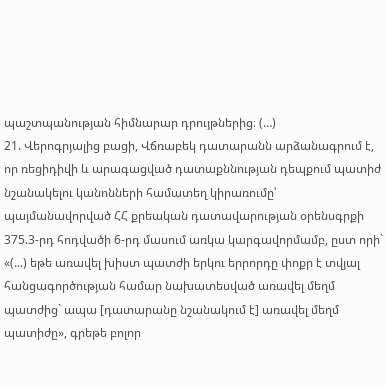պաշտպանության հիմնարար դրույթներից։ (…)
21. Վերոգրյալից բացի, Վճռաբեկ դատարանն արձանագրում է, որ ռեցիդիվի և արագացված դատաքննության դեպքում պատիժ նշանակելու կանոնների համատեղ կիրառումը՝ պայմանավորված ՀՀ քրեական դատավարության օրենսգրքի 375.3-րդ հոդվածի 6-րդ մասում առկա կարգավորմամբ, ըստ որի` «(...) եթե առավել խիստ պատժի երկու երրորդը փոքր է տվյալ հանցագործության համար նախատեսված առավել մեղմ պատժից` ապա [դատարանը նշանակում է] առավել մեղմ պատիժը», գրեթե բոլոր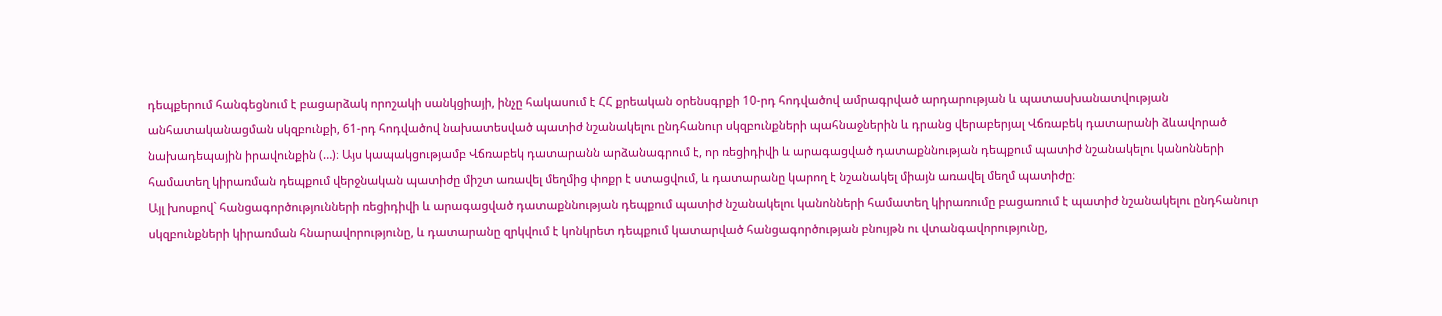դեպքերում հանգեցնում է բացարձակ որոշակի սանկցիայի, ինչը հակասում է ՀՀ քրեական օրենսգրքի 10-րդ հոդվածով ամրագրված արդարության և պատասխանատվության անհատականացման սկզբունքի, 61-րդ հոդվածով նախատեսված պատիժ նշանակելու ընդհանուր սկզբունքների պահնաջներին և դրանց վերաբերյալ Վճռաբեկ դատարանի ձևավորած նախադեպային իրավունքին (…)։ Այս կապակցությամբ Վճռաբեկ դատարանն արձանագրում է, որ ռեցիդիվի և արագացված դատաքննության դեպքում պատիժ նշանակելու կանոնների համատեղ կիրառման դեպքում վերջնական պատիժը միշտ առավել մեղմից փոքր է ստացվում, և դատարանը կարող է նշանակել միայն առավել մեղմ պատիժը։
Այլ խոսքով` հանցագործությունների ռեցիդիվի և արագացված դատաքննության դեպքում պատիժ նշանակելու կանոնների համատեղ կիրառումը բացառում է պատիժ նշանակելու ընդհանուր սկզբունքների կիրառման հնարավորությունը, և դատարանը զրկվում է կոնկրետ դեպքում կատարված հանցագործության բնույթն ու վտանգավորությունը,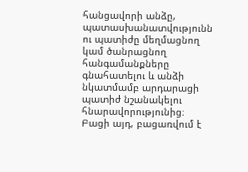հանցավորի անձը, պատասխանատվությունն ու պատիժը մեղմացնող կամ ծանրացնող հանգամանքները գնահատելու և անձի նկատմամբ արդարացի պատիժ նշանակելու հնարավորությունից։ Բացի այդ, բացառվում է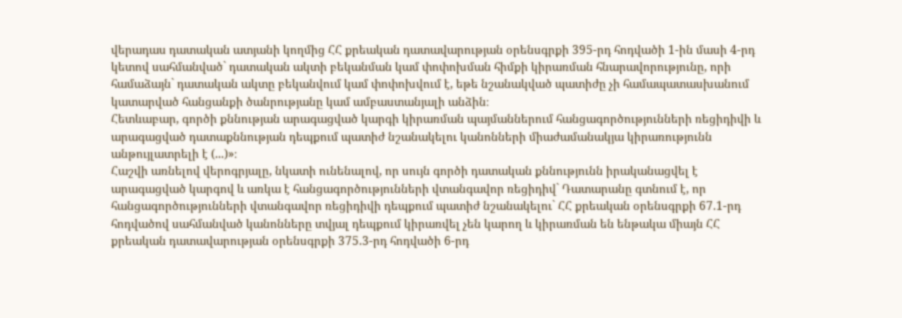վերադաս դատական ատյանի կողմից ՀՀ քրեական դատավարության օրենսգրքի 395-րդ հոդվածի 1-ին մասի 4-րդ կետով սահմանված` դատական ակտի բեկանման կամ փոփոխման հիմքի կիրառման հնարավորությունը, որի համաձայն` դատական ակտը բեկանվում կամ փոփոխվում է, եթե նշանակված պատիժը չի համապատասխանում կատարված հանցանքի ծանրությանը կամ ամբաստանյալի անձին։
Հետևաբար, գործի քննության արագացված կարգի կիրառման պայմաններում հանցագործությունների ռեցիդիվի և արագացված դատաքննության դեպքում պատիժ նշանակելու կանոնների միաժամանակյա կիրառությունն անթույլատրելի է (...)»։
Հաշվի առնելով վերոգրյալը, նկատի ունենալով, որ սույն գործի դատական քննությունն իրականացվել է արագացված կարգով և առկա է հանցագործությունների վտանգավոր ռեցիդիվ` Դատարանը գտնում է, որ հանցագործությունների վտանգավոր ռեցիդիվի դեպքում պատիժ նշանակելու` ՀՀ քրեական օրենսգրքի 67.1-րդ հոդվածով սահմանված կանոնները տվյալ դեպքում կիրառվել չեն կարող և կիրառման են ենթակա միայն ՀՀ քրեական դատավարության օրենսգրքի 375.3-րդ հոդվածի 6-րդ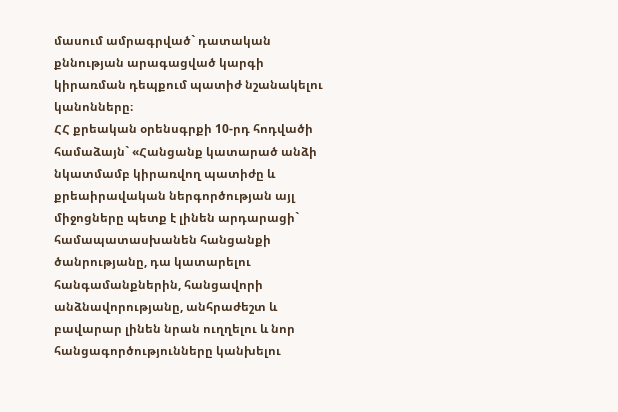մասում ամրագրված` դատական քննության արագացված կարգի կիրառման դեպքում պատիժ նշանակելու կանոնները։
ՀՀ քրեական օրենսգրքի 10-րդ հոդվածի համաձայն` «Հանցանք կատարած անձի նկատմամբ կիրառվող պատիժը և քրեաիրավական ներգործության այլ միջոցները պետք է լինեն արդարացի` համապատասխանեն հանցանքի ծանրությանը, դա կատարելու հանգամանքներին, հանցավորի անձնավորությանը, անհրաժեշտ և բավարար լինեն նրան ուղղելու և նոր հանցագործությունները կանխելու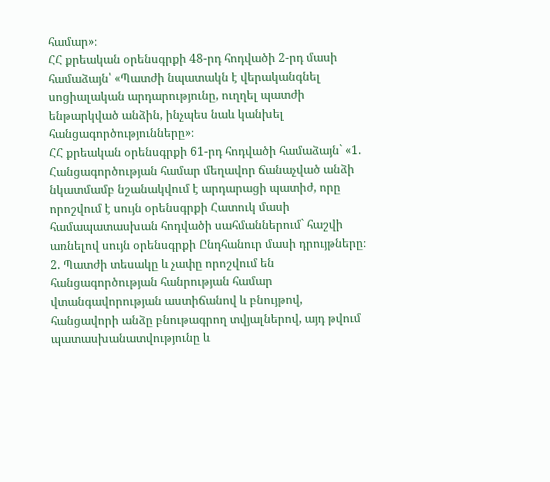համար»։
ՀՀ քրեական օրենսգրքի 48-րդ հոդվածի 2-րդ մասի համաձայն՝ «Պատժի նպատակն է վերականգնել սոցիալական արդարությունը, ուղղել պատժի ենթարկված անձին, ինչպես նաև կանխել հանցագործությունները»։
ՀՀ քրեական օրենսգրքի 61-րդ հոդվածի համաձայն` «1. Հանցագործության համար մեղավոր ճանաչված անձի նկատմամբ նշանակվում է արդարացի պատիժ, որը որոշվում է սույն օրենսգրքի Հատուկ մասի համապատասխան հոդվածի սահմաններում` հաշվի առնելով սույն օրենսգրքի Ընդհանուր մասի դրույթները։
2. Պատժի տեսակը և չափը որոշվում են հանցագործության հանրության համար վտանգավորության աստիճանով և բնույթով, հանցավորի անձը բնութագրող տվյալներով, այդ թվում պատասխանատվությունը և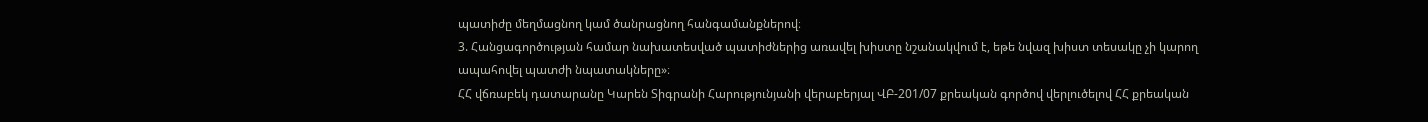պատիժը մեղմացնող կամ ծանրացնող հանգամանքներով։
3. Հանցագործության համար նախատեսված պատիժներից առավել խիստը նշանակվում է, եթե նվազ խիստ տեսակը չի կարող ապահովել պատժի նպատակները»։
ՀՀ վճռաբեկ դատարանը Կարեն Տիգրանի Հարությունյանի վերաբերյալ ՎԲ-201/07 քրեական գործով վերլուծելով ՀՀ քրեական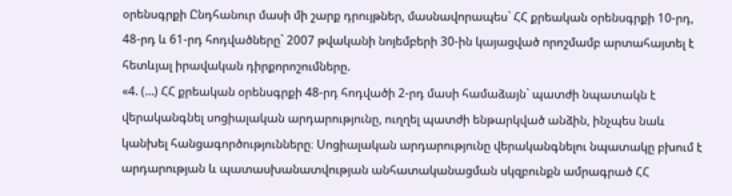օրենսգրքի Ընդհանուր մասի մի շարք դրույթներ, մասնավորապես` ՀՀ քրեական օրենսգրքի 10-րդ, 48-րդ և 61-րդ հոդվածները` 2007 թվականի նոյեմբերի 30-ին կայացված որոշմամբ արտահայտել է հետևյալ իրավական դիրքորոշումները.
«4. (…) ՀՀ քրեական օրենսգրքի 48-րդ հոդվածի 2-րդ մասի համաձայն` պատժի նպատակն է վերականգնել սոցիալական արդարությունը, ուղղել պատժի ենթարկված անձին, ինչպես նաև կանխել հանցագործությունները։ Սոցիալական արդարությունը վերականգնելու նպատակը բխում է արդարության և պատասխանատվության անհատականացման սկզբունքն ամրագրած ՀՀ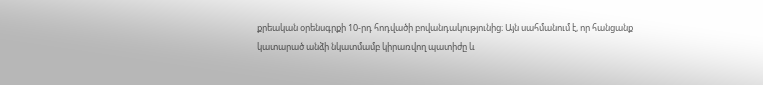քրեական օրենսգրքի 10-րդ հոդվածի բովանդակությունից։ Այն սահմանում է, որ հանցանք կատարած անձի նկատմամբ կիրառվող պատիժը և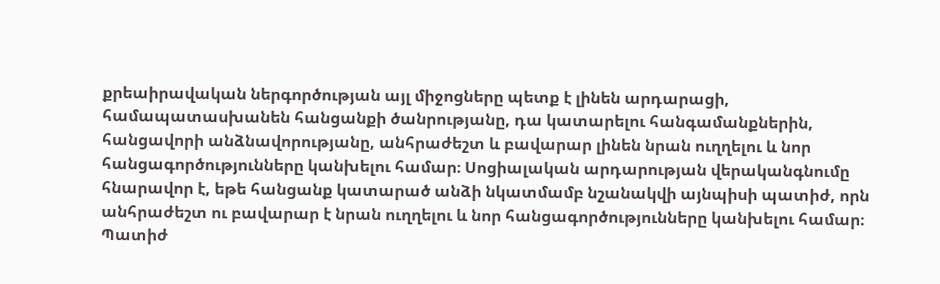քրեաիրավական ներգործության այլ միջոցները պետք է լինեն արդարացի, համապատասխանեն հանցանքի ծանրությանը, դա կատարելու հանգամանքներին, հանցավորի անձնավորությանը, անհրաժեշտ և բավարար լինեն նրան ուղղելու և նոր հանցագործությունները կանխելու համար։ Սոցիալական արդարության վերականգնումը հնարավոր է, եթե հանցանք կատարած անձի նկատմամբ նշանակվի այնպիսի պատիժ, որն անհրաժեշտ ու բավարար է նրան ուղղելու և նոր հանցագործությունները կանխելու համար։
Պատիժ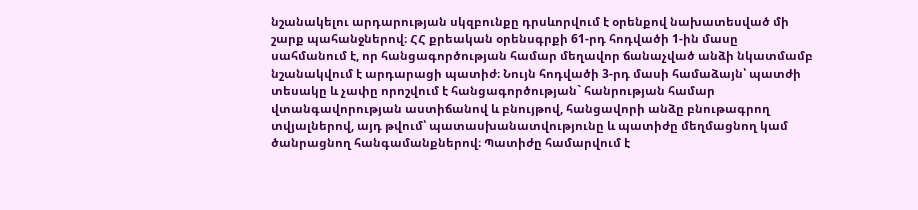նշանակելու արդարության սկզբունքը դրսևորվում է օրենքով նախատեսված մի շարք պահանջներով։ ՀՀ քրեական օրենսգրքի 61-րդ հոդվածի 1-ին մասը սահմանում է, որ հանցագործության համար մեղավոր ճանաչված անձի նկատմամբ նշանակվում է արդարացի պատիժ։ Նույն հոդվածի 3-րդ մասի համաձայն՝ պատժի տեսակը և չափը որոշվում է հանցագործության` հանրության համար վտանգավորության աստիճանով և բնույթով, հանցավորի անձը բնութագրող տվյալներով, այդ թվում՝ պատասխանատվությունը և պատիժը մեղմացնող կամ ծանրացնող հանգամանքներով։ Պատիժը համարվում է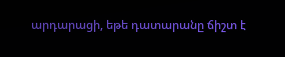արդարացի, եթե դատարանը ճիշտ է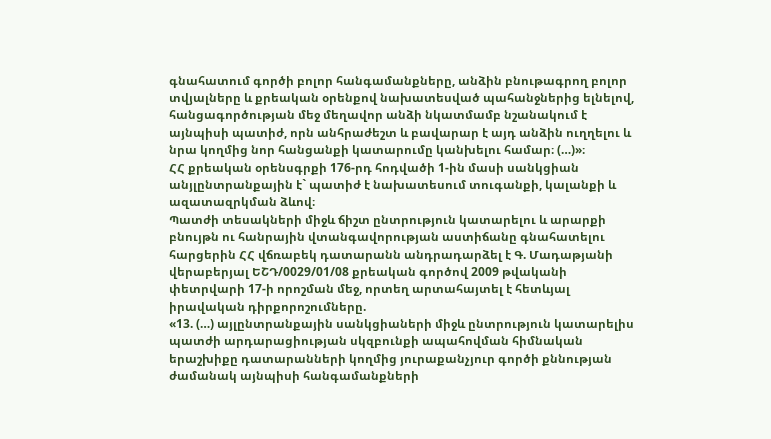գնահատում գործի բոլոր հանգամանքները, անձին բնութագրող բոլոր տվյալները և քրեական օրենքով նախատեսված պահանջներից ելնելով, հանցագործության մեջ մեղավոր անձի նկատմամբ նշանակում է այնպիսի պատիժ, որն անհրաժեշտ և բավարար է այդ անձին ուղղելու և նրա կողմից նոր հանցանքի կատարումը կանխելու համար։ (…)»։
ՀՀ քրեական օրենսգրքի 176-րդ հոդվածի 1-ին մասի սանկցիան անյլընտրանքային է` պատիժ է նախատեսում տուգանքի, կալանքի և ազատազրկման ձևով։
Պատժի տեսակների միջև ճիշտ ընտրություն կատարելու և արարքի բնույթն ու հանրային վտանգավորության աստիճանը գնահատելու հարցերին ՀՀ վճռաբեկ դատարանն անդրադարձել է Գ. Մադաթյանի վերաբերյալ ԵՇԴ/0029/01/08 քրեական գործով 2009 թվականի փետրվարի 17-ի որոշման մեջ, որտեղ արտահայտել է հետևյալ իրավական դիրքորոշումները.
«13. (…) այլընտրանքային սանկցիաների միջև ընտրություն կատարելիս պատժի արդարացիության սկզբունքի ապահովման հիմնական երաշխիքը դատարանների կողմից յուրաքանչյուր գործի քննության ժամանակ այնպիսի հանգամանքների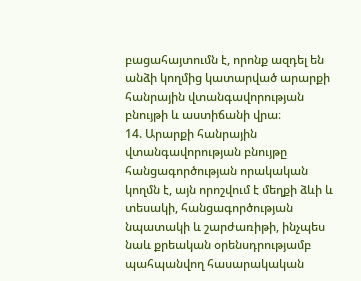բացահայտումն է, որոնք ազդել են անձի կողմից կատարված արարքի հանրային վտանգավորության բնույթի և աստիճանի վրա։
14. Արարքի հանրային վտանգավորության բնույթը հանցագործության որակական կողմն է, այն որոշվում է մեղքի ձևի և տեսակի, հանցագործության նպատակի և շարժառիթի, ինչպես նաև քրեական օրենսդրությամբ պահպանվող հասարակական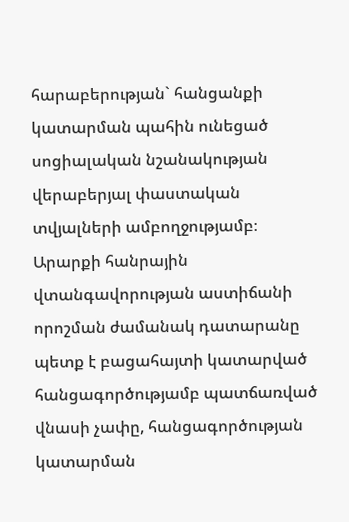հարաբերության` հանցանքի կատարման պահին ունեցած սոցիալական նշանակության վերաբերյալ փաստական տվյալների ամբողջությամբ։
Արարքի հանրային վտանգավորության աստիճանի որոշման ժամանակ դատարանը պետք է բացահայտի կատարված հանցագործությամբ պատճառված վնասի չափը, հանցագործության կատարման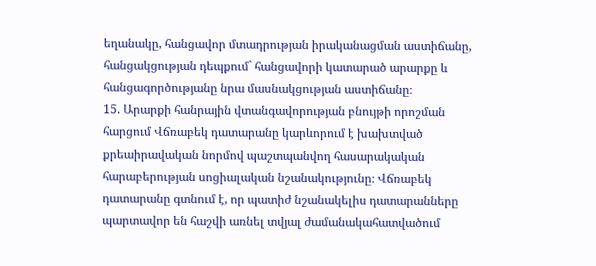եղանակը, հանցավոր մտադրության իրականացման աստիճանը, հանցակցության դեպքում` հանցավորի կատարած արարքը և հանցագործությանը նրա մասնակցության աստիճանը։
15. Արարքի հանրային վտանգավորության բնույթի որոշման հարցում Վճռաբեկ դատարանը կարևորում է խախտված քրեաիրավական նորմով պաշտպանվող հասարակական հարաբերության սոցիալական նշանակությունը։ Վճռաբեկ դատարանը գտնում է, որ պատիժ նշանակելիս դատարանները պարտավոր են հաշվի առնել տվյալ ժամանակահատվածում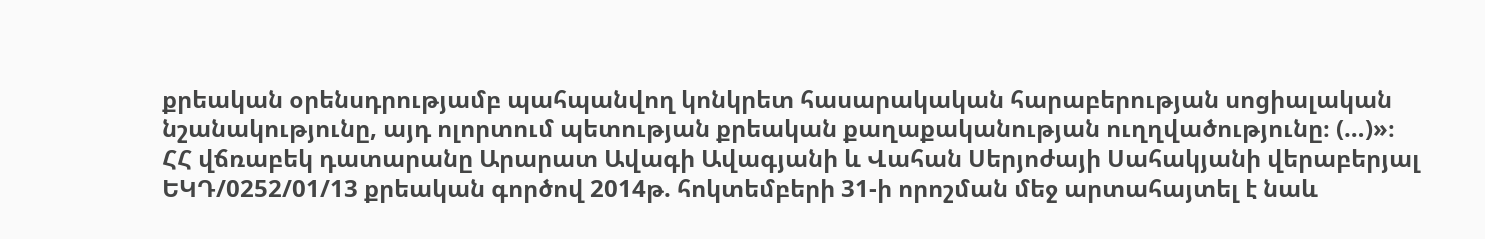քրեական օրենսդրությամբ պահպանվող կոնկրետ հասարակական հարաբերության սոցիալական նշանակությունը, այդ ոլորտում պետության քրեական քաղաքականության ուղղվածությունը։ (…)»։
ՀՀ վճռաբեկ դատարանը Արարատ Ավագի Ավագյանի և Վահան Սերյոժայի Սահակյանի վերաբերյալ ԵԿԴ/0252/01/13 քրեական գործով 2014թ. հոկտեմբերի 31-ի որոշման մեջ արտահայտել է նաև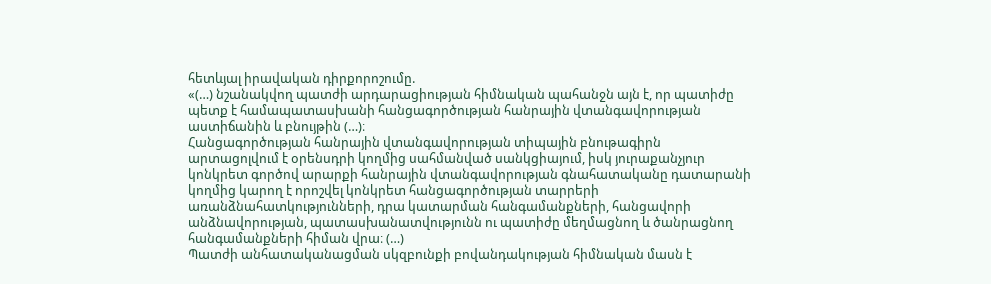հետևյալ իրավական դիրքորոշումը.
«(…) նշանակվող պատժի արդարացիության հիմնական պահանջն այն է, որ պատիժը պետք է համապատասխանի հանցագործության հանրային վտանգավորության աստիճանին և բնույթին (…)։
Հանցագործության հանրային վտանգավորության տիպային բնութագիրն արտացոլվում է օրենսդրի կողմից սահմանված սանկցիայում, իսկ յուրաքանչյուր կոնկրետ գործով արարքի հանրային վտանգավորության գնահատականը դատարանի կողմից կարող է որոշվել կոնկրետ հանցագործության տարրերի առանձնահատկությունների, դրա կատարման հանգամանքների, հանցավորի անձնավորության, պատասխանատվությունն ու պատիժը մեղմացնող և ծանրացնող հանգամանքների հիման վրա։ (…)
Պատժի անհատականացման սկզբունքի բովանդակության հիմնական մասն է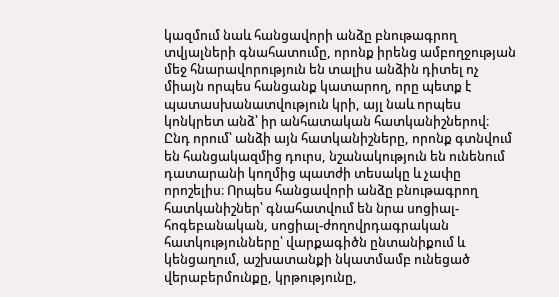կազմում նաև հանցավորի անձը բնութագրող տվյալների գնահատումը, որոնք իրենց ամբողջության մեջ հնարավորություն են տալիս անձին դիտել ոչ միայն որպես հանցանք կատարող, որը պետք է պատասխանատվություն կրի, այլ նաև որպես կոնկրետ անձ՝ իր անհատական հատկանիշներով։ Ընդ որում՝ անձի այն հատկանիշները, որոնք գտնվում են հանցակազմից դուրս, նշանակություն են ունենում դատարանի կողմից պատժի տեսակը և չափը որոշելիս։ Որպես հանցավորի անձը բնութագրող հատկանիշներ՝ գնահատվում են նրա սոցիալ-հոգեբանական, սոցիալ-ժողովրդագրական հատկությունները՝ վարքագիծն ընտանիքում և կենցաղում, աշխատանքի նկատմամբ ունեցած վերաբերմունքը, կրթությունը,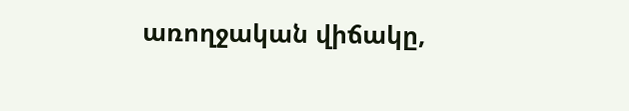առողջական վիճակը,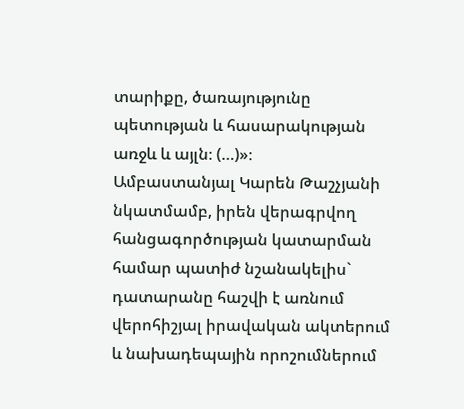տարիքը, ծառայությունը պետության և հասարակության առջև և այլն։ (…)»։
Ամբաստանյալ Կարեն Թաշչյանի նկատմամբ, իրեն վերագրվող հանցագործության կատարման համար պատիժ նշանակելիս` դատարանը հաշվի է առնում վերոհիշյալ իրավական ակտերում և նախադեպային որոշումներում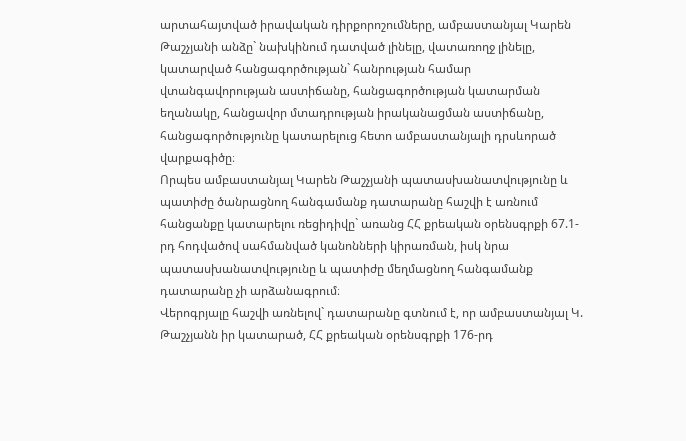արտահայտված իրավական դիրքորոշումները, ամբաստանյալ Կարեն Թաշչյանի անձը` նախկինում դատված լինելը, վատառողջ լինելը, կատարված հանցագործության` հանրության համար վտանգավորության աստիճանը, հանցագործության կատարման եղանակը, հանցավոր մտադրության իրականացման աստիճանը, հանցագործությունը կատարելուց հետո ամբաստանյալի դրսևորած վարքագիծը։
Որպես ամբաստանյալ Կարեն Թաշչյանի պատասխանատվությունը և պատիժը ծանրացնող հանգամանք դատարանը հաշվի է առնում հանցանքը կատարելու ռեցիդիվը` առանց ՀՀ քրեական օրենսգրքի 67.1-րդ հոդվածով սահմանված կանոնների կիրառման, իսկ նրա պատասխանատվությունը և պատիժը մեղմացնող հանգամանք դատարանը չի արձանագրում։
Վերոգրյալը հաշվի առնելով` դատարանը գտնում է, որ ամբաստանյալ Կ. Թաշչյանն իր կատարած, ՀՀ քրեական օրենսգրքի 176-րդ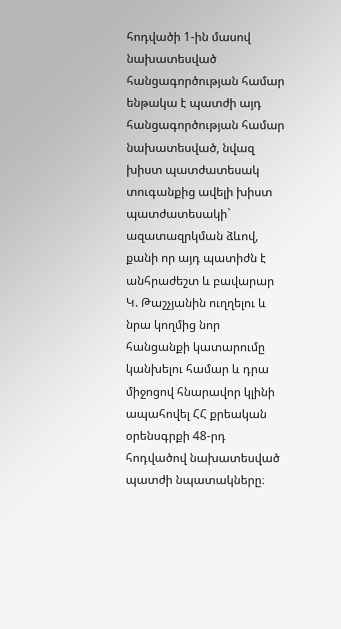հոդվածի 1-ին մասով նախատեսված հանցագործության համար ենթակա է պատժի այդ հանցագործության համար նախատեսված, նվազ խիստ պատժատեսակ տուգանքից ավելի խիստ պատժատեսակի` ազատազրկման ձևով, քանի որ այդ պատիժն է անհրաժեշտ և բավարար Կ. Թաշչյանին ուղղելու և նրա կողմից նոր հանցանքի կատարումը կանխելու համար և դրա միջոցով հնարավոր կլինի ապահովել ՀՀ քրեական օրենսգրքի 48-րդ հոդվածով նախատեսված պատժի նպատակները։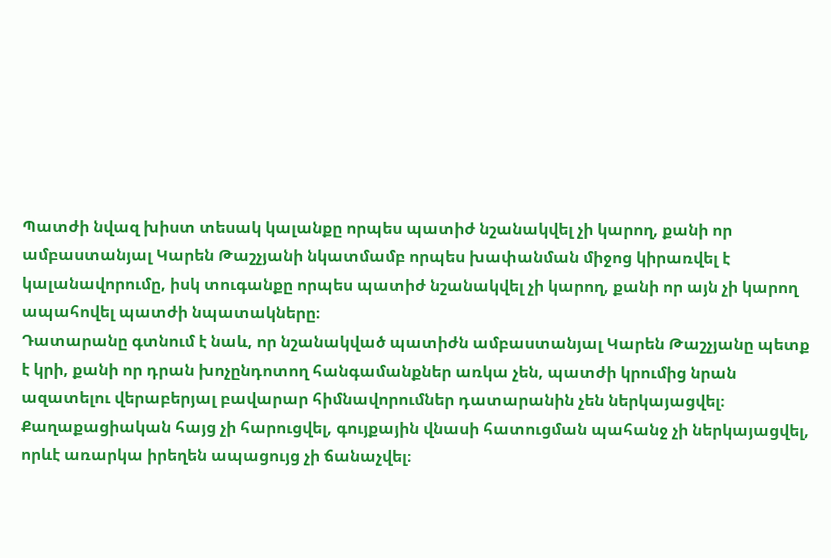Պատժի նվազ խիստ տեսակ կալանքը որպես պատիժ նշանակվել չի կարող, քանի որ ամբաստանյալ Կարեն Թաշչյանի նկատմամբ որպես խափանման միջոց կիրառվել է կալանավորումը, իսկ տուգանքը որպես պատիժ նշանակվել չի կարող, քանի որ այն չի կարող ապահովել պատժի նպատակները։
Դատարանը գտնում է նաև, որ նշանակված պատիժն ամբաստանյալ Կարեն Թաշչյանը պետք է կրի, քանի որ դրան խոչընդոտող հանգամանքներ առկա չեն, պատժի կրումից նրան ազատելու վերաբերյալ բավարար հիմնավորումներ դատարանին չեն ներկայացվել։
Քաղաքացիական հայց չի հարուցվել, գույքային վնասի հատուցման պահանջ չի ներկայացվել, որևէ առարկա իրեղեն ապացույց չի ճանաչվել։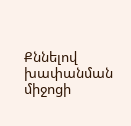Քննելով խափանման միջոցի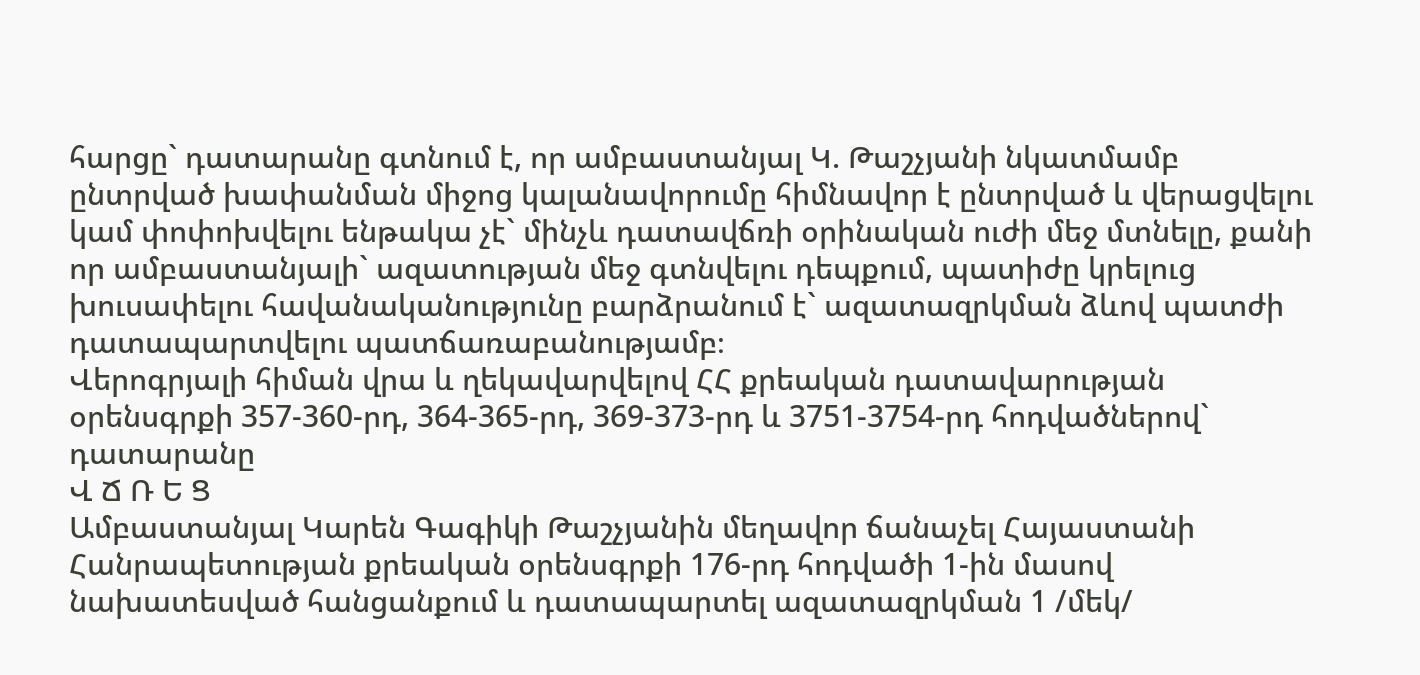հարցը` դատարանը գտնում է, որ ամբաստանյալ Կ. Թաշչյանի նկատմամբ ընտրված խափանման միջոց կալանավորումը հիմնավոր է ընտրված և վերացվելու կամ փոփոխվելու ենթակա չէ` մինչև դատավճռի օրինական ուժի մեջ մտնելը, քանի որ ամբաստանյալի` ազատության մեջ գտնվելու դեպքում, պատիժը կրելուց խուսափելու հավանականությունը բարձրանում է` ազատազրկման ձևով պատժի դատապարտվելու պատճառաբանությամբ։
Վերոգրյալի հիման վրա և ղեկավարվելով ՀՀ քրեական դատավարության օրենսգրքի 357-360-րդ, 364-365-րդ, 369-373-րդ և 3751-3754-րդ հոդվածներով` դատարանը
Վ Ճ Ռ Ե Ց
Ամբաստանյալ Կարեն Գագիկի Թաշչյանին մեղավոր ճանաչել Հայաստանի Հանրապետության քրեական օրենսգրքի 176-րդ հոդվածի 1-ին մասով նախատեսված հանցանքում և դատապարտել ազատազրկման 1 /մեկ/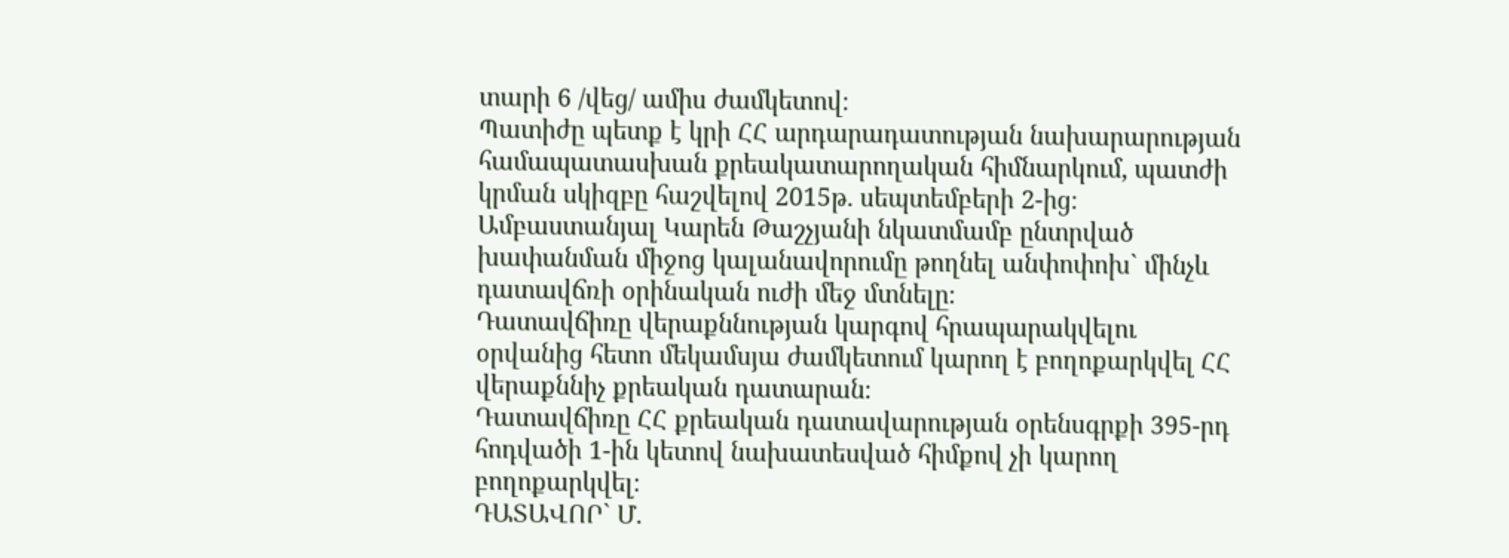տարի 6 /վեց/ ամիս ժամկետով։
Պատիժը պետք է կրի ՀՀ արդարադատության նախարարության համապատասխան քրեակատարողական հիմնարկում, պատժի կրման սկիզբը հաշվելով 2015թ. սեպտեմբերի 2-ից։
Ամբաստանյալ Կարեն Թաշչյանի նկատմամբ ընտրված խափանման միջոց կալանավորումը թողնել անփոփոխ` մինչև դատավճռի օրինական ուժի մեջ մտնելը։
Դատավճիռը վերաքննության կարգով հրապարակվելու օրվանից հետո մեկամսյա ժամկետում կարող է բողոքարկվել ՀՀ վերաքննիչ քրեական դատարան։
Դատավճիռը ՀՀ քրեական դատավարության օրենսգրքի 395-րդ հոդվածի 1-ին կետով նախատեսված հիմքով չի կարող բողոքարկվել։
ԴԱՏԱՎՈՐ` Մ.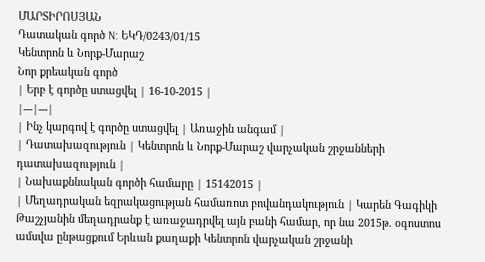ՄԱՐՏԻՐՈՍՅԱՆ
Դատական գործ N: ԵԿԴ/0243/01/15
Կենտրոն և Նորք-Մարաշ
Նոր քրեական գործ
| Երբ է գործը ստացվել | 16-10-2015 |
|---|---|
| Ինչ կարգով է գործը ստացվել | Առաջին անգամ |
| Դատախազություն | Կենտրոն և Նորք-Մարաշ վարչական շրջանների դատախազություն |
| Նախաքննական գործի համարը | 15142015 |
| Մեղադրական եզրակացության համառոտ բովանդակություն | Կարեն Գագիկի Թաշչյանին մեղադրանք է առաջադրվել այն բանի համար, որ նա 2015թ. օգոստոս ամսվա ընթացքում Երևան քաղաքի Կենտրոն վարչական շրջանի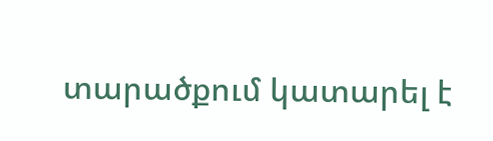տարածքում կատարել է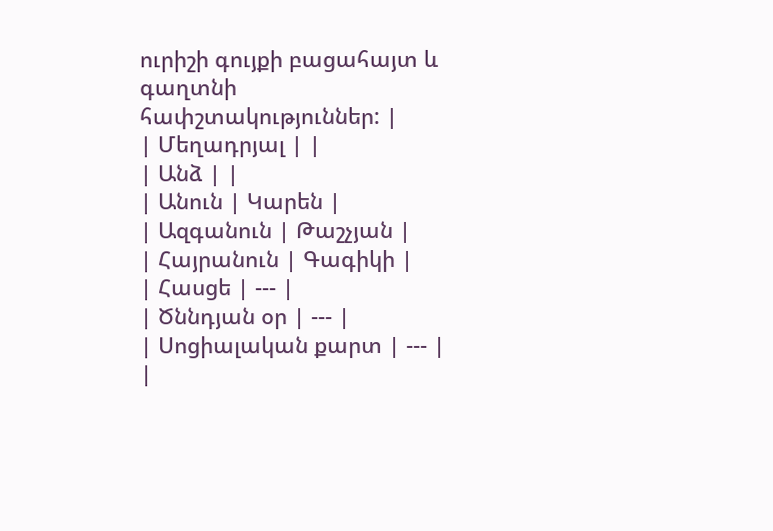ուրիշի գույքի բացահայտ և գաղտնի հափշտակություններ: |
| Մեղադրյալ | |
| Անձ | |
| Անուն | Կարեն |
| Ազգանուն | Թաշչյան |
| Հայրանուն | Գագիկի |
| Հասցե | --- |
| Ծննդյան օր | --- |
| Սոցիալական քարտ | --- |
|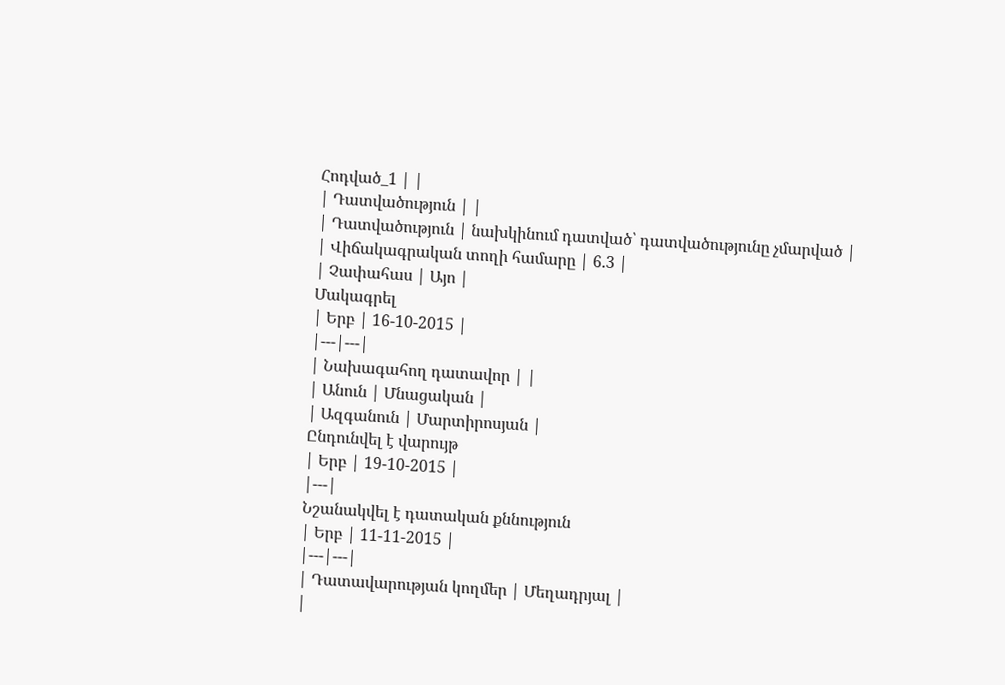Հոդված_1 | |
| Դատվածություն | |
| Դատվածություն | նախկինում դատված՝ դատվածությունը չմարված |
| Վիճակագրական տողի համարը | 6.3 |
| Չափահաս | Այո |
Մակագրել
| Երբ | 16-10-2015 |
|---|---|
| Նախագահող դատավոր | |
| Անուն | Մնացական |
| Ազգանուն | Մարտիրոսյան |
Ընդունվել է վարույթ
| Երբ | 19-10-2015 |
|---|
Նշանակվել է դատական քննություն
| Երբ | 11-11-2015 |
|---|---|
| Դատավարության կողմեր | Մեղադրյալ |
|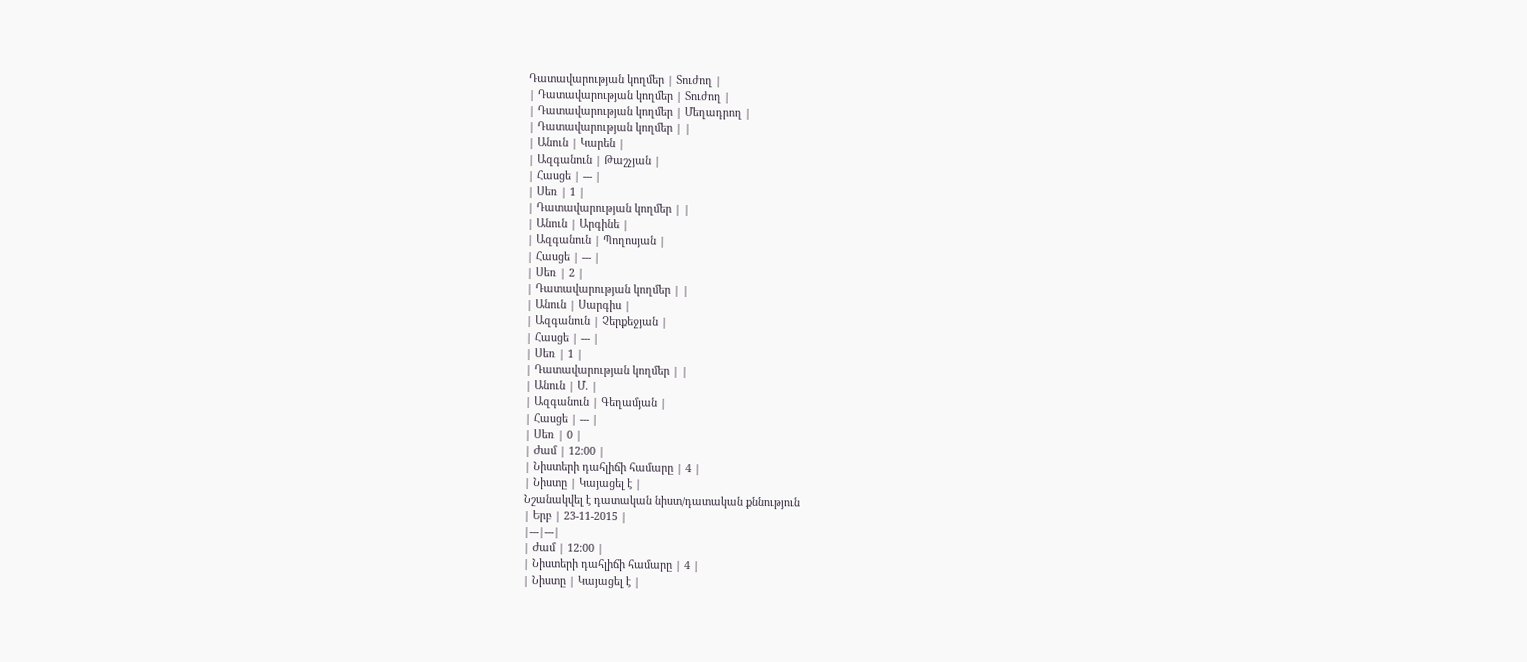Դատավարության կողմեր | Տուժող |
| Դատավարության կողմեր | Տուժող |
| Դատավարության կողմեր | Մեղադրող |
| Դատավարության կողմեր | |
| Անուն | Կարեն |
| Ազգանուն | Թաշչյան |
| Հասցե | --- |
| Սեռ | 1 |
| Դատավարության կողմեր | |
| Անուն | Արգինե |
| Ազգանուն | Պողոսյան |
| Հասցե | --- |
| Սեռ | 2 |
| Դատավարության կողմեր | |
| Անուն | Սարգիս |
| Ազգանուն | Չերքեջյան |
| Հասցե | --- |
| Սեռ | 1 |
| Դատավարության կողմեր | |
| Անուն | Մ. |
| Ազգանուն | Գեղամյան |
| Հասցե | --- |
| Սեռ | 0 |
| Ժամ | 12:00 |
| Նիստերի դահլիճի համարը | 4 |
| Նիստը | Կայացել է |
Նշանակվել է դատական նիստ/դատական քննություն
| Երբ | 23-11-2015 |
|---|---|
| Ժամ | 12:00 |
| Նիստերի դահլիճի համարը | 4 |
| Նիստը | Կայացել է |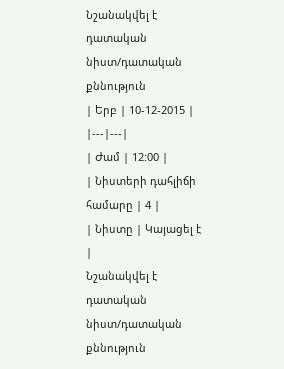Նշանակվել է դատական նիստ/դատական քննություն
| Երբ | 10-12-2015 |
|---|---|
| Ժամ | 12:00 |
| Նիստերի դահլիճի համարը | 4 |
| Նիստը | Կայացել է |
Նշանակվել է դատական նիստ/դատական քննություն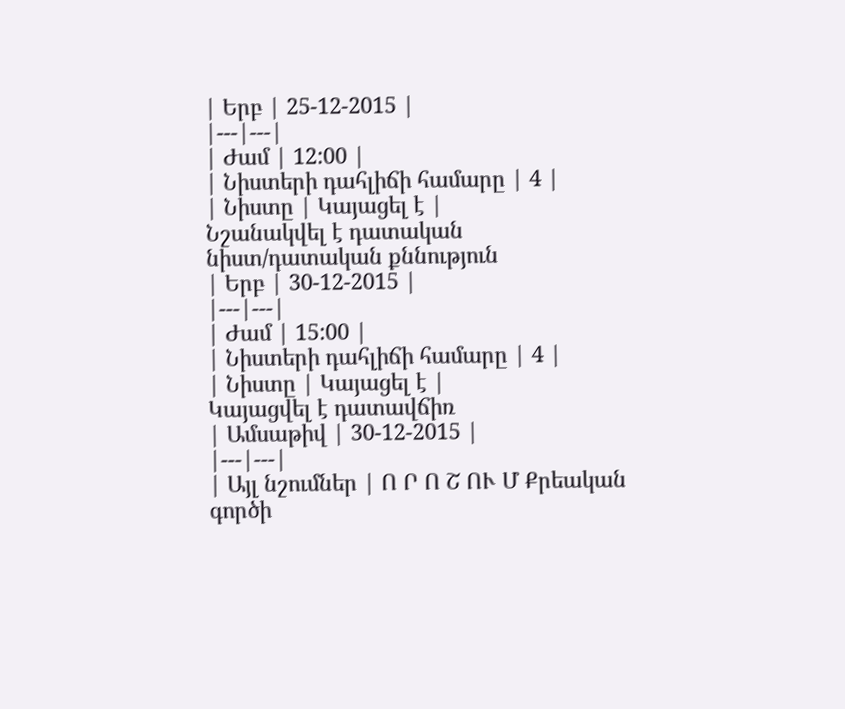| Երբ | 25-12-2015 |
|---|---|
| Ժամ | 12:00 |
| Նիստերի դահլիճի համարը | 4 |
| Նիստը | Կայացել է |
Նշանակվել է դատական նիստ/դատական քննություն
| Երբ | 30-12-2015 |
|---|---|
| Ժամ | 15:00 |
| Նիստերի դահլիճի համարը | 4 |
| Նիստը | Կայացել է |
Կայացվել է դատավճիռ
| Ամսաթիվ | 30-12-2015 |
|---|---|
| Այլ նշումներ | Ո Ր Ո Շ ՈՒ Մ Քրեական գործի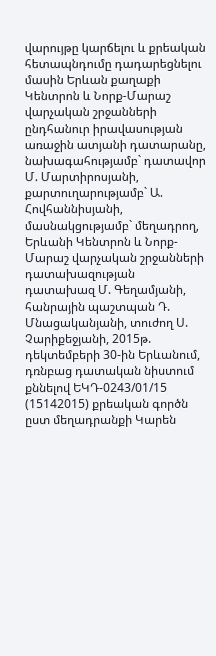վարույթը կարճելու և քրեական հետապնդումը դադարեցնելու մասին Երևան քաղաքի Կենտրոն և Նորք-Մարաշ վարչական շրջանների ընդհանուր իրավասության առաջին ատյանի դատարանը, նախագահությամբ` դատավոր Մ. Մարտիրոսյանի, քարտուղարությամբ` Ա. Հովհաննիսյանի, մասնակցությամբ` մեղադրող, Երևանի Կենտրոն և Նորք-Մարաշ վարչական շրջանների դատախազության դատախազ Մ. Գեղամյանի, հանրային պաշտպան Դ. Մնացականյանի, տուժող Ս. Չարիքեջյանի, 2015թ. դեկտեմբերի 30-ին Երևանում, դռնբաց դատական նիստում քննելով ԵԿԴ-0243/01/15 (15142015) քրեական գործն ըստ մեղադրանքի Կարեն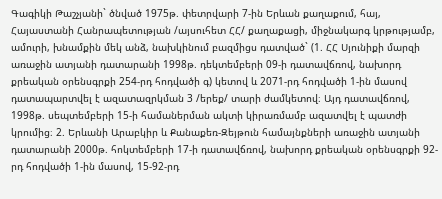Գագիկի Թաշչյանի` ծնված 1975թ. փետրվարի 7-ին Երևան քաղաքում, հայ, Հայաստանի Հանրապետության /այսուհետ ՀՀ/ քաղաքացի, միջնակարգ կրթությամբ, ամուրի, խնամքին մեկ անձ, նախկինում բազմիցս դատված` (1. ՀՀ Սյունիքի մարզի առաջին ատյանի դատարանի 1998թ. դեկտեմբերի 09-ի դատավճռով, նախորդ քրեական օրենսգրքի 254-րդ հոդվածի գ) կետով և 2071-րդ հոդվածի 1-ին մասով դատապարտվել է ազատազրկման 3 /երեք/ տարի ժամկետով։ Այդ դատավճռով, 1998թ. սեպտեմբերի 15-ի համաներման ակտի կիրառմամբ ազատվել է պատժի կրումից։ 2. Երևանի Արաբկիր և Քանաքեռ-Զեյթուն համայնքների առաջին ատյանի դատարանի 2000թ. հոկտեմբերի 17-ի դատավճռով, նախորդ քրեական օրենսգրքի 92-րդ հոդվածի 1-ին մասով, 15-92-րդ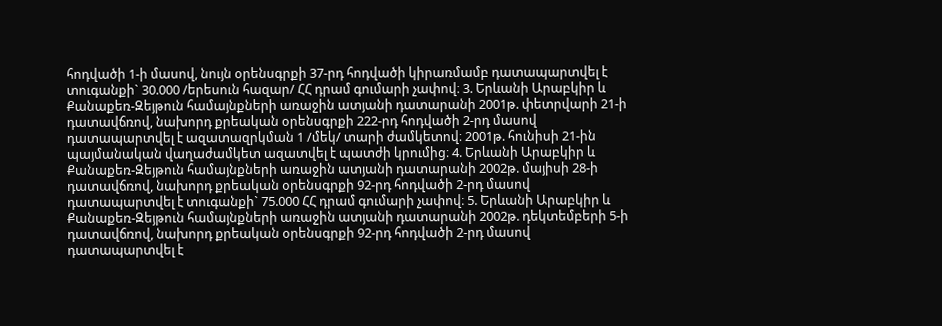հոդվածի 1-ի մասով, նույն օրենսգրքի 37-րդ հոդվածի կիրառմամբ դատապարտվել է տուգանքի` 30.000 /երեսուն հազար/ ՀՀ դրամ գումարի չափով։ 3. Երևանի Արաբկիր և Քանաքեռ-Զեյթուն համայնքների առաջին ատյանի դատարանի 2001թ. փետրվարի 21-ի դատավճռով, նախորդ քրեական օրենսգրքի 222-րդ հոդվածի 2-րդ մասով դատապարտվել է ազատազրկման 1 /մեկ/ տարի ժամկետով։ 2001թ. հունիսի 21-ին պայմանական վաղաժամկետ ազատվել է պատժի կրումից։ 4. Երևանի Արաբկիր և Քանաքեռ-Զեյթուն համայնքների առաջին ատյանի դատարանի 2002թ. մայիսի 28-ի դատավճռով, նախորդ քրեական օրենսգրքի 92-րդ հոդվածի 2-րդ մասով դատապարտվել է տուգանքի` 75.000 ՀՀ դրամ գումարի չափով։ 5. Երևանի Արաբկիր և Քանաքեռ-Զեյթուն համայնքների առաջին ատյանի դատարանի 2002թ. դեկտեմբերի 5-ի դատավճռով, նախորդ քրեական օրենսգրքի 92-րդ հոդվածի 2-րդ մասով դատապարտվել է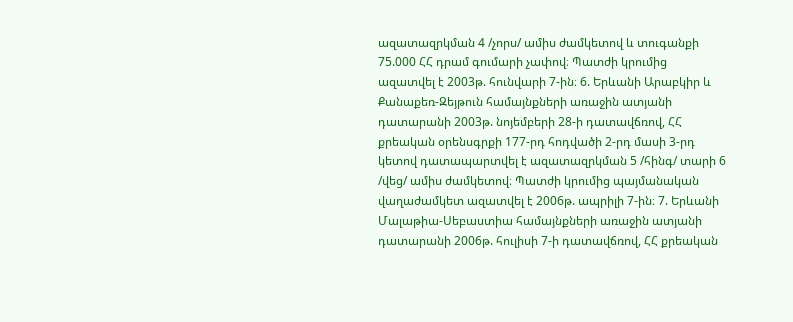ազատազրկման 4 /չորս/ ամիս ժամկետով և տուգանքի 75.000 ՀՀ դրամ գումարի չափով։ Պատժի կրումից ազատվել է 2003թ. հունվարի 7-ին։ 6. Երևանի Արաբկիր և Քանաքեռ-Զեյթուն համայնքների առաջին ատյանի դատարանի 2003թ. նոյեմբերի 28-ի դատավճռով, ՀՀ քրեական օրենսգրքի 177-րդ հոդվածի 2-րդ մասի 3-րդ կետով դատապարտվել է ազատազրկման 5 /հինգ/ տարի 6 /վեց/ ամիս ժամկետով։ Պատժի կրումից պայմանական վաղաժամկետ ազատվել է 2006թ. ապրիլի 7-ին։ 7. Երևանի Մալաթիա-Սեբաստիա համայնքների առաջին ատյանի դատարանի 2006թ. հուլիսի 7-ի դատավճռով, ՀՀ քրեական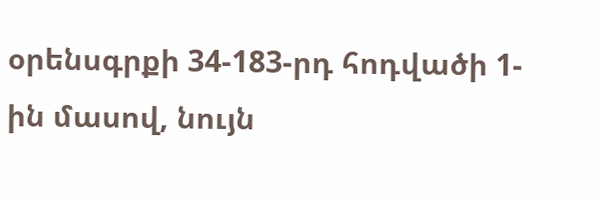օրենսգրքի 34-183-րդ հոդվածի 1-ին մասով, նույն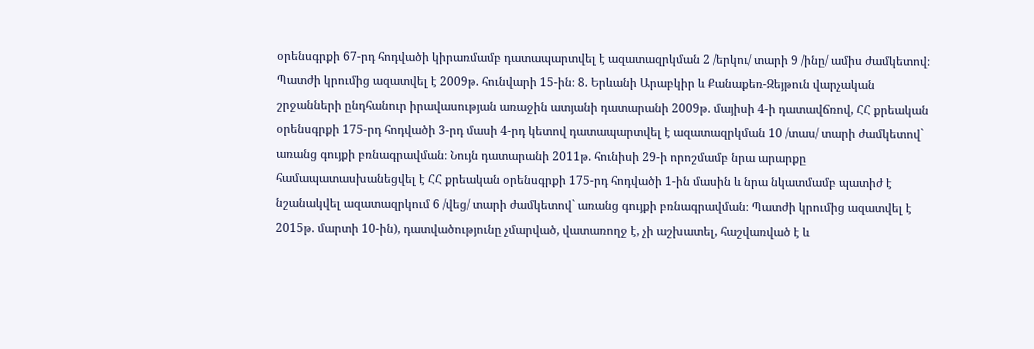օրենսգրքի 67-րդ հոդվածի կիրառմամբ դատապարտվել է ազատազրկման 2 /երկու/ տարի 9 /ինը/ ամիս ժամկետով։ Պատժի կրումից ազատվել է 2009թ. հունվարի 15-ին։ 8. Երևանի Արաբկիր և Քանաքեռ-Զեյթուն վարչական շրջանների ընդհանուր իրավասության առաջին ատյանի դատարանի 2009թ. մայիսի 4-ի դատավճռով, ՀՀ քրեական օրենսգրքի 175-րդ հոդվածի 3-րդ մասի 4-րդ կետով դատապարտվել է ազատազրկման 10 /տաս/ տարի ժամկետով` առանց գույքի բռնագրավման։ Նույն դատարանի 2011թ. հունիսի 29-ի որոշմամբ նրա արարքը համապատասխանեցվել է ՀՀ քրեական օրենսգրքի 175-րդ հոդվածի 1-ին մասին և նրա նկատմամբ պատիժ է նշանակվել ազատազրկում 6 /վեց/ տարի ժամկետով` առանց գույքի բռնագրավման։ Պատժի կրումից ազատվել է 2015թ. մարտի 10-ին), դատվածությունը չմարված, վատառողջ է, չի աշխատել, հաշվառված է և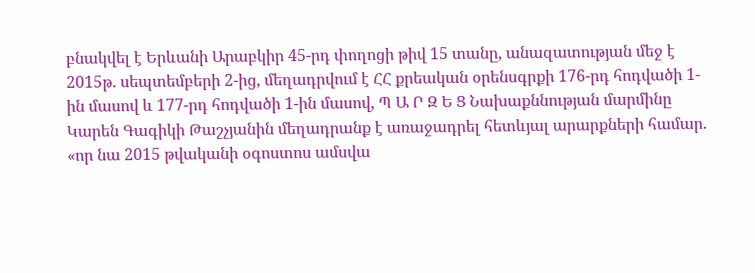բնակվել է Երևանի Արաբկիր 45-րդ փողոցի թիվ 15 տանը, անազատության մեջ է 2015թ. սեպտեմբերի 2-ից, մեղադրվում է ՀՀ քրեական օրենսգրքի 176-րդ հոդվածի 1-ին մասով և 177-րդ հոդվածի 1-ին մասով, Պ Ա Ր Զ Ե Ց Նախաքննության մարմինը Կարեն Գագիկի Թաշչյանին մեղադրանք է առաջադրել հետևյալ արարքների համար. «որ նա 2015 թվականի օգոստոս ամսվա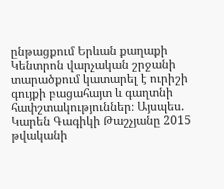ընթացքում Երևան քաղաքի Կենտրոն վարչական շրջանի տարածքում կատարել է ուրիշի գույքի բացահայտ և գաղտնի հափշտակություններ։ Այսպես. Կարեն Գագիկի Թաշչյանը 2015 թվականի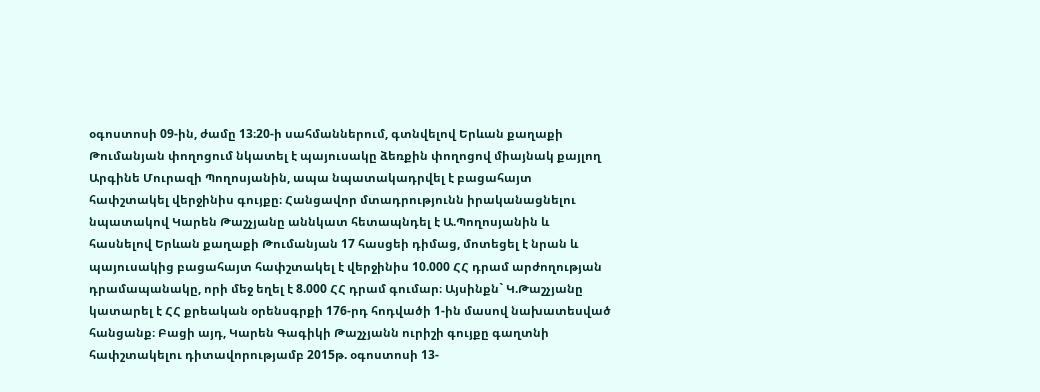օգոստոսի 09-ին, ժամը 13։20-ի սահմաններում, գտնվելով Երևան քաղաքի Թումանյան փողոցում նկատել է պայուսակը ձեռքին փողոցով միայնակ քայլող Արգինե Մուրազի Պողոսյանին, ապա նպատակադրվել է բացահայտ հափշտակել վերջինիս գույքը։ Հանցավոր մտադրությունն իրականացնելու նպատակով Կարեն Թաշչյանը աննկատ հետապնդել է Ա.Պողոսյանին և հասնելով Երևան քաղաքի Թումանյան 17 հասցեի դիմաց, մոտեցել է նրան և պայուսակից բացահայտ հափշտակել է վերջինիս 10.000 ՀՀ դրամ արժողության դրամապանակը, որի մեջ եղել է 8.000 ՀՀ դրամ գումար։ Այսինքն` Կ.Թաշչյանը կատարել է ՀՀ քրեական օրենսգրքի 176-րդ հոդվածի 1-ին մասով նախատեսված հանցանք։ Բացի այդ, Կարեն Գագիկի Թաշչյանն ուրիշի գույքը գաղտնի հափշտակելու դիտավորությամբ 2015թ. օգոստոսի 13-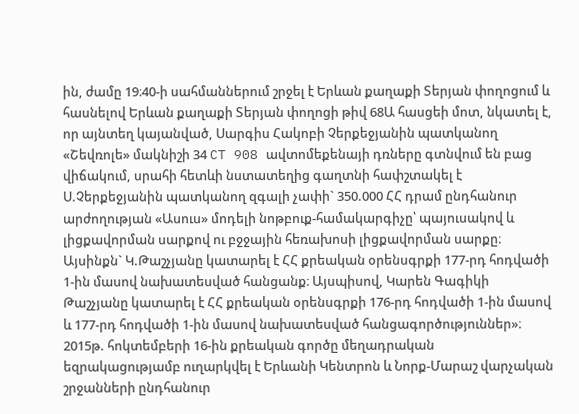ին, ժամը 19։40-ի սահմաններում շրջել է Երևան քաղաքի Տերյան փողոցում և հասնելով Երևան քաղաքի Տերյան փողոցի թիվ 68Ա հասցեի մոտ, նկատել է, որ այնտեղ կայանված, Սարգիս Հակոբի Չերքեջյանին պատկանող «Շեվռոլե» մակնիշի 34 CT 908 ավտոմեքենայի դռները գտնվում են բաց վիճակում, սրահի հետևի նստատեղից գաղտնի հափշտակել է Ս.Չերքեջյանին պատկանող զգալի չափի` 350.000 ՀՀ դրամ ընդհանուր արժողության «Ասուս» մոդելի նոթբուք-համակարգիչը՝ պայուսակով և լիցքավորման սարքով ու բջջային հեռախոսի լիցքավորման սարքը։ Այսինքն` Կ.Թաշչյանը կատարել է ՀՀ քրեական օրենսգրքի 177-րդ հոդվածի 1-ին մասով նախատեսված հանցանք։ Այսպիսով, Կարեն Գագիկի Թաշչյանը կատարել է ՀՀ քրեական օրենսգրքի 176-րդ հոդվածի 1-ին մասով և 177-րդ հոդվածի 1-ին մասով նախատեսված հանցագործություններ»։ 2015թ. հոկտեմբերի 16-ին քրեական գործը մեղադրական եզրակացությամբ ուղարկվել է Երևանի Կենտրոն և Նորք-Մարաշ վարչական շրջանների ընդհանուր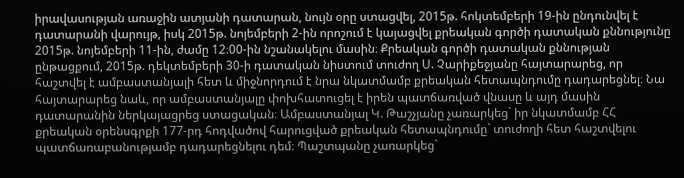իրավասության առաջին ատյանի դատարան, նույն օրը ստացվել, 2015թ. հոկտեմբերի 19-ին ընդունվել է դատարանի վարույթ, իսկ 2015թ. նոյեմբերի 2-ին որոշում է կայացվել քրեական գործի դատական քննությունը 2015թ. նոյեմբերի 11-ին, ժամը 12։00-ին նշանակելու մասին։ Քրեական գործի դատական քննության ընթացքում, 2015թ. դեկտեմբերի 30-ի դատական նիստում տուժող Ս. Չարիքեջյանը հայտարարեց, որ հաշտվել է ամբաստանյալի հետ և միջնորդում է նրա նկատմամբ քրեական հետապնդումը դադարեցնել։ Նա հայտարարեց նաև, որ ամբաստանյալը փոխհատուցել է իրեն պատճառված վնասը և այդ մասին դատարանին ներկայացրեց ստացական։ Ամբաստանյալ Կ. Թաշչյանը չառարկեց` իր նկատմամբ ՀՀ քրեական օրենսգրքի 177-րդ հոդվածով հարուցված քրեական հետապնդումը` տուժողի հետ հաշտվելու պատճառաբանությամբ դադարեցնելու դեմ։ Պաշտպանը չառարկեց`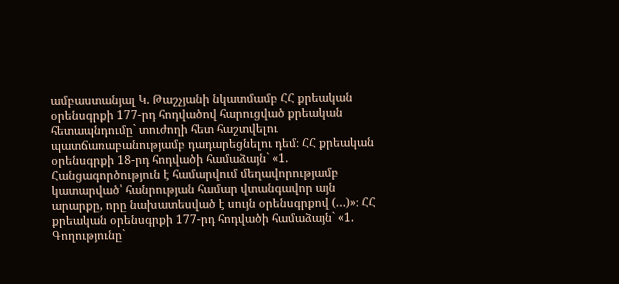ամբաստանյալ Կ. Թաշչյանի նկատմամբ ՀՀ քրեական օրենսգրքի 177-րդ հոդվածով հարուցված քրեական հետապնդումը` տուժողի հետ հաշտվելու պատճառաբանությամբ դադարեցնելու դեմ։ ՀՀ քրեական օրենսգրքի 18-րդ հոդվածի համաձայն` «1. Հանցագործություն է համարվում մեղավորությամբ կատարված՝ հանրության համար վտանգավոր այն արարքը, որը նախատեսված է սույն օրենսգրքով (…)»։ ՀՀ քրեական օրենսգրքի 177-րդ հոդվածի համաձայն` «1. Գողությունը`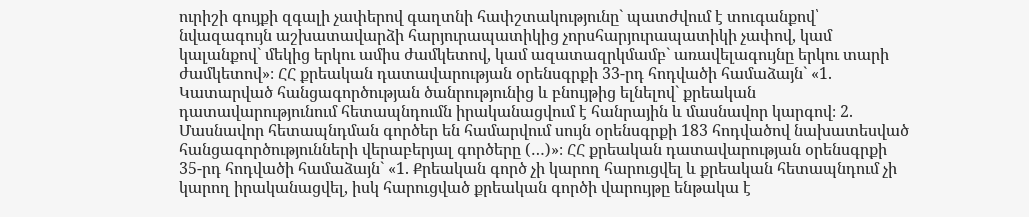ուրիշի գույքի զգալի չափերով գաղտնի հափշտակությունը` պատժվում է տուգանքով՝ նվազագույն աշխատավարձի հարյուրապատիկից չորսհարյուրապատիկի չափով, կամ կալանքով` մեկից երկու ամիս ժամկետով, կամ ազատազրկմամբ` առավելագույնը երկու տարի ժամկետով»։ ՀՀ քրեական դատավարության օրենսգրքի 33-րդ հոդվածի համաձայն` «1. Կատարված հանցագործության ծանրությունից և բնույթից ելնելով` քրեական դատավարությունում հետապնդումն իրականացվում է հանրային և մասնավոր կարգով։ 2. Մասնավոր հետապնդման գործեր են համարվում սույն օրենսգրքի 183 հոդվածով նախատեսված հանցագործությունների վերաբերյալ գործերը (…)»։ ՀՀ քրեական դատավարության օրենսգրքի 35-րդ հոդվածի համաձայն` «1. Քրեական գործ չի կարող հարուցվել և քրեական հետապնդում չի կարող իրականացվել, իսկ հարուցված քրեական գործի վարույթը ենթակա է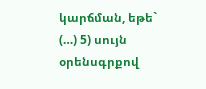կարճման, եթե` (…) 5) սույն օրենսգրքով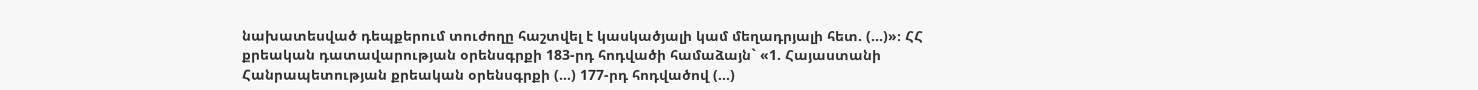նախատեսված դեպքերում տուժողը հաշտվել է կասկածյալի կամ մեղադրյալի հետ. (…)»։ ՀՀ քրեական դատավարության օրենսգրքի 183-րդ հոդվածի համաձայն` «1. Հայաստանի Հանրապետության քրեական օրենսգրքի (...) 177-րդ հոդվածով (...)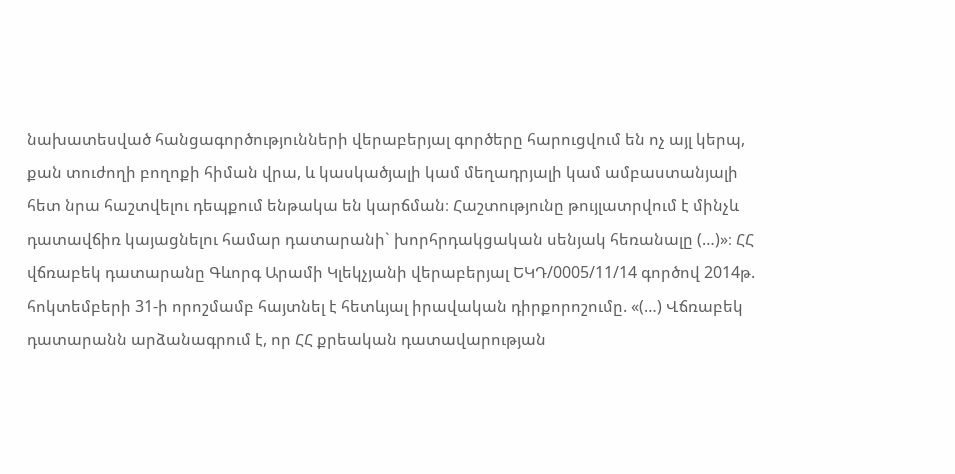նախատեսված հանցագործությունների վերաբերյալ գործերը հարուցվում են ոչ այլ կերպ, քան տուժողի բողոքի հիման վրա, և կասկածյալի կամ մեղադրյալի կամ ամբաստանյալի հետ նրա հաշտվելու դեպքում ենթակա են կարճման։ Հաշտությունը թույլատրվում է մինչև դատավճիռ կայացնելու համար դատարանի` խորհրդակցական սենյակ հեռանալը (…)»։ ՀՀ վճռաբեկ դատարանը Գևորգ Արամի Կլեկչյանի վերաբերյալ ԵԿԴ/0005/11/14 գործով 2014թ. հոկտեմբերի 31-ի որոշմամբ հայտնել է հետևյալ իրավական դիրքորոշումը. «(…) Վճռաբեկ դատարանն արձանագրում է, որ ՀՀ քրեական դատավարության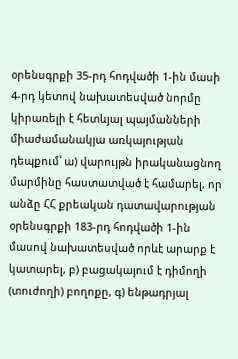օրենսգրքի 35-րդ հոդվածի 1-ին մասի 4-րդ կետով նախատեսված նորմը կիրառելի է հետևյալ պայմանների միաժամանակյա առկայության դեպքում՝ ա) վարույթն իրականացնող մարմինը հաստատված է համարել, որ անձը ՀՀ քրեական դատավարության օրենսգրքի 183-րդ հոդվածի 1-ին մասով նախատեսված որևէ արարք է կատարել, բ) բացակայում է դիմողի (տուժողի) բողոքը, գ) ենթադրյալ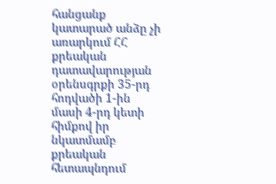հանցանք կատարած անձը չի առարկում ՀՀ քրեական դատավարության օրենսգրքի 35-րդ հոդվածի 1-ին մասի 4-րդ կետի հիմքով իր նկատմամբ քրեական հետապնդում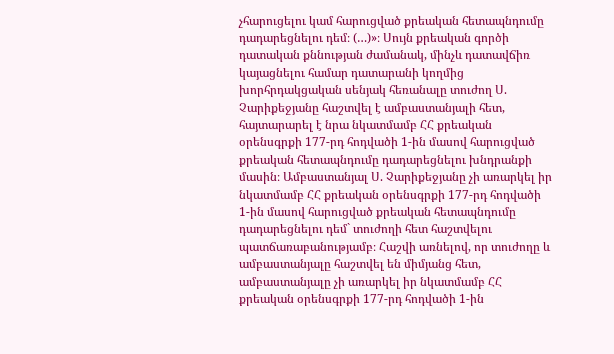չհարուցելու կամ հարուցված քրեական հետապնդումը դադարեցնելու դեմ։ (…)»։ Սույն քրեական գործի դատական քննության ժամանակ, մինչև դատավճիռ կայացնելու համար դատարանի կողմից խորհրդակցական սենյակ հեռանալը տուժող Ս. Չարիքեջյանը հաշտվել է ամբաստանյալի հետ, հայտարարել է նրա նկատմամբ ՀՀ քրեական օրենսգրքի 177-րդ հոդվածի 1-ին մասով հարուցված քրեական հետապնդումը դադարեցնելու խնդրանքի մասին։ Ամբաստանյալ Ս. Չարիքեջյանը չի առարկել իր նկատմամբ ՀՀ քրեական օրենսգրքի 177-րդ հոդվածի 1-ին մասով հարուցված քրեական հետապնդումը դադարեցնելու դեմ` տուժողի հետ հաշտվելու պատճառաբանությամբ։ Հաշվի առնելով, որ տուժողը և ամբաստանյալը հաշտվել են միմյանց հետ, ամբաստանյալը չի առարկել իր նկատմամբ ՀՀ քրեական օրենսգրքի 177-րդ հոդվածի 1-ին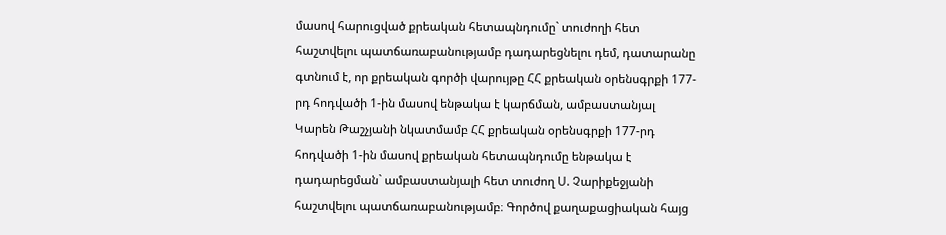մասով հարուցված քրեական հետապնդումը` տուժողի հետ հաշտվելու պատճառաբանությամբ դադարեցնելու դեմ, դատարանը գտնում է, որ քրեական գործի վարույթը ՀՀ քրեական օրենսգրքի 177-րդ հոդվածի 1-ին մասով ենթակա է կարճման, ամբաստանյալ Կարեն Թաշչյանի նկատմամբ ՀՀ քրեական օրենսգրքի 177-րդ հոդվածի 1-ին մասով քրեական հետապնդումը ենթակա է դադարեցման` ամբաստանյալի հետ տուժող Ս. Չարիքեջյանի հաշտվելու պատճառաբանությամբ։ Գործով քաղաքացիական հայց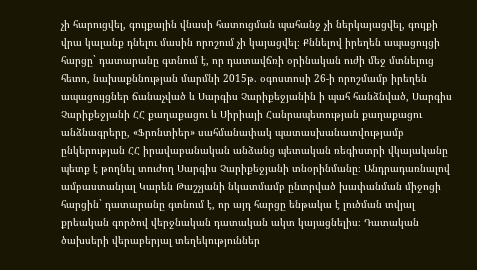չի հարուցվել, գույքային վնասի հատուցման պահանջ չի ներկայացվել, գույքի վրա կալանք դնելու մասին որոշում չի կայացվել։ Քննելով իրեղեն ապացույցի հարցը` դատարանը գտնում է, որ դատավճռի օրինական ուժի մեջ մտնելուց հետո, նախաքննության մարմնի 2015թ. օգոստոսի 26-ի որոշմամբ իրեղեն ապացույցներ ճանաչված և Սարգիս Չարիքեջյանին ի պահ հանձնված, Սարգիս Չարիքեջյանի ՀՀ քաղաքացու և Սիրիայի Հանրապետության քաղաքացու անձնագրերը, «Ֆրոնտիեր» սահմանափակ պատասխանատվությամբ ընկերության ՀՀ իրավաբանական անձանց պետական ռեգիստրի վկայականը պետք է թողնել տուժող Սարգիս Չարիքեջյանի տնօրինմանը։ Անդրադառնալով ամբաստանյալ Կարեն Թաշչյանի նկատմամբ ընտրված խափանման միջոցի հարցին` դատարանը գտնում է, որ այդ հարցը ենթակա է լուծման տվյալ քրեական գործով վերջնական դատական ակտ կայացնելիս։ Դատական ծախսերի վերաբերյալ տեղեկություններ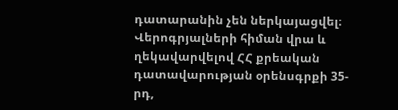դատարանին չեն ներկայացվել։ Վերոգրյալների հիման վրա և ղեկավարվելով ՀՀ քրեական դատավարության օրենսգրքի 35-րդ,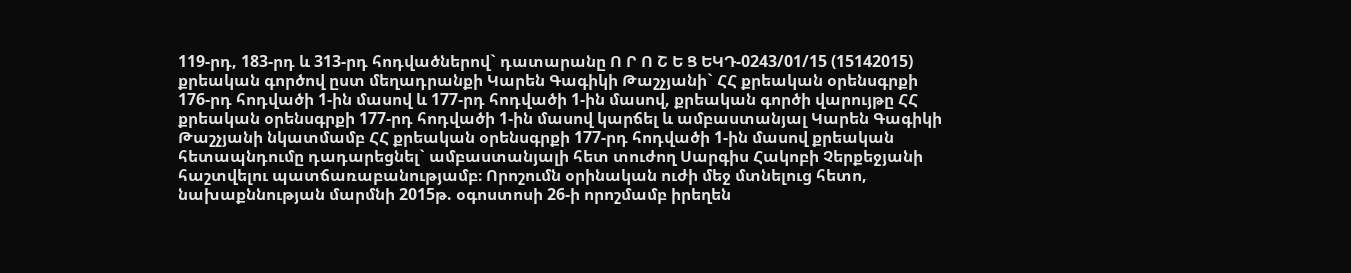119-րդ, 183-րդ և 313-րդ հոդվածներով` դատարանը Ո Ր Ո Շ Ե Ց ԵԿԴ-0243/01/15 (15142015) քրեական գործով ըստ մեղադրանքի Կարեն Գագիկի Թաշչյանի` ՀՀ քրեական օրենսգրքի 176-րդ հոդվածի 1-ին մասով և 177-րդ հոդվածի 1-ին մասով, քրեական գործի վարույթը ՀՀ քրեական օրենսգրքի 177-րդ հոդվածի 1-ին մասով կարճել և ամբաստանյալ Կարեն Գագիկի Թաշչյանի նկատմամբ ՀՀ քրեական օրենսգրքի 177-րդ հոդվածի 1-ին մասով քրեական հետապնդումը դադարեցնել` ամբաստանյալի հետ տուժող Սարգիս Հակոբի Չերքեջյանի հաշտվելու պատճառաբանությամբ։ Որոշումն օրինական ուժի մեջ մտնելուց հետո, նախաքննության մարմնի 2015թ. օգոստոսի 26-ի որոշմամբ իրեղեն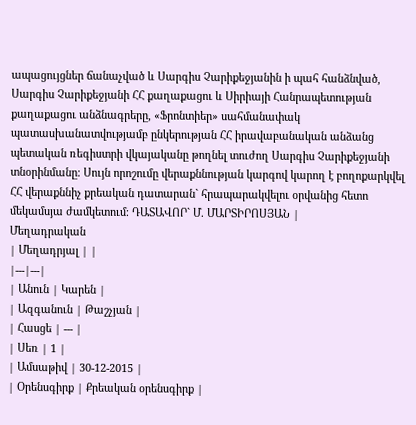ապացույցներ ճանաչված և Սարգիս Չարիքեջյանին ի պահ հանձնված, Սարգիս Չարիքեջյանի ՀՀ քաղաքացու և Սիրիայի Հանրապետության քաղաքացու անձնագրերը, «Ֆրոնտիեր» սահմանափակ պատասխանատվությամբ ընկերության ՀՀ իրավաբանական անձանց պետական ռեգիստրի վկայականը թողնել տուժող Սարգիս Չարիքեջյանի տնօրինմանը։ Սույն որոշումը վերաքննության կարգով կարող է բողոքարկվել ՀՀ վերաքննիչ քրեական դատարան` հրապարակվելու օրվանից հետո մեկամսյա ժամկետում։ ԴԱՏԱՎՈՐ` Մ. ՄԱՐՏԻՐՈՍՅԱՆ |
Մեղադրական
| Մեղադրյալ | |
|---|---|
| Անուն | Կարեն |
| Ազգանուն | Թաշչյան |
| Հասցե | --- |
| Սեռ | 1 |
| Ամսաթիվ | 30-12-2015 |
| Օրենսգիրք | Քրեական օրենսգիրք |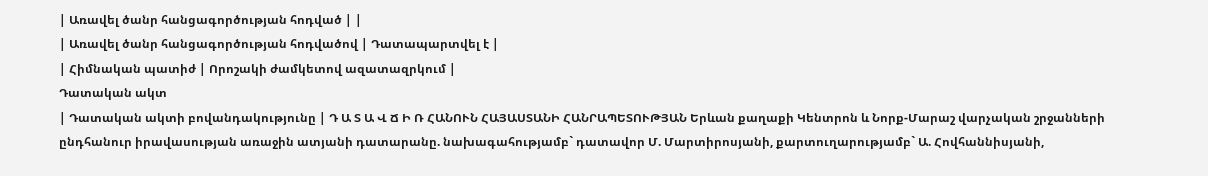| Առավել ծանր հանցագործության հոդված | |
| Առավել ծանր հանցագործության հոդվածով | Դատապարտվել է |
| Հիմնական պատիժ | Որոշակի ժամկետով ազատազրկում |
Դատական ակտ
| Դատական ակտի բովանդակությունը | Դ Ա Տ Ա Վ Ճ Ի Ռ ՀԱՆՈՒՆ ՀԱՅԱՍՏԱՆԻ ՀԱՆՐԱՊԵՏՈՒԹՅԱՆ Երևան քաղաքի Կենտրոն և Նորք-Մարաշ վարչական շրջանների ընդհանուր իրավասության առաջին ատյանի դատարանը. նախագահությամբ` դատավոր Մ. Մարտիրոսյանի, քարտուղարությամբ` Ա. Հովհաննիսյանի,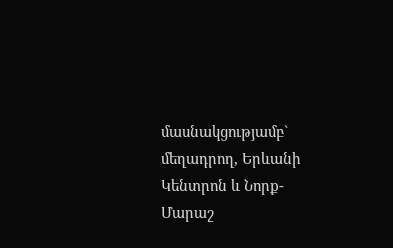մասնակցությամբ` մեղադրող, Երևանի Կենտրոն և Նորք-Մարաշ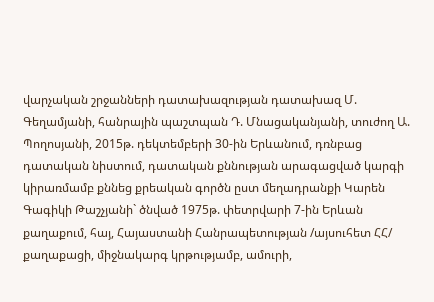վարչական շրջանների դատախազության դատախազ Մ. Գեղամյանի, հանրային պաշտպան Դ. Մնացականյանի, տուժող Ա. Պողոսյանի, 2015թ. դեկտեմբերի 30-ին Երևանում, դռնբաց դատական նիստում, դատական քննության արագացված կարգի կիրառմամբ քննեց քրեական գործն ըստ մեղադրանքի Կարեն Գագիկի Թաշչյանի` ծնված 1975թ. փետրվարի 7-ին Երևան քաղաքում, հայ, Հայաստանի Հանրապետության /այսուհետ ՀՀ/ քաղաքացի, միջնակարգ կրթությամբ, ամուրի,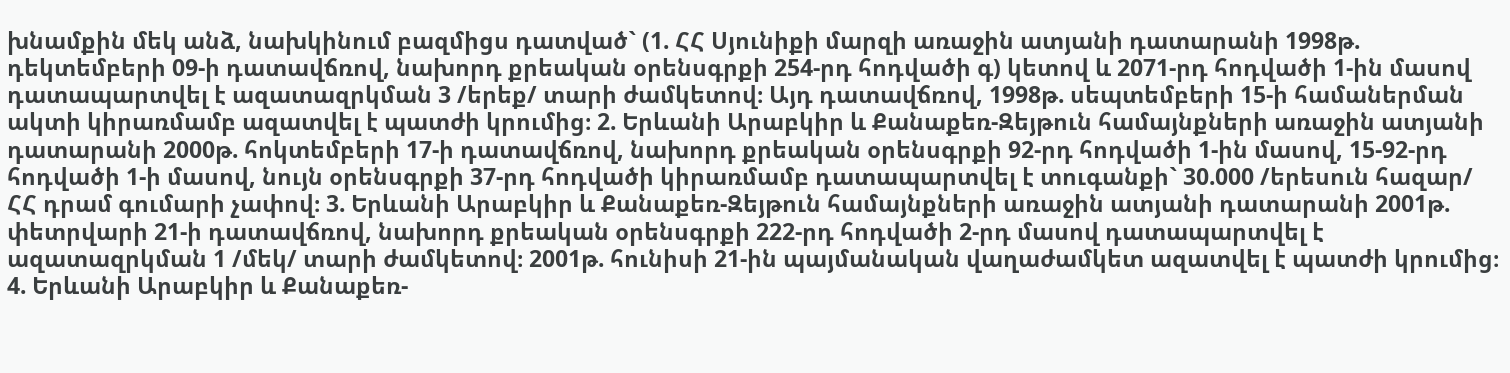խնամքին մեկ անձ, նախկինում բազմիցս դատված` (1. ՀՀ Սյունիքի մարզի առաջին ատյանի դատարանի 1998թ. դեկտեմբերի 09-ի դատավճռով, նախորդ քրեական օրենսգրքի 254-րդ հոդվածի գ) կետով և 2071-րդ հոդվածի 1-ին մասով դատապարտվել է ազատազրկման 3 /երեք/ տարի ժամկետով։ Այդ դատավճռով, 1998թ. սեպտեմբերի 15-ի համաներման ակտի կիրառմամբ ազատվել է պատժի կրումից։ 2. Երևանի Արաբկիր և Քանաքեռ-Զեյթուն համայնքների առաջին ատյանի դատարանի 2000թ. հոկտեմբերի 17-ի դատավճռով, նախորդ քրեական օրենսգրքի 92-րդ հոդվածի 1-ին մասով, 15-92-րդ հոդվածի 1-ի մասով, նույն օրենսգրքի 37-րդ հոդվածի կիրառմամբ դատապարտվել է տուգանքի` 30.000 /երեսուն հազար/ ՀՀ դրամ գումարի չափով։ 3. Երևանի Արաբկիր և Քանաքեռ-Զեյթուն համայնքների առաջին ատյանի դատարանի 2001թ. փետրվարի 21-ի դատավճռով, նախորդ քրեական օրենսգրքի 222-րդ հոդվածի 2-րդ մասով դատապարտվել է ազատազրկման 1 /մեկ/ տարի ժամկետով։ 2001թ. հունիսի 21-ին պայմանական վաղաժամկետ ազատվել է պատժի կրումից։ 4. Երևանի Արաբկիր և Քանաքեռ-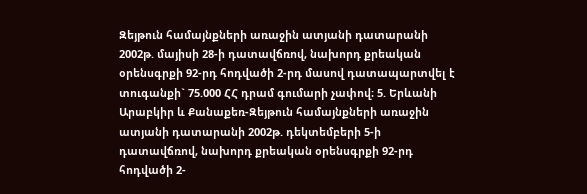Զեյթուն համայնքների առաջին ատյանի դատարանի 2002թ. մայիսի 28-ի դատավճռով, նախորդ քրեական օրենսգրքի 92-րդ հոդվածի 2-րդ մասով դատապարտվել է տուգանքի` 75.000 ՀՀ դրամ գումարի չափով։ 5. Երևանի Արաբկիր և Քանաքեռ-Զեյթուն համայնքների առաջին ատյանի դատարանի 2002թ. դեկտեմբերի 5-ի դատավճռով, նախորդ քրեական օրենսգրքի 92-րդ հոդվածի 2-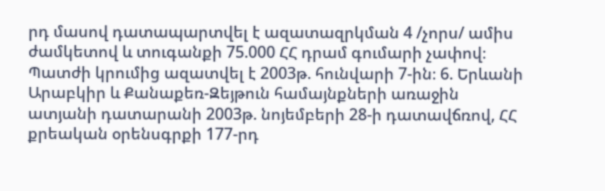րդ մասով դատապարտվել է ազատազրկման 4 /չորս/ ամիս ժամկետով և տուգանքի 75.000 ՀՀ դրամ գումարի չափով։ Պատժի կրումից ազատվել է 2003թ. հունվարի 7-ին։ 6. Երևանի Արաբկիր և Քանաքեռ-Զեյթուն համայնքների առաջին ատյանի դատարանի 2003թ. նոյեմբերի 28-ի դատավճռով, ՀՀ քրեական օրենսգրքի 177-րդ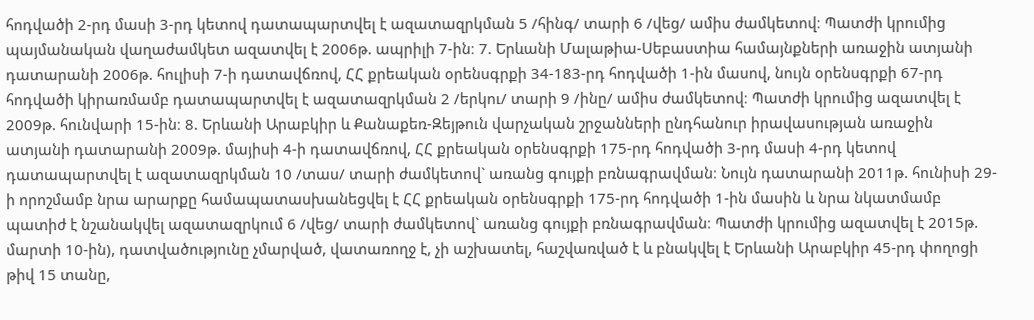հոդվածի 2-րդ մասի 3-րդ կետով դատապարտվել է ազատազրկման 5 /հինգ/ տարի 6 /վեց/ ամիս ժամկետով։ Պատժի կրումից պայմանական վաղաժամկետ ազատվել է 2006թ. ապրիլի 7-ին։ 7. Երևանի Մալաթիա-Սեբաստիա համայնքների առաջին ատյանի դատարանի 2006թ. հուլիսի 7-ի դատավճռով, ՀՀ քրեական օրենսգրքի 34-183-րդ հոդվածի 1-ին մասով, նույն օրենսգրքի 67-րդ հոդվածի կիրառմամբ դատապարտվել է ազատազրկման 2 /երկու/ տարի 9 /ինը/ ամիս ժամկետով։ Պատժի կրումից ազատվել է 2009թ. հունվարի 15-ին։ 8. Երևանի Արաբկիր և Քանաքեռ-Զեյթուն վարչական շրջանների ընդհանուր իրավասության առաջին ատյանի դատարանի 2009թ. մայիսի 4-ի դատավճռով, ՀՀ քրեական օրենսգրքի 175-րդ հոդվածի 3-րդ մասի 4-րդ կետով դատապարտվել է ազատազրկման 10 /տաս/ տարի ժամկետով` առանց գույքի բռնագրավման։ Նույն դատարանի 2011թ. հունիսի 29-ի որոշմամբ նրա արարքը համապատասխանեցվել է ՀՀ քրեական օրենսգրքի 175-րդ հոդվածի 1-ին մասին և նրա նկատմամբ պատիժ է նշանակվել ազատազրկում 6 /վեց/ տարի ժամկետով` առանց գույքի բռնագրավման։ Պատժի կրումից ազատվել է 2015թ. մարտի 10-ին), դատվածությունը չմարված, վատառողջ է, չի աշխատել, հաշվառված է և բնակվել է Երևանի Արաբկիր 45-րդ փողոցի թիվ 15 տանը,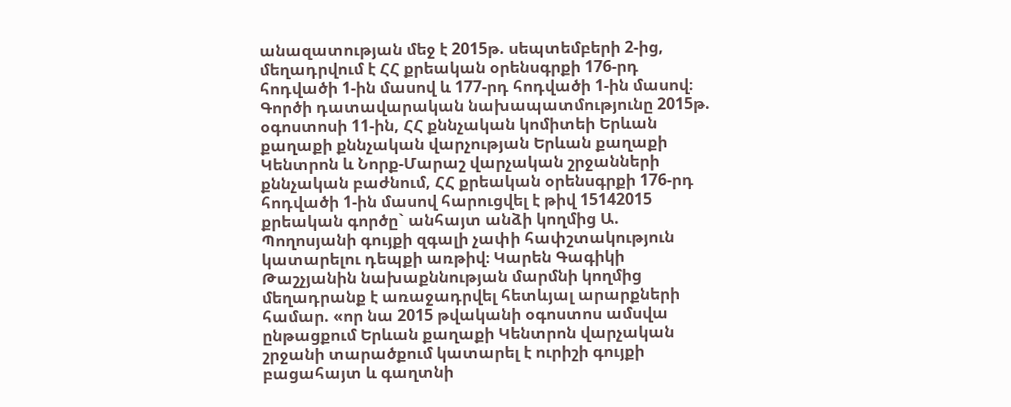անազատության մեջ է 2015թ. սեպտեմբերի 2-ից, մեղադրվում է ՀՀ քրեական օրենսգրքի 176-րդ հոդվածի 1-ին մասով և 177-րդ հոդվածի 1-ին մասով։ Գործի դատավարական նախապատմությունը 2015թ. օգոստոսի 11-ին, ՀՀ քննչական կոմիտեի Երևան քաղաքի քննչական վարչության Երևան քաղաքի Կենտրոն և Նորք-Մարաշ վարչական շրջանների քննչական բաժնում, ՀՀ քրեական օրենսգրքի 176-րդ հոդվածի 1-ին մասով հարուցվել է թիվ 15142015 քրեական գործը` անհայտ անձի կողմից Ա. Պողոսյանի գույքի զգալի չափի հափշտակություն կատարելու դեպքի առթիվ։ Կարեն Գագիկի Թաշչյանին նախաքննության մարմնի կողմից մեղադրանք է առաջադրվել հետևյալ արարքների համար. «որ նա 2015 թվականի օգոստոս ամսվա ընթացքում Երևան քաղաքի Կենտրոն վարչական շրջանի տարածքում կատարել է ուրիշի գույքի բացահայտ և գաղտնի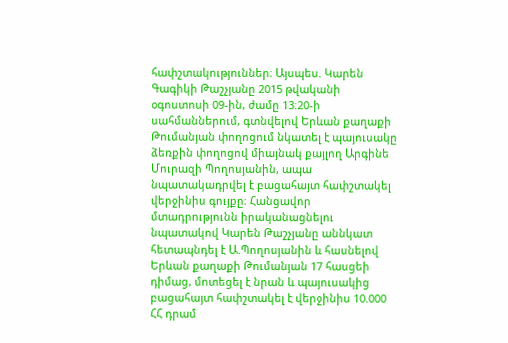հափշտակություններ։ Այսպես. Կարեն Գագիկի Թաշչյանը 2015 թվականի օգոստոսի 09-ին, ժամը 13։20-ի սահմաններում, գտնվելով Երևան քաղաքի Թումանյան փողոցում նկատել է պայուսակը ձեռքին փողոցով միայնակ քայլող Արգինե Մուրազի Պողոսյանին, ապա նպատակադրվել է բացահայտ հափշտակել վերջինիս գույքը։ Հանցավոր մտադրությունն իրականացնելու նպատակով Կարեն Թաշչյանը աննկատ հետապնդել է Ա.Պողոսյանին և հասնելով Երևան քաղաքի Թումանյան 17 հասցեի դիմաց, մոտեցել է նրան և պայուսակից բացահայտ հափշտակել է վերջինիս 10.000 ՀՀ դրամ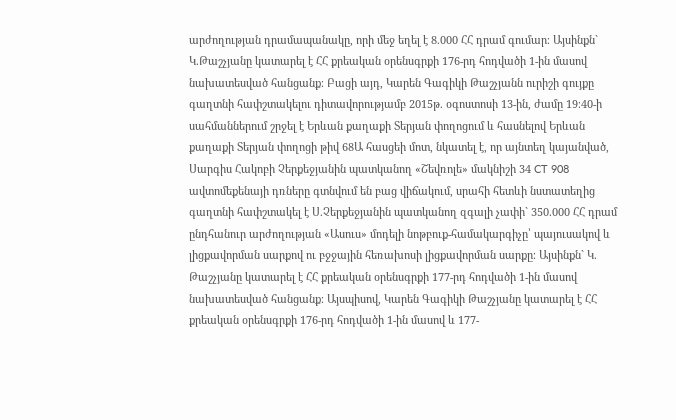արժողության դրամապանակը, որի մեջ եղել է 8.000 ՀՀ դրամ գումար։ Այսինքն` Կ.Թաշչյանը կատարել է ՀՀ քրեական օրենսգրքի 176-րդ հոդվածի 1-ին մասով նախատեսված հանցանք։ Բացի այդ, Կարեն Գագիկի Թաշչյանն ուրիշի գույքը գաղտնի հափշտակելու դիտավորությամբ 2015թ. օգոստոսի 13-ին, ժամը 19։40-ի սահմաններում շրջել է Երևան քաղաքի Տերյան փողոցում և հասնելով Երևան քաղաքի Տերյան փողոցի թիվ 68Ա հասցեի մոտ, նկատել է, որ այնտեղ կայանված, Սարգիս Հակոբի Չերքեջյանին պատկանող «Շեվռոլե» մակնիշի 34 CT 908 ավտոմեքենայի դռները գտնվում են բաց վիճակում, սրահի հետևի նստատեղից գաղտնի հափշտակել է Ս.Չերքեջյանին պատկանող զգալի չափի` 350.000 ՀՀ դրամ ընդհանուր արժողության «Ասուս» մոդելի նոթբուք-համակարգիչը՝ պայուսակով և լիցքավորման սարքով ու բջջային հեռախոսի լիցքավորման սարքը։ Այսինքն` Կ. Թաշչյանը կատարել է ՀՀ քրեական օրենսգրքի 177-րդ հոդվածի 1-ին մասով նախատեսված հանցանք։ Այսպիսով, Կարեն Գագիկի Թաշչյանը կատարել է ՀՀ քրեական օրենսգրքի 176-րդ հոդվածի 1-ին մասով և 177-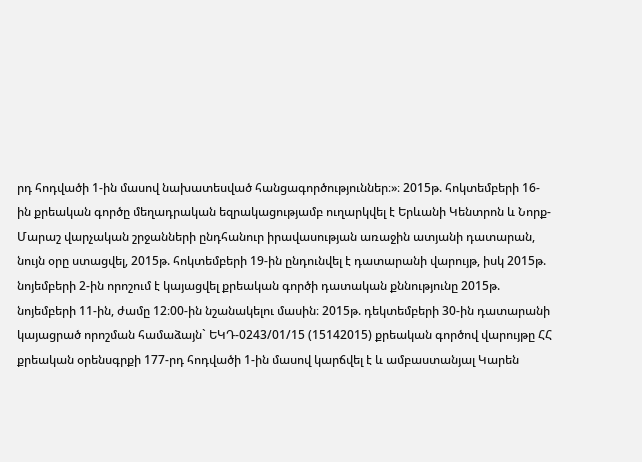րդ հոդվածի 1-ին մասով նախատեսված հանցագործություններ։»։ 2015թ. հոկտեմբերի 16-ին քրեական գործը մեղադրական եզրակացությամբ ուղարկվել է Երևանի Կենտրոն և Նորք-Մարաշ վարչական շրջանների ընդհանուր իրավասության առաջին ատյանի դատարան, նույն օրը ստացվել, 2015թ. հոկտեմբերի 19-ին ընդունվել է դատարանի վարույթ, իսկ 2015թ. նոյեմբերի 2-ին որոշում է կայացվել քրեական գործի դատական քննությունը 2015թ. նոյեմբերի 11-ին, ժամը 12։00-ին նշանակելու մասին։ 2015թ. դեկտեմբերի 30-ին դատարանի կայացրած որոշման համաձայն` ԵԿԴ-0243/01/15 (15142015) քրեական գործով վարույթը ՀՀ քրեական օրենսգրքի 177-րդ հոդվածի 1-ին մասով կարճվել է և ամբաստանյալ Կարեն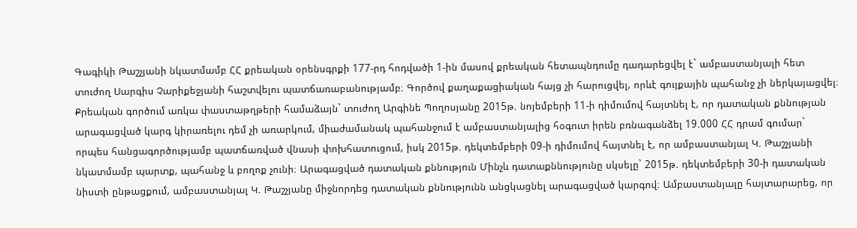Գագիկի Թաշչյանի նկատմամբ ՀՀ քրեական օրենսգրքի 177-րդ հոդվածի 1-ին մասով քրեական հետապնդումը դադարեցվել է` ամբաստանյալի հետ տուժող Սարգիս Չարիքեջյանի հաշտվելու պատճառաբանությամբ։ Գործով քաղաքացիական հայց չի հարուցվել, որևէ գույքային պահանջ չի ներկայացվել։ Քրեական գործում առկա փաստաթղթերի համաձայն` տուժող Արգինե Պողոսյանը 2015թ. նոյեմբերի 11-ի դիմումով հայտնել է, որ դատական քննության արագացված կարգ կիրառելու դեմ չի առարկում, միաժամանակ պահանջում է ամբաստանյալից հօգուտ իրեն բռնագանձել 19.000 ՀՀ դրամ գումար` որպես հանցագործությամբ պատճառված վնասի փոխհատուցում, իսկ 2015թ. դեկտեմբերի 09-ի դիմումով հայտնել է, որ ամբաստանյալ Կ. Թաշչյանի նկատմամբ պարտք, պահանջ և բողոք չունի։ Արագացված դատական քննություն Մինչև դատաքննությունը սկսելը` 2015թ. դեկտեմբերի 30-ի դատական նիստի ընթացքում, ամբաստանյալ Կ. Թաշչյանը միջնորդեց դատական քննությունն անցկացնել արագացված կարգով։ Ամբաստանյալը հայտարարեց, որ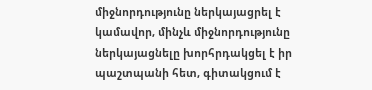միջնորդությունը ներկայացրել է կամավոր, մինչև միջնորդությունը ներկայացնելը խորհրդակցել է իր պաշտպանի հետ, գիտակցում է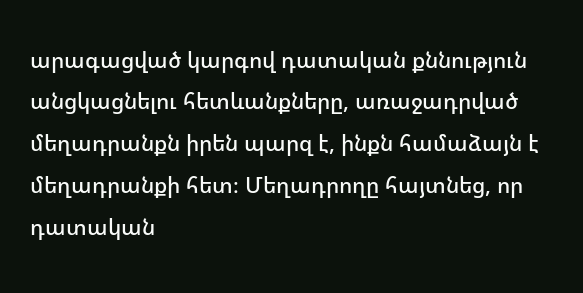արագացված կարգով դատական քննություն անցկացնելու հետևանքները, առաջադրված մեղադրանքն իրեն պարզ է, ինքն համաձայն է մեղադրանքի հետ։ Մեղադրողը հայտնեց, որ դատական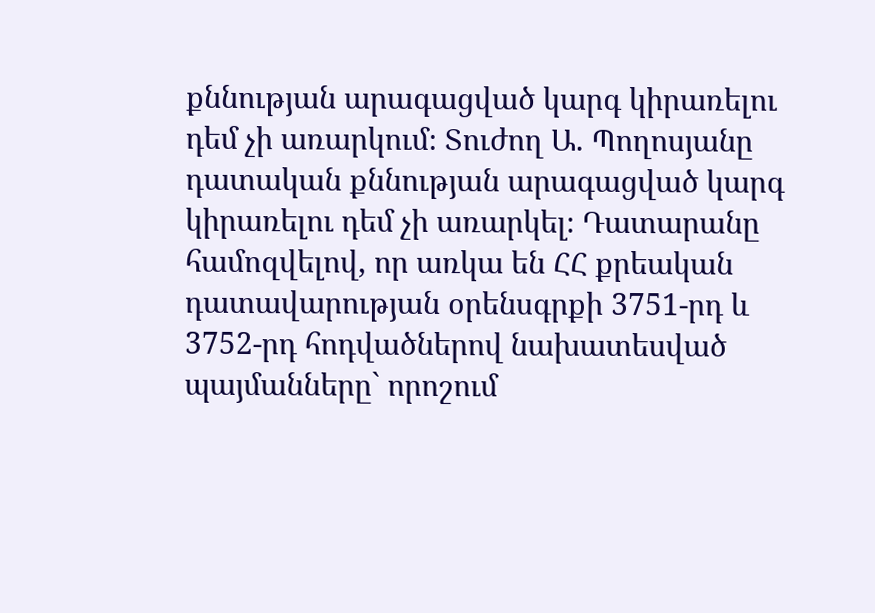քննության արագացված կարգ կիրառելու դեմ չի առարկում։ Տուժող Ա. Պողոսյանը դատական քննության արագացված կարգ կիրառելու դեմ չի առարկել։ Դատարանը համոզվելով, որ առկա են ՀՀ քրեական դատավարության օրենսգրքի 3751-րդ և 3752-րդ հոդվածներով նախատեսված պայմանները` որոշում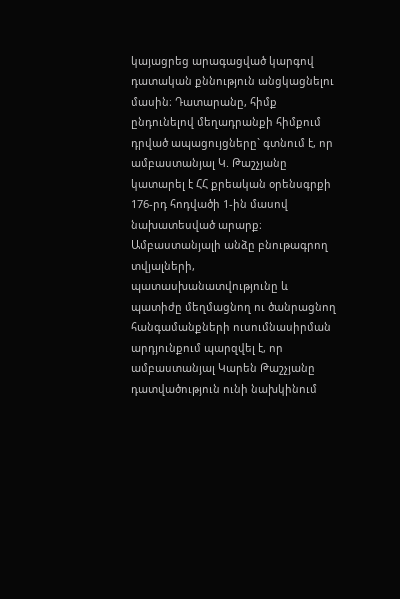կայացրեց արագացված կարգով դատական քննություն անցկացնելու մասին։ Դատարանը, հիմք ընդունելով մեղադրանքի հիմքում դրված ապացույցները` գտնում է, որ ամբաստանյալ Կ. Թաշչյանը կատարել է ՀՀ քրեական օրենսգրքի 176-րդ հոդվածի 1-ին մասով նախատեսված արարք։ Ամբաստանյալի անձը բնութագրող տվյալների, պատասխանատվությունը և պատիժը մեղմացնող ու ծանրացնող հանգամանքների ուսումնասիրման արդյունքում պարզվել է, որ ամբաստանյալ Կարեն Թաշչյանը դատվածություն ունի նախկինում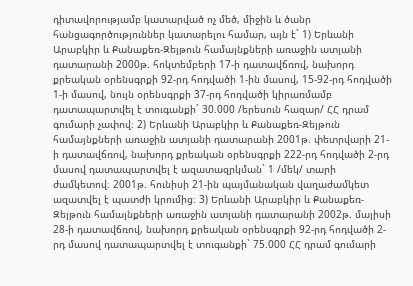դիտավորությամբ կատարված ոչ մեծ, միջին և ծանր հանցագործություններ կատարելու համար, այն է` 1) Երևանի Արաբկիր և Քանաքեռ-Զեյթուն համայնքների առաջին ատյանի դատարանի 2000թ. հոկտեմբերի 17-ի դատավճռով, նախորդ քրեական օրենսգրքի 92-րդ հոդվածի 1-ին մասով, 15-92-րդ հոդվածի 1-ի մասով, նույն օրենսգրքի 37-րդ հոդվածի կիրառմամբ դատապարտվել է տուգանքի` 30.000 /երեսուն հազար/ ՀՀ դրամ գումարի չափով։ 2) Երևանի Արաբկիր և Քանաքեռ-Զեյթուն համայնքների առաջին ատյանի դատարանի 2001թ. փետրվարի 21-ի դատավճռով, նախորդ քրեական օրենսգրքի 222-րդ հոդվածի 2-րդ մասով դատապարտվել է ազատազրկման` 1 /մեկ/ տարի ժամկետով։ 2001թ. հունիսի 21-ին պայմանական վաղաժամկետ ազատվել է պատժի կրումից։ 3) Երևանի Արաբկիր և Քանաքեռ-Զեյթուն համայնքների առաջին ատյանի դատարանի 2002թ. մայիսի 28-ի դատավճռով, նախորդ քրեական օրենսգրքի 92-րդ հոդվածի 2-րդ մասով դատապարտվել է տուգանքի` 75.000 ՀՀ դրամ գումարի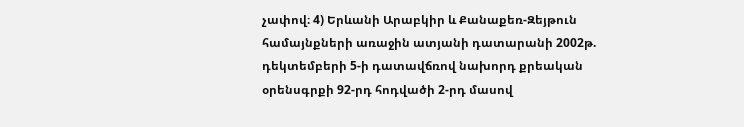չափով։ 4) Երևանի Արաբկիր և Քանաքեռ-Զեյթուն համայնքների առաջին ատյանի դատարանի 2002թ. դեկտեմբերի 5-ի դատավճռով նախորդ քրեական օրենսգրքի 92-րդ հոդվածի 2-րդ մասով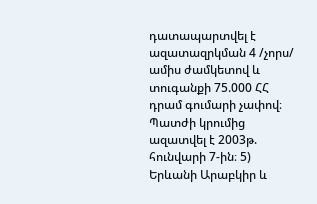դատապարտվել է ազատազրկման 4 /չորս/ ամիս ժամկետով և տուգանքի 75.000 ՀՀ դրամ գումարի չափով։ Պատժի կրումից ազատվել է 2003թ. հունվարի 7-ին։ 5) Երևանի Արաբկիր և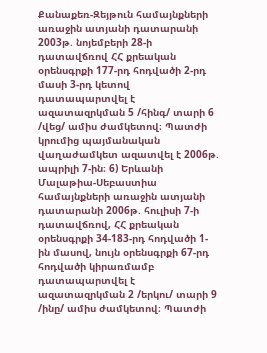Քանաքեռ-Զեյթուն համայնքների առաջին ատյանի դատարանի 2003թ. նոյեմբերի 28-ի դատավճռով ՀՀ քրեական օրենսգրքի 177-րդ հոդվածի 2-րդ մասի 3-րդ կետով դատապարտվել է ազատազրկման 5 /հինգ/ տարի 6 /վեց/ ամիս ժամկետով։ Պատժի կրումից պայմանական վաղաժամկետ ազատվել է 2006թ. ապրիլի 7-ին։ 6) Երևանի Մալաթիա-Սեբաստիա համայնքների առաջին ատյանի դատարանի 2006թ. հուլիսի 7-ի դատավճռով, ՀՀ քրեական օրենսգրքի 34-183-րդ հոդվածի 1-ին մասով, նույն օրենսգրքի 67-րդ հոդվածի կիրառմամբ դատապարտվել է ազատազրկման 2 /երկու/ տարի 9 /ինը/ ամիս ժամկետով։ Պատժի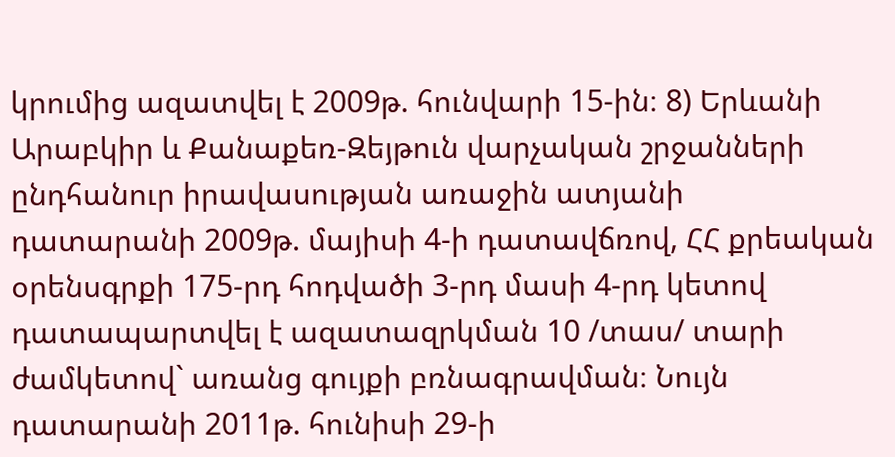կրումից ազատվել է 2009թ. հունվարի 15-ին։ 8) Երևանի Արաբկիր և Քանաքեռ-Զեյթուն վարչական շրջանների ընդհանուր իրավասության առաջին ատյանի դատարանի 2009թ. մայիսի 4-ի դատավճռով, ՀՀ քրեական օրենսգրքի 175-րդ հոդվածի 3-րդ մասի 4-րդ կետով դատապարտվել է ազատազրկման 10 /տաս/ տարի ժամկետով` առանց գույքի բռնագրավման։ Նույն դատարանի 2011թ. հունիսի 29-ի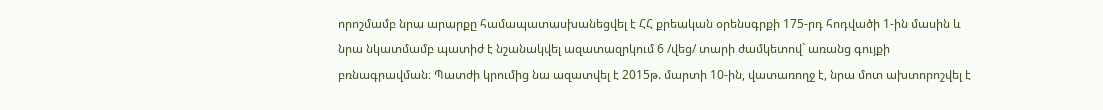որոշմամբ նրա արարքը համապատասխանեցվել է ՀՀ քրեական օրենսգրքի 175-րդ հոդվածի 1-ին մասին և նրա նկատմամբ պատիժ է նշանակվել ազատազրկում 6 /վեց/ տարի ժամկետով` առանց գույքի բռնագրավման։ Պատժի կրումից նա ազատվել է 2015թ. մարտի 10-ին, վատառողջ է, նրա մոտ ախտորոշվել է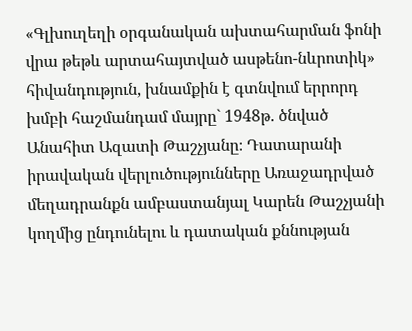«Գլխուղեղի օրգանական ախտահարման ֆոնի վրա թեթև արտահայտված ասթենո-նևրոտիկ» հիվանդություն, խնամքին է գտնվում երրորդ խմբի հաշմանդամ մայրը` 1948թ. ծնված Անահիտ Ազատի Թաշչյանը։ Դատարանի իրավական վերլուծությունները Առաջադրված մեղադրանքն ամբաստանյալ Կարեն Թաշչյանի կողմից ընդունելու և դատական քննության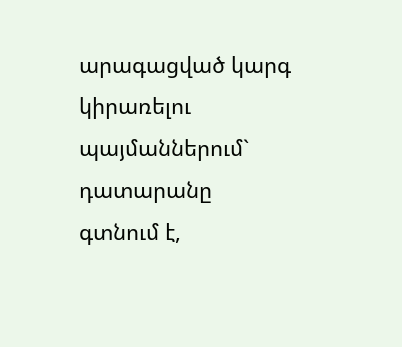արագացված կարգ կիրառելու պայմաններում` դատարանը գտնում է,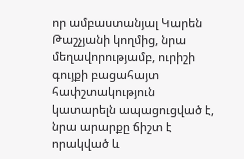որ ամբաստանյալ Կարեն Թաշչյանի կողմից, նրա մեղավորությամբ, ուրիշի գույքի բացահայտ հափշտակություն կատարելն ապացուցված է, նրա արարքը ճիշտ է որակված և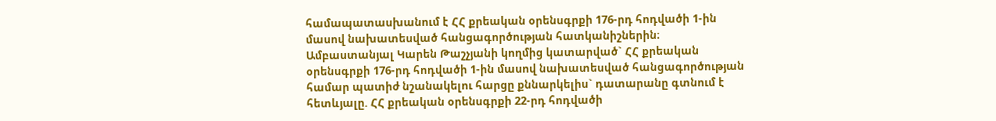համապատասխանում է ՀՀ քրեական օրենսգրքի 176-րդ հոդվածի 1-ին մասով նախատեսված հանցագործության հատկանիշներին։ Ամբաստանյալ Կարեն Թաշչյանի կողմից կատարված` ՀՀ քրեական օրենսգրքի 176-րդ հոդվածի 1-ին մասով նախատեսված հանցագործության համար պատիժ նշանակելու հարցը քննարկելիս` դատարանը գտնում է հետևյալը. ՀՀ քրեական օրենսգրքի 22-րդ հոդվածի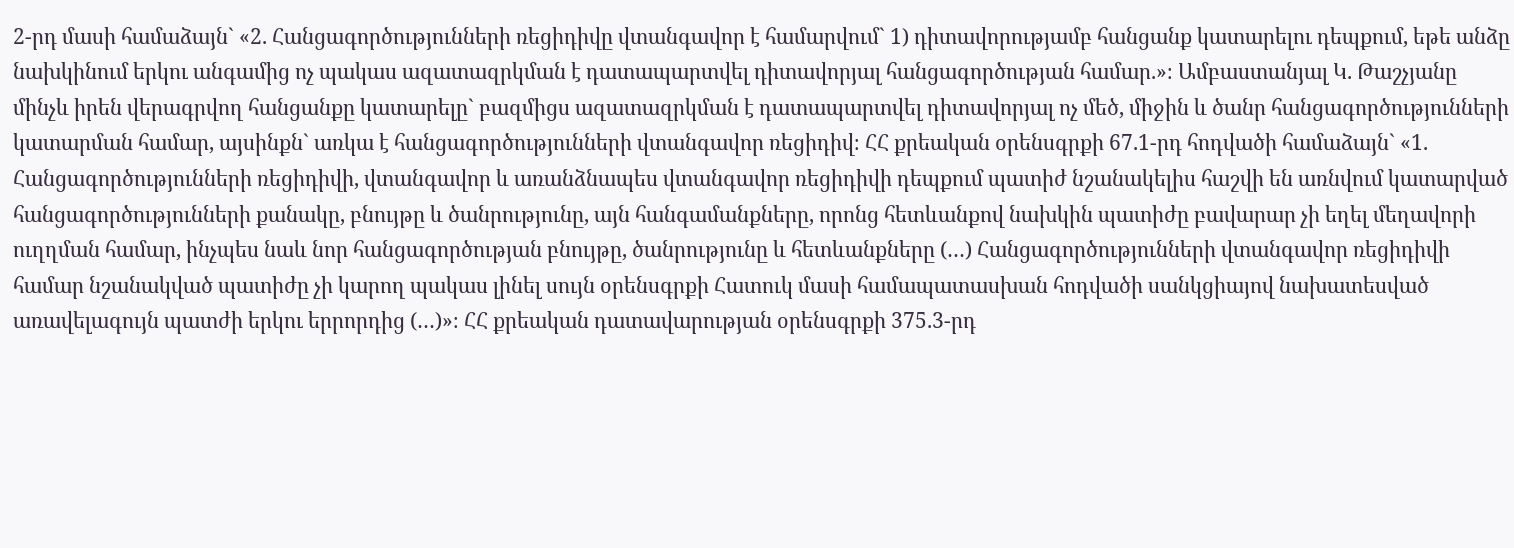2-րդ մասի համաձայն` «2. Հանցագործությունների ռեցիդիվը վտանգավոր է համարվում` 1) դիտավորությամբ հանցանք կատարելու դեպքում, եթե անձը նախկինում երկու անգամից ոչ պակաս ազատազրկման է դատապարտվել դիտավորյալ հանցագործության համար.»։ Ամբաստանյալ Կ. Թաշչյանը մինչև իրեն վերագրվող հանցանքը կատարելը` բազմիցս ազատազրկման է դատապարտվել դիտավորյալ ոչ մեծ, միջին և ծանր հանցագործությունների կատարման համար, այսինքն` առկա է հանցագործությունների վտանգավոր ռեցիդիվ։ ՀՀ քրեական օրենսգրքի 67.1-րդ հոդվածի համաձայն` «1. Հանցագործությունների ռեցիդիվի, վտանգավոր և առանձնապես վտանգավոր ռեցիդիվի դեպքում պատիժ նշանակելիս հաշվի են առնվում կատարված հանցագործությունների քանակը, բնույթը և ծանրությունը, այն հանգամանքները, որոնց հետևանքով նախկին պատիժը բավարար չի եղել մեղավորի ուղղման համար, ինչպես նաև նոր հանցագործության բնույթը, ծանրությունը և հետևանքները (…) Հանցագործությունների վտանգավոր ռեցիդիվի համար նշանակված պատիժը չի կարող պակաս լինել սույն օրենսգրքի Հատուկ մասի համապատասխան հոդվածի սանկցիայով նախատեսված առավելագույն պատժի երկու երրորդից (…)»։ ՀՀ քրեական դատավարության օրենսգրքի 375.3-րդ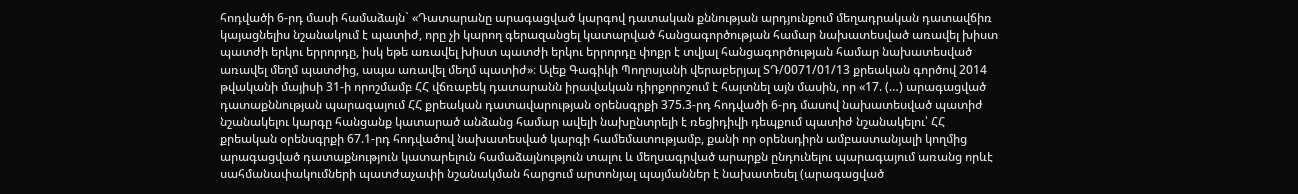հոդվածի 6-րդ մասի համաձայն` «Դատարանը արագացված կարգով դատական քննության արդյունքում մեղադրական դատավճիռ կայացնելիս նշանակում է պատիժ, որը չի կարող գերազանցել կատարված հանցագործության համար նախատեսված առավել խիստ պատժի երկու երրորդը, իսկ եթե առավել խիստ պատժի երկու երրորդը փոքր է տվյալ հանցագործության համար նախատեսված առավել մեղմ պատժից, ապա առավել մեղմ պատիժ»։ Ալեք Գագիկի Պողոսյանի վերաբերյալ ՏԴ/0071/01/13 քրեական գործով 2014 թվականի մայիսի 31-ի որոշմամբ ՀՀ վճռաբեկ դատարանն իրավական դիրքորոշում է հայտնել այն մասին, որ «17. (…) արագացված դատաքննության պարագայում ՀՀ քրեական դատավարության օրենսգրքի 375.3-րդ հոդվածի 6-րդ մասով նախատեսված պատիժ նշանակելու կարգը հանցանք կատարած անձանց համար ավելի նախընտրելի է ռեցիդիվի դեպքում պատիժ նշանակելու՝ ՀՀ քրեական օրենսգրքի 67.1-րդ հոդվածով նախատեսված կարգի համեմատությամբ, քանի որ օրենսդիրն ամբաստանյալի կողմից արագացված դատաքնություն կատարելուն համաձայնություն տալու և մեղսագրված արարքն ընդունելու պարագայում առանց որևէ սահմանափակումների պատժաչափի նշանակման հարցում արտոնյալ պայմաններ է նախատեսել (արագացված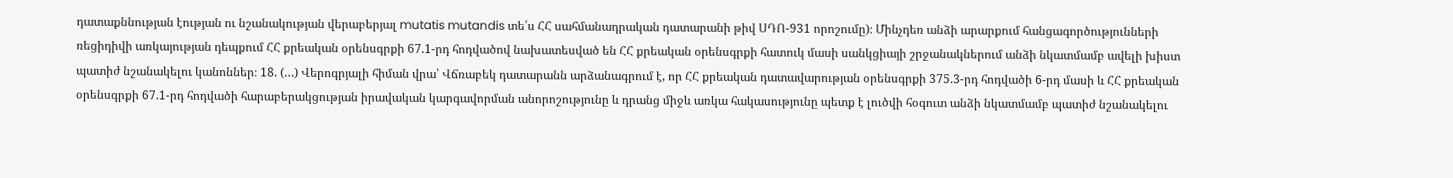դատաքննության էության ու նշանակության վերաբերյալ mutatis mutandis տե՛ս ՀՀ սահմանադրական դատարանի թիվ ՍԴՈ-931 որոշումը)։ Մինչդեռ անձի արարքում հանցագործությունների ռեցիդիվի առկայության դեպքում ՀՀ քրեական օրենսգրքի 67.1-րդ հոդվածով նախատեսված են ՀՀ քրեական օրենսգրքի հատուկ մասի սանկցիայի շրջանակներում անձի նկատմամբ ավելի խիստ պատիժ նշանակելու կանոններ։ 18. (…) Վերոգրյալի հիման վրա՝ Վճռաբեկ դատարանն արձանագրում է, որ ՀՀ քրեական դատավարության օրենսգրքի 375.3-րդ հոդվածի 6-րդ մասի և ՀՀ քրեական օրենսգրքի 67.1-րդ հոդվածի հարաբերակցության իրավական կարգավորման անորոշությունը և դրանց միջև առկա հակասությունը պետք է լուծվի հօգուտ անձի նկատմամբ պատիժ նշանակելու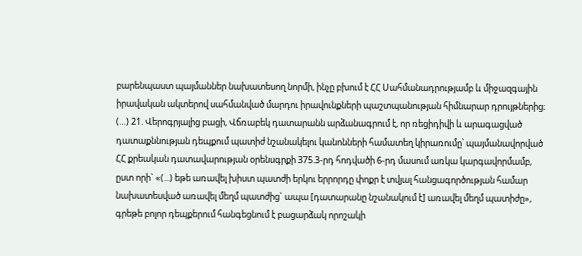բարենպաստ պայմաններ նախատեսող նորմի, ինչը բխում է ՀՀ Սահմանադրությամբ և միջազգային իրավական ակտերով սահմանված մարդու իրավունքների պաշտպանության հիմնարար դրույթներից։ (…) 21. Վերոգրյալից բացի, Վճռաբեկ դատարանն արձանագրում է, որ ռեցիդիվի և արագացված դատաքննության դեպքում պատիժ նշանակելու կանոնների համատեղ կիրառումը՝ պայմանավորված ՀՀ քրեական դատավարության օրենսգրքի 375.3-րդ հոդվածի 6-րդ մասում առկա կարգավորմամբ, ըստ որի` «(...) եթե առավել խիստ պատժի երկու երրորդը փոքր է տվյալ հանցագործության համար նախատեսված առավել մեղմ պատժից` ապա [դատարանը նշանակում է] առավել մեղմ պատիժը», գրեթե բոլոր դեպքերում հանգեցնում է բացարձակ որոշակի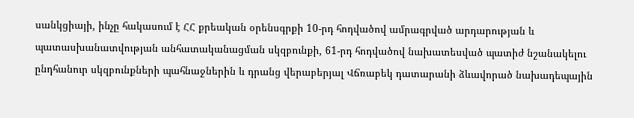սանկցիայի, ինչը հակասում է ՀՀ քրեական օրենսգրքի 10-րդ հոդվածով ամրագրված արդարության և պատասխանատվության անհատականացման սկզբունքի, 61-րդ հոդվածով նախատեսված պատիժ նշանակելու ընդհանուր սկզբունքների պահնաջներին և դրանց վերաբերյալ Վճռաբեկ դատարանի ձևավորած նախադեպային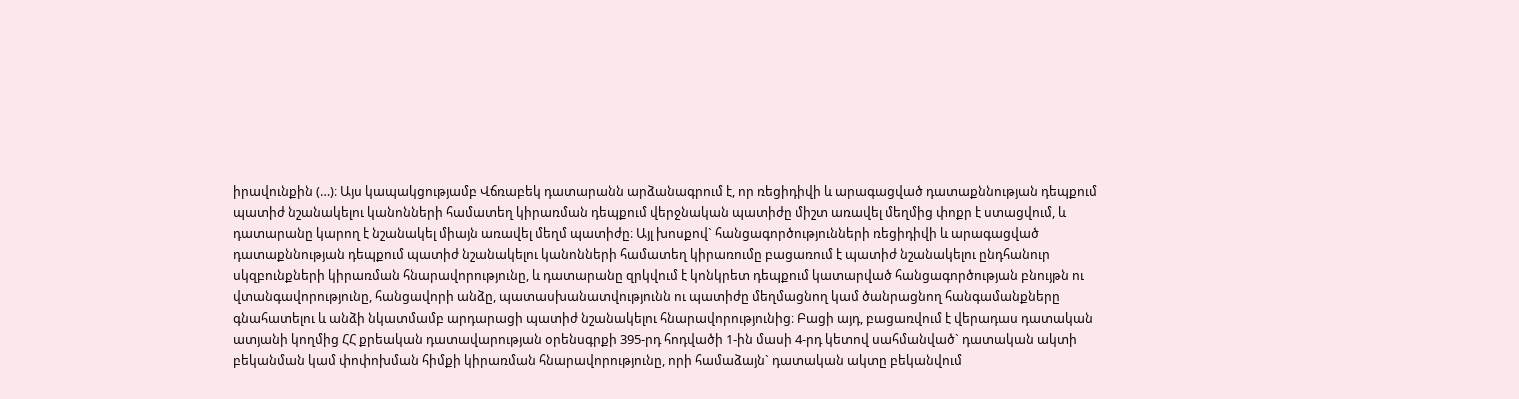իրավունքին (…)։ Այս կապակցությամբ Վճռաբեկ դատարանն արձանագրում է, որ ռեցիդիվի և արագացված դատաքննության դեպքում պատիժ նշանակելու կանոնների համատեղ կիրառման դեպքում վերջնական պատիժը միշտ առավել մեղմից փոքր է ստացվում, և դատարանը կարող է նշանակել միայն առավել մեղմ պատիժը։ Այլ խոսքով` հանցագործությունների ռեցիդիվի և արագացված դատաքննության դեպքում պատիժ նշանակելու կանոնների համատեղ կիրառումը բացառում է պատիժ նշանակելու ընդհանուր սկզբունքների կիրառման հնարավորությունը, և դատարանը զրկվում է կոնկրետ դեպքում կատարված հանցագործության բնույթն ու վտանգավորությունը, հանցավորի անձը, պատասխանատվությունն ու պատիժը մեղմացնող կամ ծանրացնող հանգամանքները գնահատելու և անձի նկատմամբ արդարացի պատիժ նշանակելու հնարավորությունից։ Բացի այդ, բացառվում է վերադաս դատական ատյանի կողմից ՀՀ քրեական դատավարության օրենսգրքի 395-րդ հոդվածի 1-ին մասի 4-րդ կետով սահմանված` դատական ակտի բեկանման կամ փոփոխման հիմքի կիրառման հնարավորությունը, որի համաձայն` դատական ակտը բեկանվում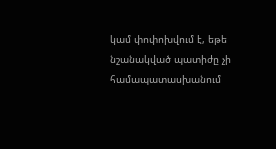կամ փոփոխվում է, եթե նշանակված պատիժը չի համապատասխանում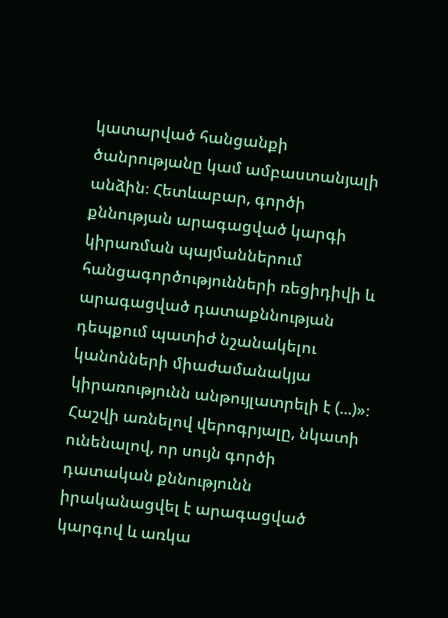կատարված հանցանքի ծանրությանը կամ ամբաստանյալի անձին։ Հետևաբար, գործի քննության արագացված կարգի կիրառման պայմաններում հանցագործությունների ռեցիդիվի և արագացված դատաքննության դեպքում պատիժ նշանակելու կանոնների միաժամանակյա կիրառությունն անթույլատրելի է (...)»։ Հաշվի առնելով վերոգրյալը, նկատի ունենալով, որ սույն գործի դատական քննությունն իրականացվել է արագացված կարգով և առկա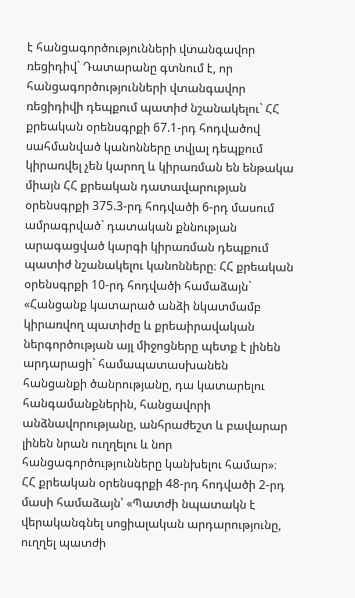է հանցագործությունների վտանգավոր ռեցիդիվ` Դատարանը գտնում է, որ հանցագործությունների վտանգավոր ռեցիդիվի դեպքում պատիժ նշանակելու` ՀՀ քրեական օրենսգրքի 67.1-րդ հոդվածով սահմանված կանոնները տվյալ դեպքում կիրառվել չեն կարող և կիրառման են ենթակա միայն ՀՀ քրեական դատավարության օրենսգրքի 375.3-րդ հոդվածի 6-րդ մասում ամրագրված` դատական քննության արագացված կարգի կիրառման դեպքում պատիժ նշանակելու կանոնները։ ՀՀ քրեական օրենսգրքի 10-րդ հոդվածի համաձայն` «Հանցանք կատարած անձի նկատմամբ կիրառվող պատիժը և քրեաիրավական ներգործության այլ միջոցները պետք է լինեն արդարացի` համապատասխանեն հանցանքի ծանրությանը, դա կատարելու հանգամանքներին, հանցավորի անձնավորությանը, անհրաժեշտ և բավարար լինեն նրան ուղղելու և նոր հանցագործությունները կանխելու համար»։ ՀՀ քրեական օրենսգրքի 48-րդ հոդվածի 2-րդ մասի համաձայն՝ «Պատժի նպատակն է վերականգնել սոցիալական արդարությունը, ուղղել պատժի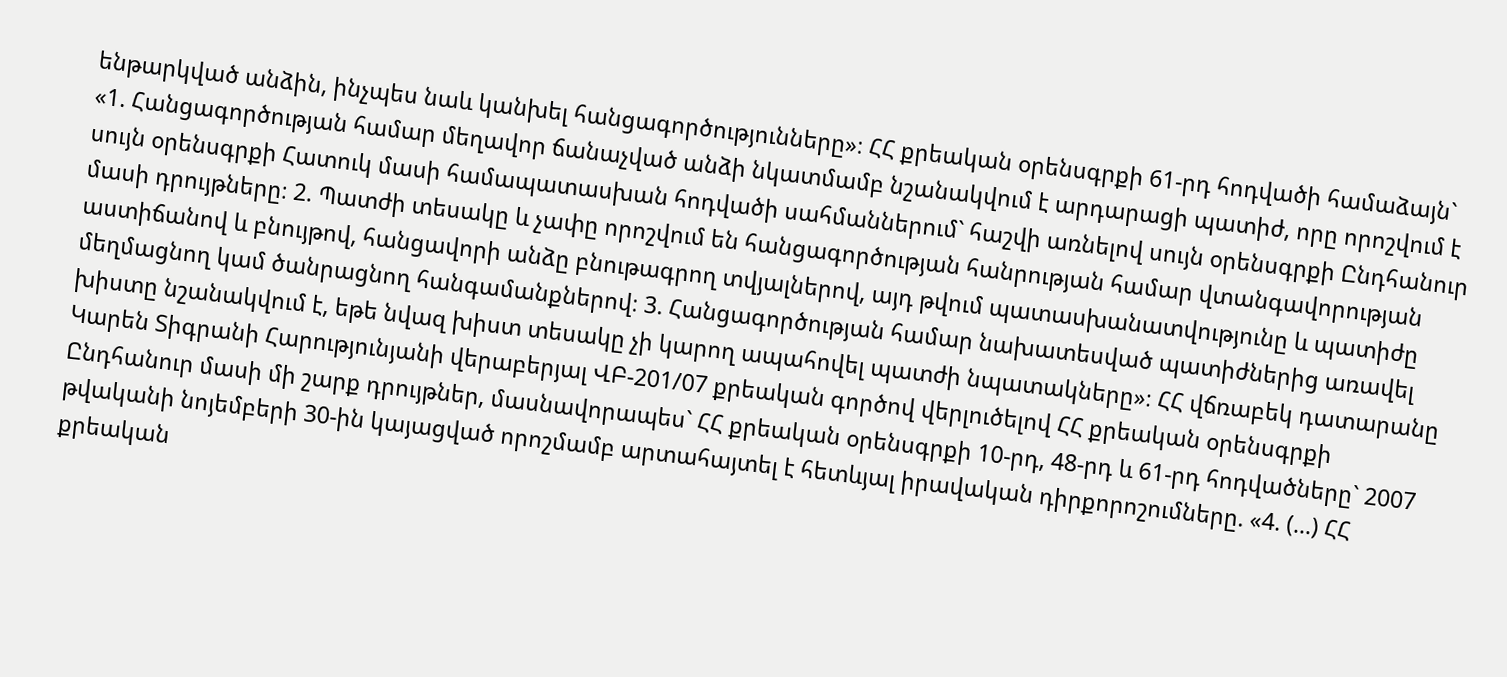ենթարկված անձին, ինչպես նաև կանխել հանցագործությունները»։ ՀՀ քրեական օրենսգրքի 61-րդ հոդվածի համաձայն` «1. Հանցագործության համար մեղավոր ճանաչված անձի նկատմամբ նշանակվում է արդարացի պատիժ, որը որոշվում է սույն օրենսգրքի Հատուկ մասի համապատասխան հոդվածի սահմաններում` հաշվի առնելով սույն օրենսգրքի Ընդհանուր մասի դրույթները։ 2. Պատժի տեսակը և չափը որոշվում են հանցագործության հանրության համար վտանգավորության աստիճանով և բնույթով, հանցավորի անձը բնութագրող տվյալներով, այդ թվում պատասխանատվությունը և պատիժը մեղմացնող կամ ծանրացնող հանգամանքներով։ 3. Հանցագործության համար նախատեսված պատիժներից առավել խիստը նշանակվում է, եթե նվազ խիստ տեսակը չի կարող ապահովել պատժի նպատակները»։ ՀՀ վճռաբեկ դատարանը Կարեն Տիգրանի Հարությունյանի վերաբերյալ ՎԲ-201/07 քրեական գործով վերլուծելով ՀՀ քրեական օրենսգրքի Ընդհանուր մասի մի շարք դրույթներ, մասնավորապես` ՀՀ քրեական օրենսգրքի 10-րդ, 48-րդ և 61-րդ հոդվածները` 2007 թվականի նոյեմբերի 30-ին կայացված որոշմամբ արտահայտել է հետևյալ իրավական դիրքորոշումները. «4. (…) ՀՀ քրեական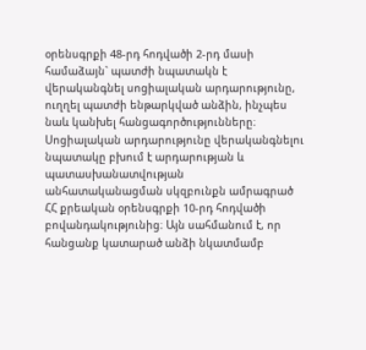օրենսգրքի 48-րդ հոդվածի 2-րդ մասի համաձայն` պատժի նպատակն է վերականգնել սոցիալական արդարությունը, ուղղել պատժի ենթարկված անձին, ինչպես նաև կանխել հանցագործությունները։ Սոցիալական արդարությունը վերականգնելու նպատակը բխում է արդարության և պատասխանատվության անհատականացման սկզբունքն ամրագրած ՀՀ քրեական օրենսգրքի 10-րդ հոդվածի բովանդակությունից։ Այն սահմանում է, որ հանցանք կատարած անձի նկատմամբ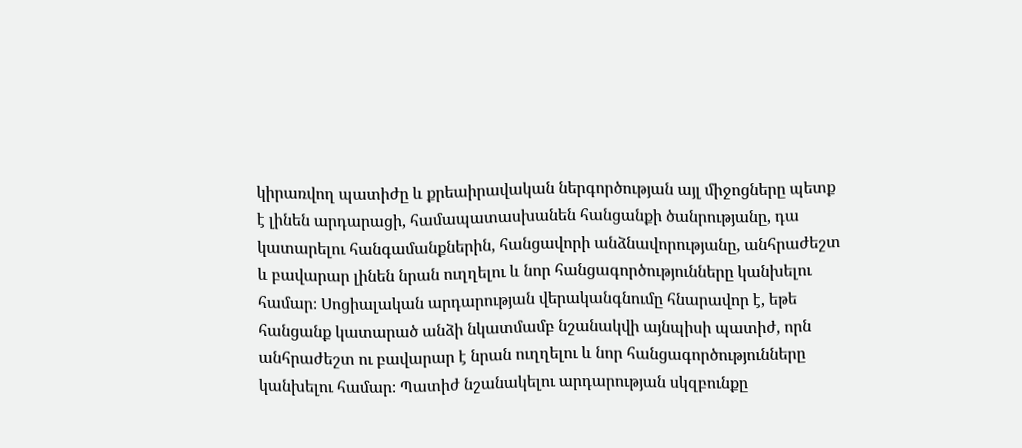կիրառվող պատիժը և քրեաիրավական ներգործության այլ միջոցները պետք է լինեն արդարացի, համապատասխանեն հանցանքի ծանրությանը, դա կատարելու հանգամանքներին, հանցավորի անձնավորությանը, անհրաժեշտ և բավարար լինեն նրան ուղղելու և նոր հանցագործությունները կանխելու համար։ Սոցիալական արդարության վերականգնումը հնարավոր է, եթե հանցանք կատարած անձի նկատմամբ նշանակվի այնպիսի պատիժ, որն անհրաժեշտ ու բավարար է նրան ուղղելու և նոր հանցագործությունները կանխելու համար։ Պատիժ նշանակելու արդարության սկզբունքը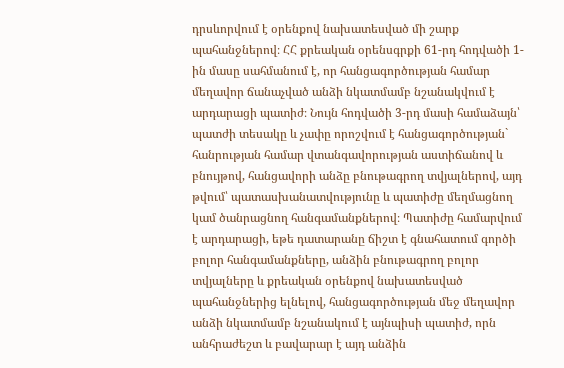դրսևորվում է օրենքով նախատեսված մի շարք պահանջներով։ ՀՀ քրեական օրենսգրքի 61-րդ հոդվածի 1-ին մասը սահմանում է, որ հանցագործության համար մեղավոր ճանաչված անձի նկատմամբ նշանակվում է արդարացի պատիժ։ Նույն հոդվածի 3-րդ մասի համաձայն՝ պատժի տեսակը և չափը որոշվում է հանցագործության` հանրության համար վտանգավորության աստիճանով և բնույթով, հանցավորի անձը բնութագրող տվյալներով, այդ թվում՝ պատասխանատվությունը և պատիժը մեղմացնող կամ ծանրացնող հանգամանքներով։ Պատիժը համարվում է արդարացի, եթե դատարանը ճիշտ է գնահատում գործի բոլոր հանգամանքները, անձին բնութագրող բոլոր տվյալները և քրեական օրենքով նախատեսված պահանջներից ելնելով, հանցագործության մեջ մեղավոր անձի նկատմամբ նշանակում է այնպիսի պատիժ, որն անհրաժեշտ և բավարար է այդ անձին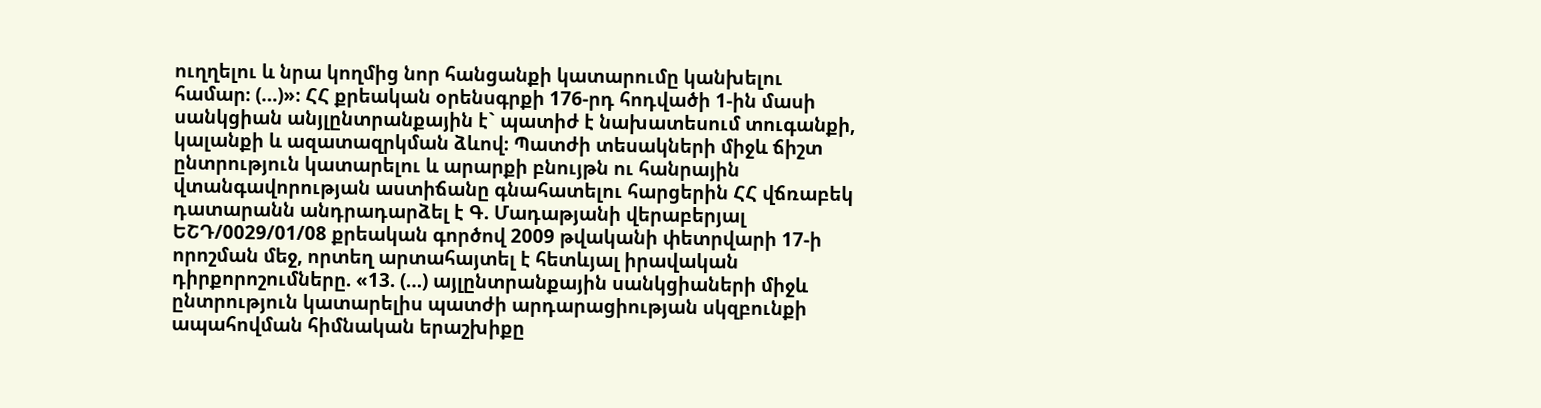ուղղելու և նրա կողմից նոր հանցանքի կատարումը կանխելու համար։ (…)»։ ՀՀ քրեական օրենսգրքի 176-րդ հոդվածի 1-ին մասի սանկցիան անյլընտրանքային է` պատիժ է նախատեսում տուգանքի, կալանքի և ազատազրկման ձևով։ Պատժի տեսակների միջև ճիշտ ընտրություն կատարելու և արարքի բնույթն ու հանրային վտանգավորության աստիճանը գնահատելու հարցերին ՀՀ վճռաբեկ դատարանն անդրադարձել է Գ. Մադաթյանի վերաբերյալ ԵՇԴ/0029/01/08 քրեական գործով 2009 թվականի փետրվարի 17-ի որոշման մեջ, որտեղ արտահայտել է հետևյալ իրավական դիրքորոշումները. «13. (…) այլընտրանքային սանկցիաների միջև ընտրություն կատարելիս պատժի արդարացիության սկզբունքի ապահովման հիմնական երաշխիքը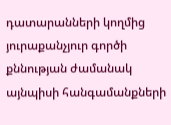դատարանների կողմից յուրաքանչյուր գործի քննության ժամանակ այնպիսի հանգամանքների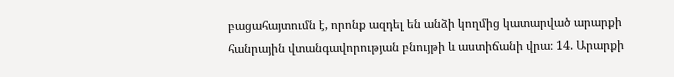բացահայտումն է, որոնք ազդել են անձի կողմից կատարված արարքի հանրային վտանգավորության բնույթի և աստիճանի վրա։ 14. Արարքի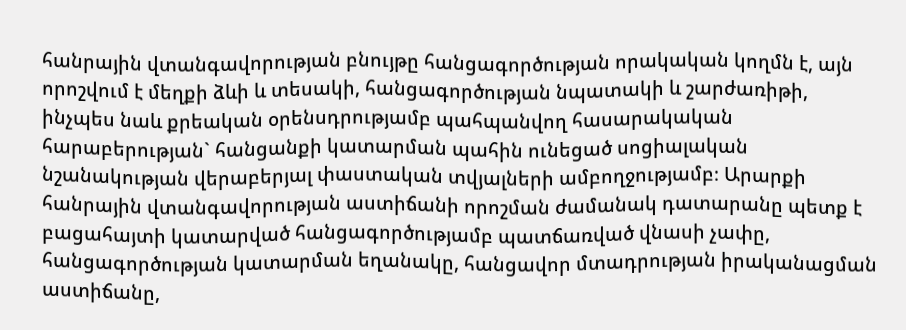հանրային վտանգավորության բնույթը հանցագործության որակական կողմն է, այն որոշվում է մեղքի ձևի և տեսակի, հանցագործության նպատակի և շարժառիթի, ինչպես նաև քրեական օրենսդրությամբ պահպանվող հասարակական հարաբերության` հանցանքի կատարման պահին ունեցած սոցիալական նշանակության վերաբերյալ փաստական տվյալների ամբողջությամբ։ Արարքի հանրային վտանգավորության աստիճանի որոշման ժամանակ դատարանը պետք է բացահայտի կատարված հանցագործությամբ պատճառված վնասի չափը, հանցագործության կատարման եղանակը, հանցավոր մտադրության իրականացման աստիճանը,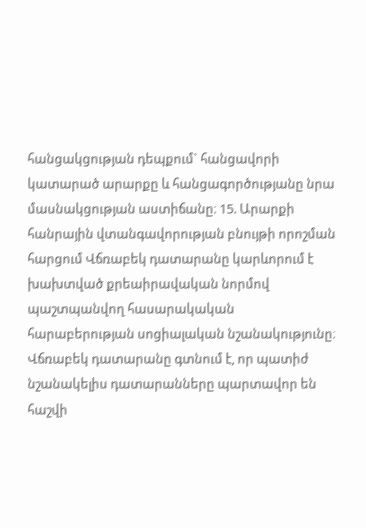հանցակցության դեպքում` հանցավորի կատարած արարքը և հանցագործությանը նրա մասնակցության աստիճանը։ 15. Արարքի հանրային վտանգավորության բնույթի որոշման հարցում Վճռաբեկ դատարանը կարևորում է խախտված քրեաիրավական նորմով պաշտպանվող հասարակական հարաբերության սոցիալական նշանակությունը։ Վճռաբեկ դատարանը գտնում է, որ պատիժ նշանակելիս դատարանները պարտավոր են հաշվի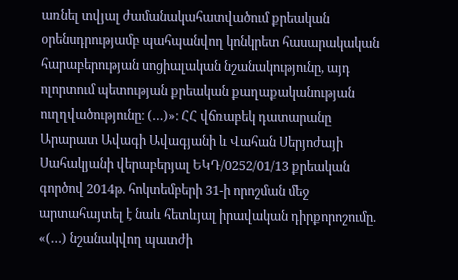առնել տվյալ ժամանակահատվածում քրեական օրենսդրությամբ պահպանվող կոնկրետ հասարակական հարաբերության սոցիալական նշանակությունը, այդ ոլորտում պետության քրեական քաղաքականության ուղղվածությունը։ (…)»։ ՀՀ վճռաբեկ դատարանը Արարատ Ավագի Ավագյանի և Վահան Սերյոժայի Սահակյանի վերաբերյալ ԵԿԴ/0252/01/13 քրեական գործով 2014թ. հոկտեմբերի 31-ի որոշման մեջ արտահայտել է նաև հետևյալ իրավական դիրքորոշումը. «(…) նշանակվող պատժի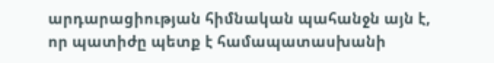արդարացիության հիմնական պահանջն այն է, որ պատիժը պետք է համապատասխանի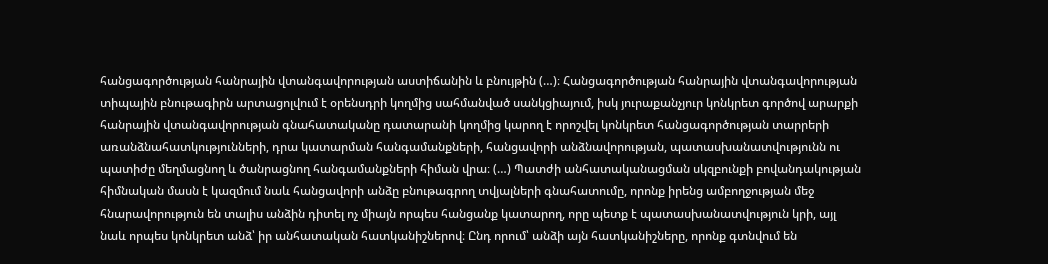հանցագործության հանրային վտանգավորության աստիճանին և բնույթին (…)։ Հանցագործության հանրային վտանգավորության տիպային բնութագիրն արտացոլվում է օրենսդրի կողմից սահմանված սանկցիայում, իսկ յուրաքանչյուր կոնկրետ գործով արարքի հանրային վտանգավորության գնահատականը դատարանի կողմից կարող է որոշվել կոնկրետ հանցագործության տարրերի առանձնահատկությունների, դրա կատարման հանգամանքների, հանցավորի անձնավորության, պատասխանատվությունն ու պատիժը մեղմացնող և ծանրացնող հանգամանքների հիման վրա։ (…) Պատժի անհատականացման սկզբունքի բովանդակության հիմնական մասն է կազմում նաև հանցավորի անձը բնութագրող տվյալների գնահատումը, որոնք իրենց ամբողջության մեջ հնարավորություն են տալիս անձին դիտել ոչ միայն որպես հանցանք կատարող, որը պետք է պատասխանատվություն կրի, այլ նաև որպես կոնկրետ անձ՝ իր անհատական հատկանիշներով։ Ընդ որում՝ անձի այն հատկանիշները, որոնք գտնվում են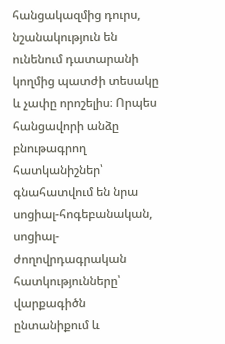հանցակազմից դուրս, նշանակություն են ունենում դատարանի կողմից պատժի տեսակը և չափը որոշելիս։ Որպես հանցավորի անձը բնութագրող հատկանիշներ՝ գնահատվում են նրա սոցիալ-հոգեբանական, սոցիալ-ժողովրդագրական հատկությունները՝ վարքագիծն ընտանիքում և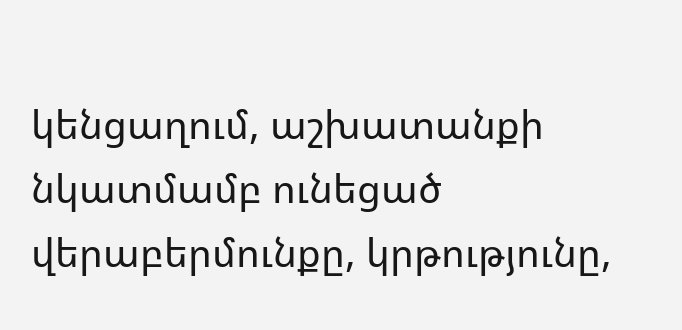կենցաղում, աշխատանքի նկատմամբ ունեցած վերաբերմունքը, կրթությունը,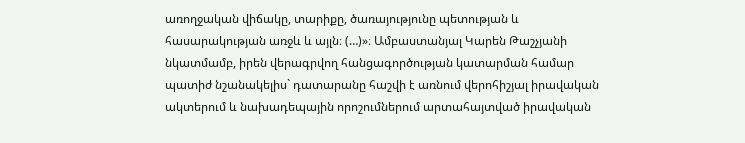առողջական վիճակը, տարիքը, ծառայությունը պետության և հասարակության առջև և այլն։ (…)»։ Ամբաստանյալ Կարեն Թաշչյանի նկատմամբ, իրեն վերագրվող հանցագործության կատարման համար պատիժ նշանակելիս` դատարանը հաշվի է առնում վերոհիշյալ իրավական ակտերում և նախադեպային որոշումներում արտահայտված իրավական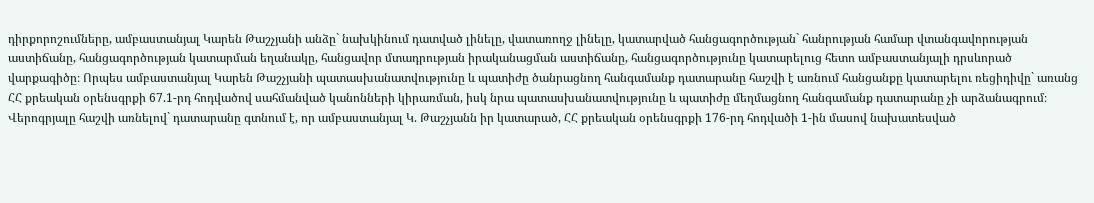դիրքորոշումները, ամբաստանյալ Կարեն Թաշչյանի անձը` նախկինում դատված լինելը, վատառողջ լինելը, կատարված հանցագործության` հանրության համար վտանգավորության աստիճանը, հանցագործության կատարման եղանակը, հանցավոր մտադրության իրականացման աստիճանը, հանցագործությունը կատարելուց հետո ամբաստանյալի դրսևորած վարքագիծը։ Որպես ամբաստանյալ Կարեն Թաշչյանի պատասխանատվությունը և պատիժը ծանրացնող հանգամանք դատարանը հաշվի է առնում հանցանքը կատարելու ռեցիդիվը` առանց ՀՀ քրեական օրենսգրքի 67.1-րդ հոդվածով սահմանված կանոնների կիրառման, իսկ նրա պատասխանատվությունը և պատիժը մեղմացնող հանգամանք դատարանը չի արձանագրում։ Վերոգրյալը հաշվի առնելով` դատարանը գտնում է, որ ամբաստանյալ Կ. Թաշչյանն իր կատարած, ՀՀ քրեական օրենսգրքի 176-րդ հոդվածի 1-ին մասով նախատեսված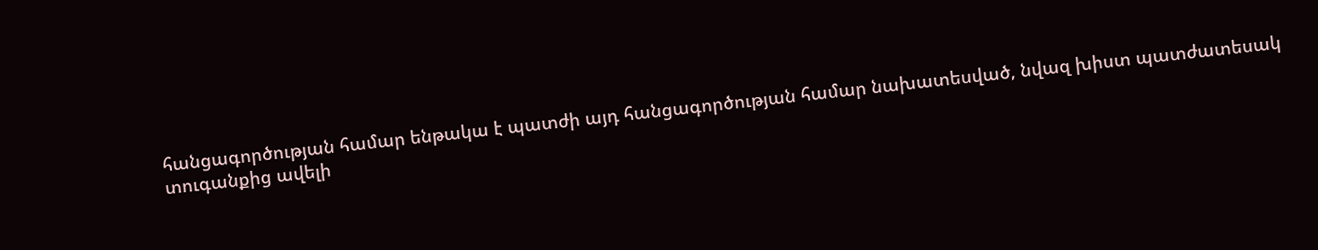հանցագործության համար ենթակա է պատժի այդ հանցագործության համար նախատեսված, նվազ խիստ պատժատեսակ տուգանքից ավելի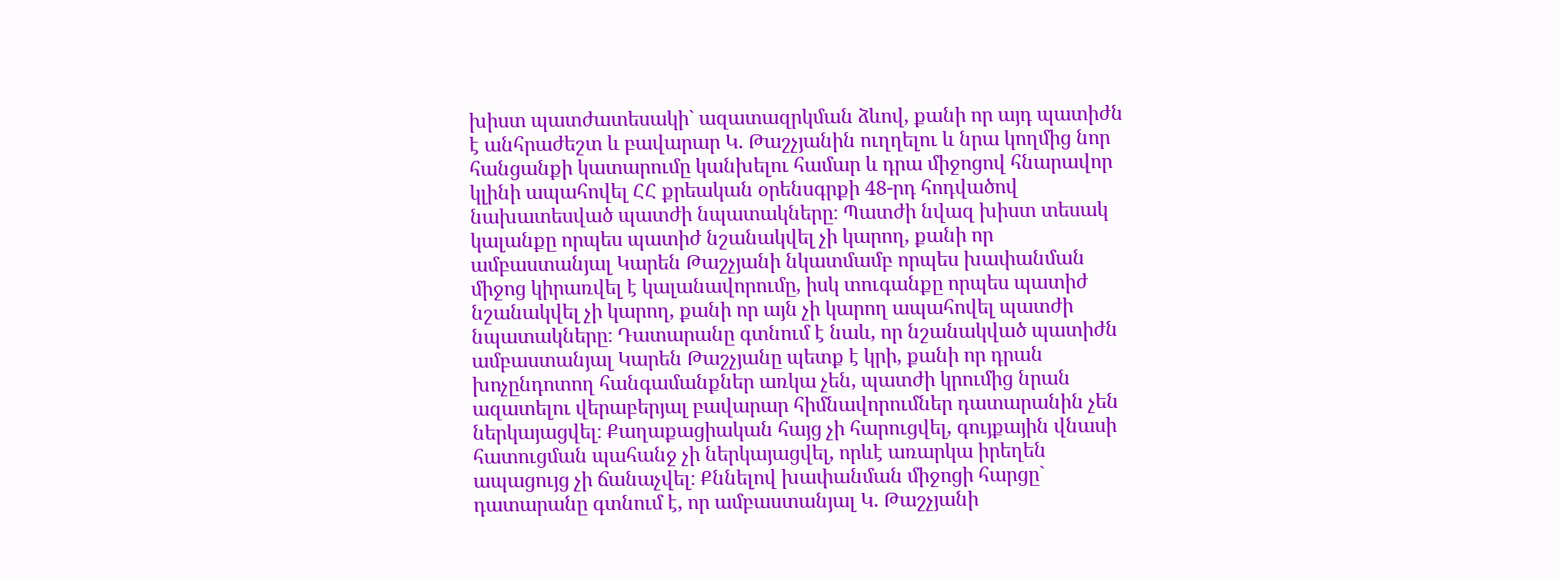խիստ պատժատեսակի` ազատազրկման ձևով, քանի որ այդ պատիժն է անհրաժեշտ և բավարար Կ. Թաշչյանին ուղղելու և նրա կողմից նոր հանցանքի կատարումը կանխելու համար և դրա միջոցով հնարավոր կլինի ապահովել ՀՀ քրեական օրենսգրքի 48-րդ հոդվածով նախատեսված պատժի նպատակները։ Պատժի նվազ խիստ տեսակ կալանքը որպես պատիժ նշանակվել չի կարող, քանի որ ամբաստանյալ Կարեն Թաշչյանի նկատմամբ որպես խափանման միջոց կիրառվել է կալանավորումը, իսկ տուգանքը որպես պատիժ նշանակվել չի կարող, քանի որ այն չի կարող ապահովել պատժի նպատակները։ Դատարանը գտնում է նաև, որ նշանակված պատիժն ամբաստանյալ Կարեն Թաշչյանը պետք է կրի, քանի որ դրան խոչընդոտող հանգամանքներ առկա չեն, պատժի կրումից նրան ազատելու վերաբերյալ բավարար հիմնավորումներ դատարանին չեն ներկայացվել։ Քաղաքացիական հայց չի հարուցվել, գույքային վնասի հատուցման պահանջ չի ներկայացվել, որևէ առարկա իրեղեն ապացույց չի ճանաչվել։ Քննելով խափանման միջոցի հարցը` դատարանը գտնում է, որ ամբաստանյալ Կ. Թաշչյանի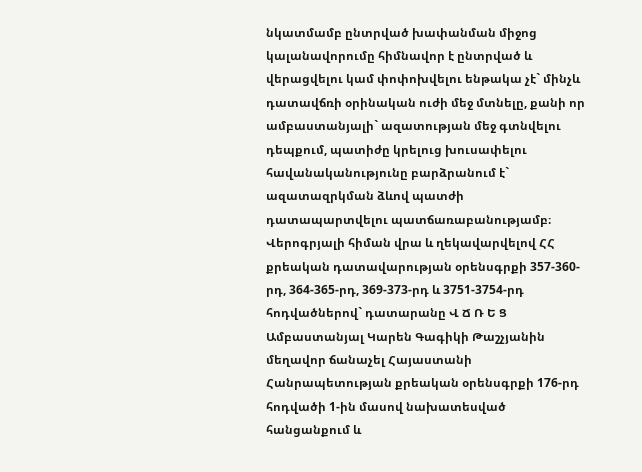նկատմամբ ընտրված խափանման միջոց կալանավորումը հիմնավոր է ընտրված և վերացվելու կամ փոփոխվելու ենթակա չէ` մինչև դատավճռի օրինական ուժի մեջ մտնելը, քանի որ ամբաստանյալի` ազատության մեջ գտնվելու դեպքում, պատիժը կրելուց խուսափելու հավանականությունը բարձրանում է` ազատազրկման ձևով պատժի դատապարտվելու պատճառաբանությամբ։ Վերոգրյալի հիման վրա և ղեկավարվելով ՀՀ քրեական դատավարության օրենսգրքի 357-360-րդ, 364-365-րդ, 369-373-րդ և 3751-3754-րդ հոդվածներով` դատարանը Վ Ճ Ռ Ե Ց Ամբաստանյալ Կարեն Գագիկի Թաշչյանին մեղավոր ճանաչել Հայաստանի Հանրապետության քրեական օրենսգրքի 176-րդ հոդվածի 1-ին մասով նախատեսված հանցանքում և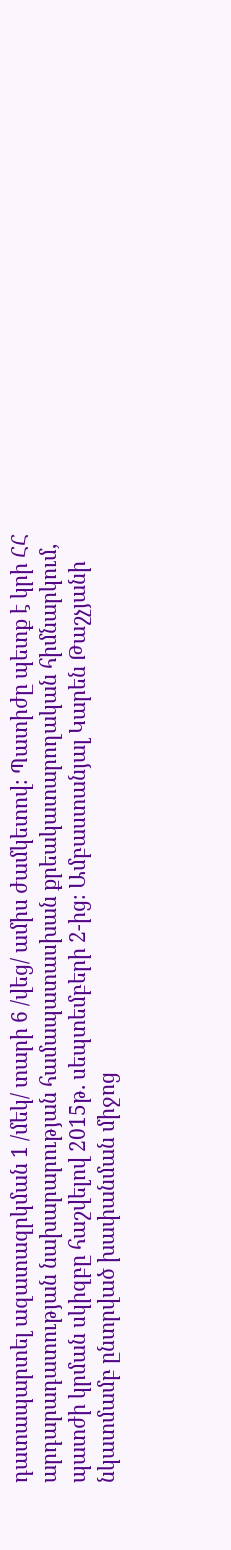դատապարտել ազատազրկման 1 /մեկ/ տարի 6 /վեց/ ամիս ժամկետով։ Պատիժը պետք է կրի ՀՀ արդարադատության նախարարության համապատասխան քրեակատարողական հիմնարկում, պատժի կրման սկիզբը հաշվելով 2015թ. սեպտեմբերի 2-ից։ Ամբաստանյալ Կարեն Թաշչյանի նկատմամբ ընտրված խափանման միջոց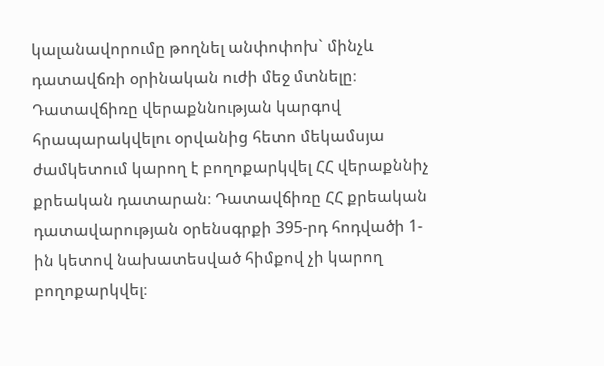կալանավորումը թողնել անփոփոխ` մինչև դատավճռի օրինական ուժի մեջ մտնելը։ Դատավճիռը վերաքննության կարգով հրապարակվելու օրվանից հետո մեկամսյա ժամկետում կարող է բողոքարկվել ՀՀ վերաքննիչ քրեական դատարան։ Դատավճիռը ՀՀ քրեական դատավարության օրենսգրքի 395-րդ հոդվածի 1-ին կետով նախատեսված հիմքով չի կարող բողոքարկվել։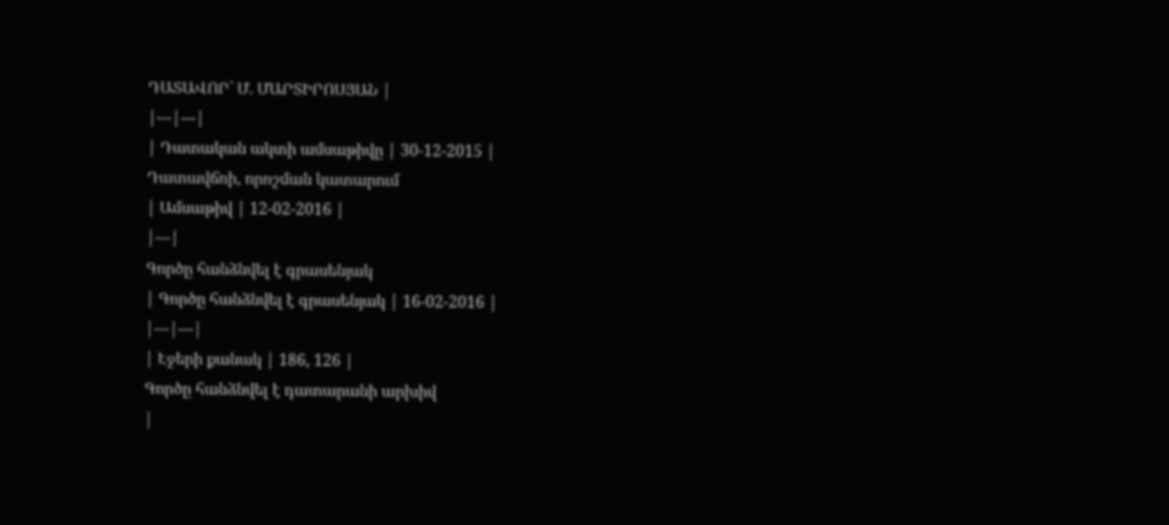ԴԱՏԱՎՈՐ` Մ. ՄԱՐՏԻՐՈՍՅԱՆ |
|---|---|
| Դատական ակտի ամսաթիվը | 30-12-2015 |
Դատավճռի, որոշման կատարում
| Ամսաթիվ | 12-02-2016 |
|---|
Գործը հանձնվել է գրասենյակ
| Գործը հանձնվել է գրասենյակ | 16-02-2016 |
|---|---|
| Էջերի քանակ | 186, 126 |
Գործը հանձնվել է դատարանի արխիվ
|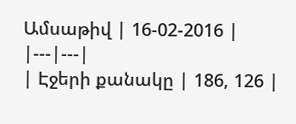Ամսաթիվ | 16-02-2016 |
|---|---|
| Էջերի քանակը | 186, 126 |